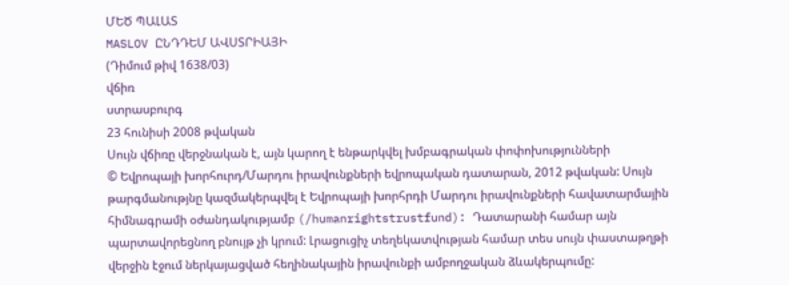ՄԵԾ ՊԱԼԱՏ
MASLOV ԸՆԴԴԵՄ ԱՎՍՏՐԻԱՅԻ
(Դիմում թիվ 1638/03)
վճիռ
ստրասբուրգ
23 հունիսի 2008 թվական
Սույն վճիռը վերջնական է, այն կարող է ենթարկվել խմբագրական փոփոխությունների
© Եվրոպայի խորհուրդ/Մարդու իրավունքների եվրոպական դատարան, 2012 թվական: Սույն թարգմանությնը կազմակերպվել է Եվրոպայի խորհրդի Մարդու իրավունքների հավատարմային հիմնագրամի օժանդակությամբ (/humanrightstrustfund): Դատարանի համար այն պարտավորեցնող բնույթ չի կրում: Լրացուցիչ տեղեկատվության համար տես սույն փաստաթղթի վերջին էջում ներկայացված հեղինակային իրավունքի ամբողջական ձևակերպումը: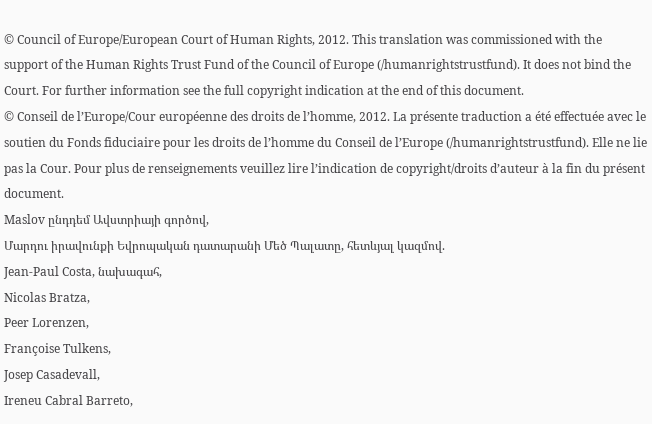© Council of Europe/European Court of Human Rights, 2012. This translation was commissioned with the support of the Human Rights Trust Fund of the Council of Europe (/humanrightstrustfund). It does not bind the Court. For further information see the full copyright indication at the end of this document.
© Conseil de l’Europe/Cour européenne des droits de l’homme, 2012. La présente traduction a été effectuée avec le soutien du Fonds fiduciaire pour les droits de l’homme du Conseil de l’Europe (/humanrightstrustfund). Elle ne lie pas la Cour. Pour plus de renseignements veuillez lire l’indication de copyright/droits d’auteur à la fin du présent document.
Maslov ընդդեմ Ավստրիայի գործով,
Մարդու իրավունքի Եվրոպական դատարանի Մեծ Պալատը, հետևյալ կազմով.
Jean-Paul Costa, նախագահ,
Nicolas Bratza,
Peer Lorenzen,
Françoise Tulkens,
Josep Casadevall,
Ireneu Cabral Barreto,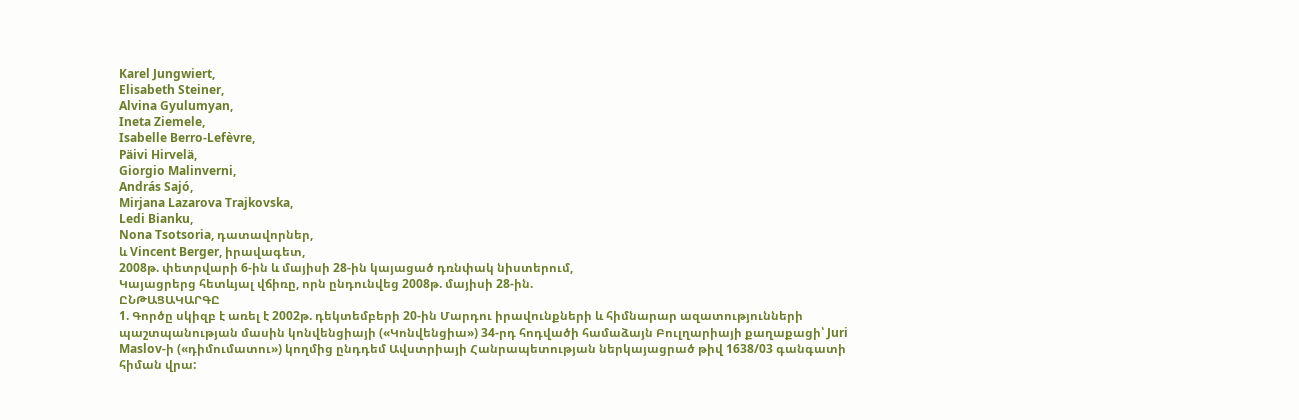Karel Jungwiert,
Elisabeth Steiner,
Alvina Gyulumyan,
Ineta Ziemele,
Isabelle Berro-Lefèvre,
Päivi Hirvelä,
Giorgio Malinverni,
András Sajó,
Mirjana Lazarova Trajkovska,
Ledi Bianku,
Nona Tsotsoria, դատավորներ,
և Vincent Berger, իրավագետ,
2008թ. փետրվարի 6-ին և մայիսի 28-ին կայացած դռնփակ նիստերում,
Կայացրերց հետևյալ վճիռը, որն ընդունվեց 2008թ. մայիսի 28-ին.
ԸՆԹԱՑԱԿԱՐԳԸ
1. Գործը սկիզբ է առել է 2002թ. դեկտեմբերի 20-ին Մարդու իրավունքների և հիմնարար ազատությունների պաշտպանության մասին կոնվենցիայի («Կոնվենցիա») 34-րդ հոդվածի համաձայն Բուլղարիայի քաղաքացի՝ Juri Maslov-ի («դիմումատու») կողմից ընդդեմ Ավստրիայի Հանրապետության ներկայացրած թիվ 1638/03 գանգատի հիման վրա: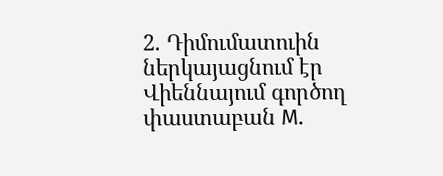2. Դիմումատուին ներկայացնում էր Վիեննայում գործող փաստաբան M.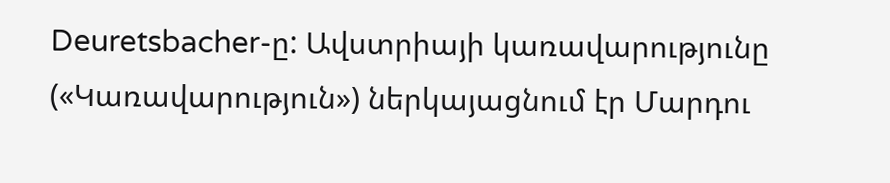Deuretsbacher-ը: Ավստրիայի կառավարությունը («Կառավարություն») ներկայացնում էր Մարդու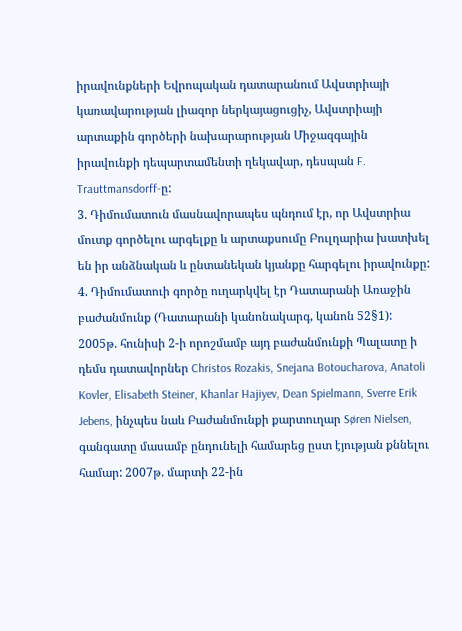իրավունքների Եվրոպական դատարանում Ավստրիայի կառավարության լիազոր ներկայացուցիչ, Ավստրիայի արտաքին գործերի նախարարության Միջազգային իրավունքի դեպարտամենտի ղեկավար, դեսպան F. Trauttmansdorff-ը:
3. Դիմումատուն մասնավորապես պնդում էր, որ Ավստրիա մուտք գործելու արգելքը և արտաքսումը Բուլղարիա խատխել են իր անձնական և ընտանեկան կյանքը հարգելու իրավունքը:
4. Դիմումատուի գործը ուղարկվել էր Դատարանի Առաջին
բաժանմունք (Դատարանի կանոնակարգ, կանոն 52§1): 2005թ. հունիսի 2-ի որոշմամբ այդ բաժանմունքի Պալատը ի դեմս դատավորներ Christos Rozakis, Snejana Botoucharova, Anatoli Kovler, Elisabeth Steiner, Khanlar Hajiyev, Dean Spielmann, Sverre Erik Jebens, ինչպես նաև Բաժանմունքի քարտուղար Søren Nielsen, գանգատը մասամբ ընդունելի համարեց ըստ էյության քննելու համար: 2007թ. մարտի 22-ին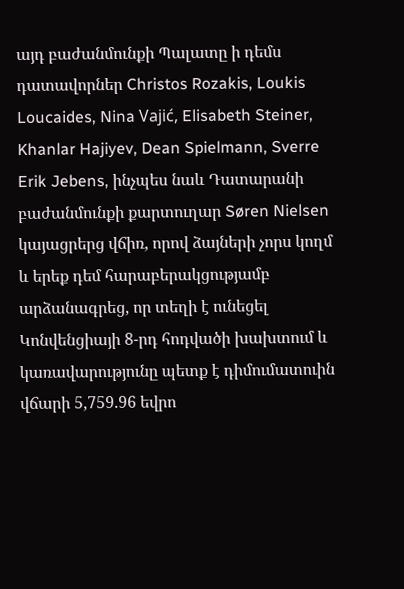այդ բաժանմունքի Պալատը ի դեմս դատավորներ Christos Rozakis, Loukis Loucaides, Nina Vajić, Elisabeth Steiner, Khanlar Hajiyev, Dean Spielmann, Sverre Erik Jebens, ինչպես նաև Դատարանի բաժանմունքի քարտուղար Søren Nielsen կայացրերց վճիռ, որով ձայների չորս կողմ և երեք դեմ հարաբերակցությամբ արձանագրեց, որ տեղի է ունեցել Կոնվենցիայի 8-րդ հոդվածի խախտում և կառավարությունը պետք է դիմումատուին վճարի 5,759.96 եվրո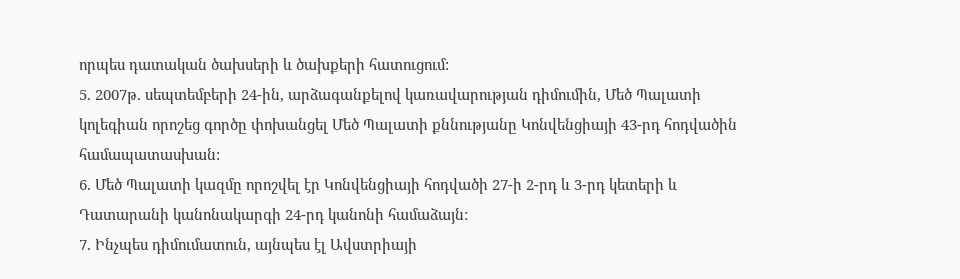որպես դատական ծախսերի և ծախքերի հատուցում:
5. 2007թ. սեպտեմբերի 24-ին, արձագանքելով կառավարության դիմումին, Մեծ Պալատի կոլեգիան որոշեց գործը փոխանցել Մեծ Պալատի քննությանը Կոնվենցիայի 43-րդ հոդվածին համապատասխան:
6. Մեծ Պալատի կազմը որոշվել էր Կոնվենցիայի հոդվածի 27-ի 2-րդ և 3-րդ կետերի և Դատարանի կանոնակարգի 24-րդ կանոնի համաձայն:
7. Ինչպես դիմումատուն, այնպես էլ Ավստրիայի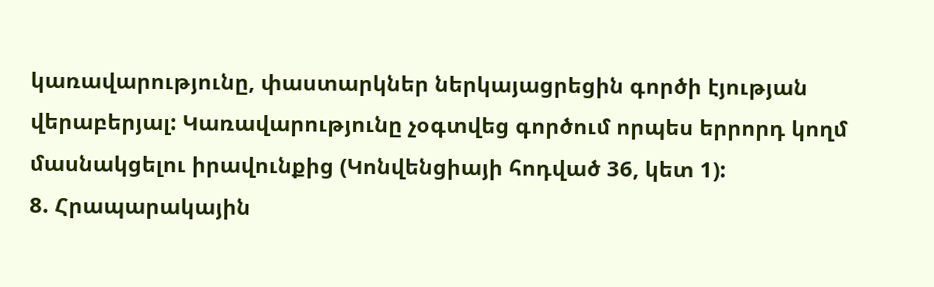կառավարությունը, փաստարկներ ներկայացրեցին գործի էյության վերաբերյալ: Կառավարությունը չօգտվեց գործում որպես երրորդ կողմ մասնակցելու իրավունքից (Կոնվենցիայի հոդված 36, կետ 1):
8. Հրապարակային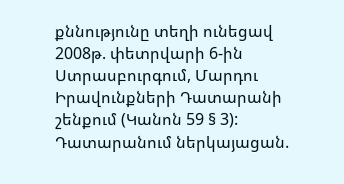քննությունը տեղի ունեցավ 2008թ. փետրվարի 6-ին Ստրասբուրգում, Մարդու Իրավունքների Դատարանի շենքում (Կանոն 59 § 3):
Դատարանում ներկայացան.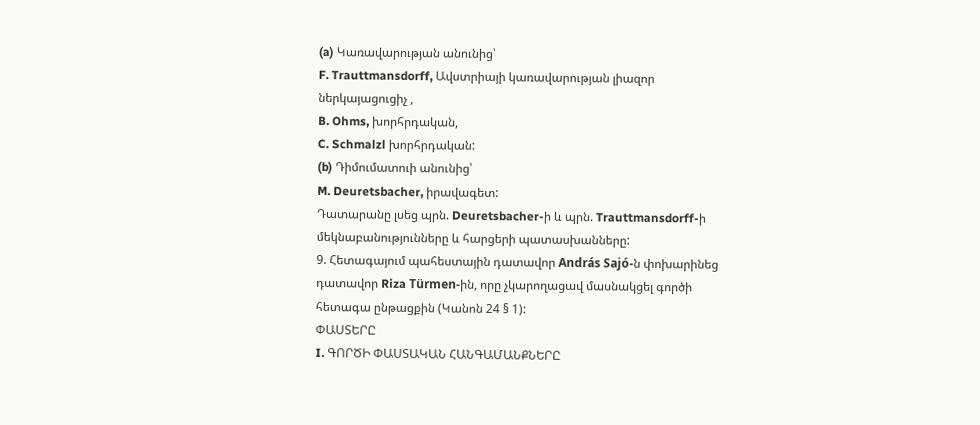(a) Կառավարության անունից՝
F. Trauttmansdorff, Ավստրիայի կառավարության լիազոր ներկայացուցիչ ,
B. Ohms, խորհրդական,
C. Schmalzl խորհրդական:
(b) Դիմումատուի անունից՝
M. Deuretsbacher, իրավագետ:
Դատարանը լսեց պրն. Deuretsbacher-ի և պրն. Trauttmansdorff-ի
մեկնաբանությունները և հարցերի պատասխանները:
9. Հետագայում պահեստային դատավոր András Sajó-ն փոխարինեց դատավոր Riza Türmen-ին, որը չկարողացավ մասնակցել գործի հետագա ընթացքին (Կանոն 24 § 1):
ՓԱՍՏԵՐԸ
I. ԳՈՐԾԻ ՓԱՍՏԱԿԱՆ ՀԱՆԳԱՄԱՆՔՆԵՐԸ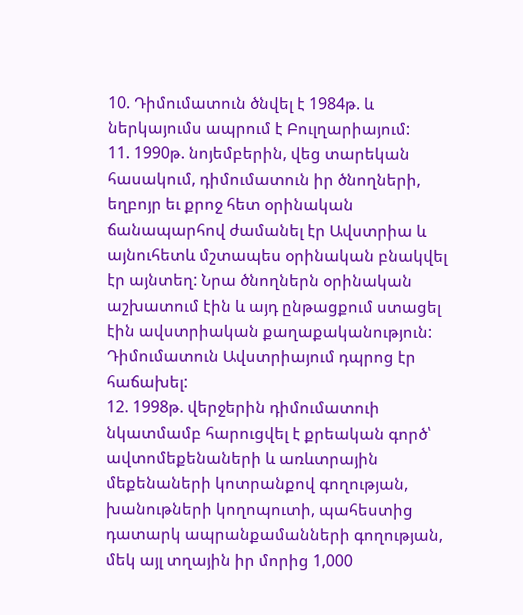10. Դիմումատուն ծնվել է 1984թ. և ներկայումս ապրում է Բուլղարիայում:
11. 1990թ. նոյեմբերին, վեց տարեկան հասակում, դիմումատուն իր ծնողների, եղբոյր եւ քրոջ հետ օրինական ճանապարհով ժամանել էր Ավստրիա և այնուհետև մշտապես օրինական բնակվել էր այնտեղ: Նրա ծնողներն օրինական աշխատում էին և այդ ընթացքում ստացել էին ավստրիական քաղաքականություն: Դիմումատուն Ավստրիայում դպրոց էր հաճախել:
12. 1998թ. վերջերին դիմումատուի նկատմամբ հարուցվել է քրեական գործ՝ ավտոմեքենաների և առևտրային մեքենաների կոտրանքով գողության, խանութների կողոպուտի, պահեստից դատարկ ապրանքամանների գողության, մեկ այլ տղային իր մորից 1,000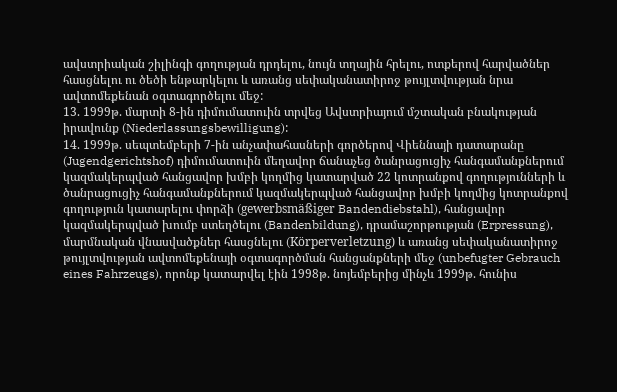ավստրիական շիլինգի գողության դրդելու, նույն տղային հրելու, ոտքերով հարվածներ հասցնելու ու ծեծի ենթարկելու և առանց սեփականատիրոջ թույլտվության նրա ավտոմեքենան օգտագործելու մեջ:
13. 1999թ. մարտի 8-ին դիմումատուին տրվեց Ավստրիայում մշտական բնակության իրավունք (Niederlassungsbewilligung):
14. 1999թ. սեպտեմբերի 7-ին անչափահասների գործերով Վիեննայի դատարանը (Jugendgerichtshof) դիմումատուին մեղավոր ճանաչեց ծանրացուցիչ հանգամանքներում կազմակերպված հանցավոր խմբի կողմից կատարված 22 կոտրանքով գողությունների և ծանրացուցիչ հանգամանքներում կազմակերպված հանցավոր խմբի կողմից կոտրանքով գողություն կատարելու փորձի (gewerbsmäßiger Bandendiebstahl), հանցավոր կազմակերպված խումբ ստեղծելու (Bandenbildung), դրամաշորթության (Erpressung), մարմնական վնասվածքներ հասցնելու (Körperverletzung) և առանց սեփականատիրոջ թույլտվության ավտոմեքենայի օգտագործման հանցանքների մեջ (unbefugter Gebrauch eines Fahrzeugs), որոնք կատարվել էին 1998թ. նոյեմբերից մինչև 1999թ. հունիս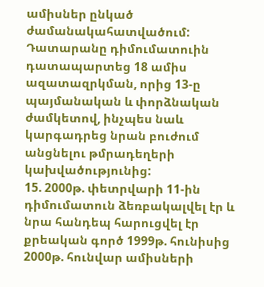ամիսներ ընկած ժամանակահատվածում: Դատարանը դիմումատուին դատապարտեց 18 ամիս ազատազրկման, որից 13-ը պայմանական և փորձնական ժամկետով, ինչպես նաև կարգադրեց նրան բուժում անցնելու թմրադեղերի կախվածությունից:
15. 2000թ. փետրվարի 11-ին դիմումատուն ձեռբակալվել էր և նրա հանդեպ հարուցվել էր քրեական գործ 1999թ. հունիսից 2000թ. հունվար ամիսների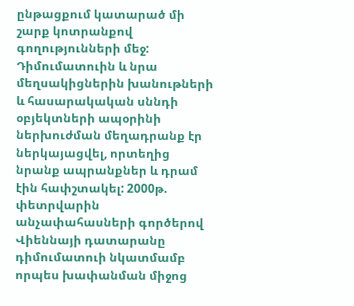ընթացքում կատարած մի շարք կոտրանքով գողությունների մեջ: Դիմումատուին և նրա մեղսակիցներին խանութների և հասարակական սննդի օբյեկտների ապօրինի ներխուժման մեղադրանք էր ներկայացվել, որտեղից նրանք ապրանքներ և դրամ էին հափշտակել: 2000թ. փետրվարին անչափահասների գործերով Վիեննայի դատարանը դիմումատուի նկատմամբ որպես խափանման միջոց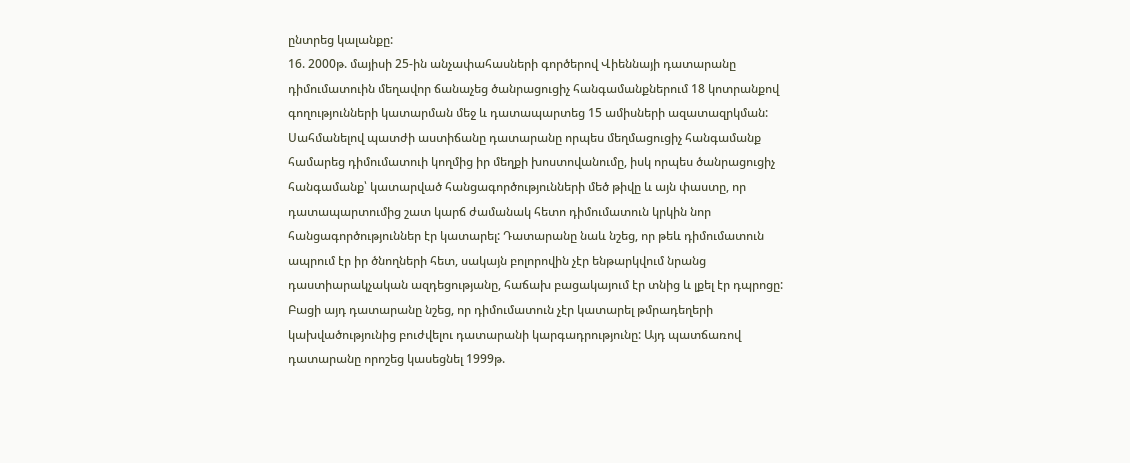ընտրեց կալանքը:
16. 2000թ. մայիսի 25-ին անչափահասների գործերով Վիեննայի դատարանը դիմումատուին մեղավոր ճանաչեց ծանրացուցիչ հանգամանքներում 18 կոտրանքով գողությունների կատարման մեջ և դատապարտեց 15 ամիսների ազատազրկման: Սահմանելով պատժի աստիճանը դատարանը որպես մեղմացուցիչ հանգամանք համարեց դիմումատուի կողմից իր մեղքի խոստովանումը, իսկ որպես ծանրացուցիչ հանգամանք՝ կատարված հանցագործությունների մեծ թիվը և այն փաստը, որ դատապարտումից շատ կարճ ժամանակ հետո դիմումատուն կրկին նոր հանցագործություններ էր կատարել: Դատարանը նաև նշեց, որ թեև դիմումատուն ապրում էր իր ծնողների հետ, սակայն բոլորովին չէր ենթարկվում նրանց դաստիարակչական ազդեցությանը, հաճախ բացակայում էր տնից և լքել էր դպրոցը: Բացի այդ դատարանը նշեց, որ դիմումատուն չէր կատարել թմրադեղերի կախվածությունից բուժվելու դատարանի կարգադրությունը: Այդ պատճառով դատարանը որոշեց կասեցնել 1999թ.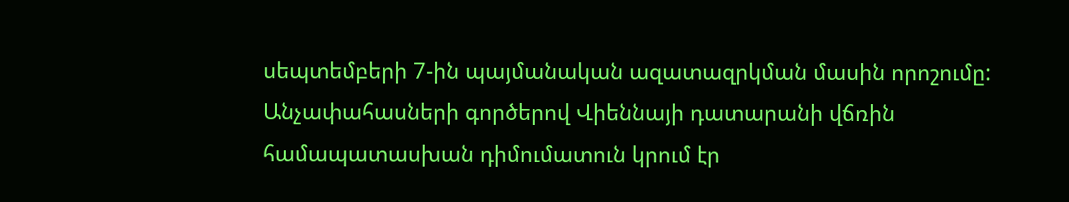սեպտեմբերի 7-ին պայմանական ազատազրկման մասին որոշումը: Անչափահասների գործերով Վիեննայի դատարանի վճռին համապատասխան դիմումատուն կրում էր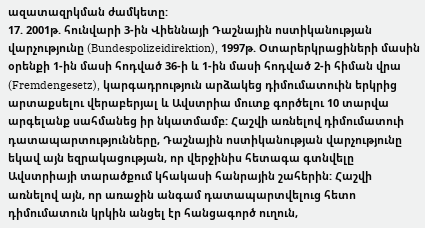ազատազրկման ժամկետը:
17. 2001թ. հունվարի 3-ին Վիեննայի Դաշնային ոստիկանության վարչությունը (Bundespolizeidirektion), 1997թ. Օտարերկրացիների մասին օրենքի 1-ին մասի հոդված 36-ի և 1-ին մասի հոդված 2-ի հիման վրա (Fremdengesetz), կարգադրություն արձակեց դիմումատուին երկրից արտաքսելու վերաբերյալ և Ավստրիա մուտք գործելու 10 տարվա արգելանք սահմանեց իր նկատմամբ: Հաշվի առնելով դիմումատուի դատապարտությունները, Դաշնային ոստիկանության վարչությունը եկավ այն եզրակացության, որ վերջինիս հետագա գտնվելը Ավստրիայի տարածքում կհակասի հանրային շահերին: Հաշվի առնելով այն, որ առաջին անգամ դատապարտվելուց հետո դիմումատուն կրկին անցել էր հանցագործ ուղուն,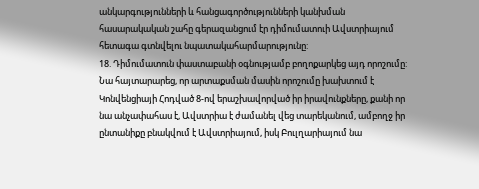անկարգությունների և հանցագործությունների կանխման հասարակական շահը գերազանցում էր դիմումատուի Ավստրիայում հետագա գտնվելու նպատակահարմարությունը:
18. Դիմումատուն փաստաբանի օգնությամբ բողոքարկեց այդ որոշումը: Նա հայտարարեց, որ արտաքսման մասին որոշումը խախտում է Կոնվենցիայի Հոդված 8-ով երաշխավորված իր իրավունքները, քանի որ նա անչափահաս է, Ավստրիա է ժամանել վեց տարեկանում, ամբողջ իր ընտանիքը բնակվում է Ավստրիայում, իսկ Բուլղարիայում նա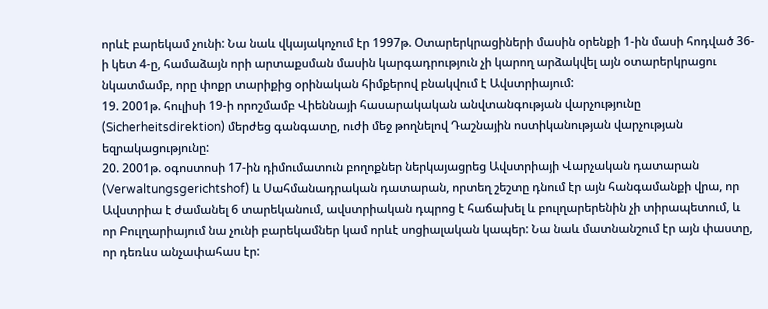որևէ բարեկամ չունի: Նա նաև վկայակոչում էր 1997թ. Օտարերկրացիների մասին օրենքի 1-ին մասի հոդված 36-ի կետ 4-ը, համաձայն որի արտաքսման մասին կարգադրություն չի կարող արձակվել այն օտարերկրացու նկատմամբ, որը փոքր տարիքից օրինական հիմքերով բնակվում է Ավստրիայում:
19. 2001թ. հուլիսի 19-ի որոշմամբ Վիեննայի հասարակական անվտանգության վարչությունը (Sicherheitsdirektion) մերժեց գանգատը, ուժի մեջ թողնելով Դաշնային ոստիկանության վարչության եզրակացությունը:
20. 2001թ. օգոստոսի 17-ին դիմումատուն բողոքներ ներկայացրեց Ավստրիայի Վարչական դատարան (Verwaltungsgerichtshof) և Սահմանադրական դատարան, որտեղ շեշտը դնում էր այն հանգամանքի վրա, որ Ավստրիա է ժամանել 6 տարեկանում, ավստրիական դպրոց է հաճախել և բուլղարերենին չի տիրապետում, և որ Բուլղարիայում նա չունի բարեկամներ կամ որևէ սոցիալական կապեր: Նա նաև մատնանշում էր այն փաստը, որ դեռևս անչափահաս էր: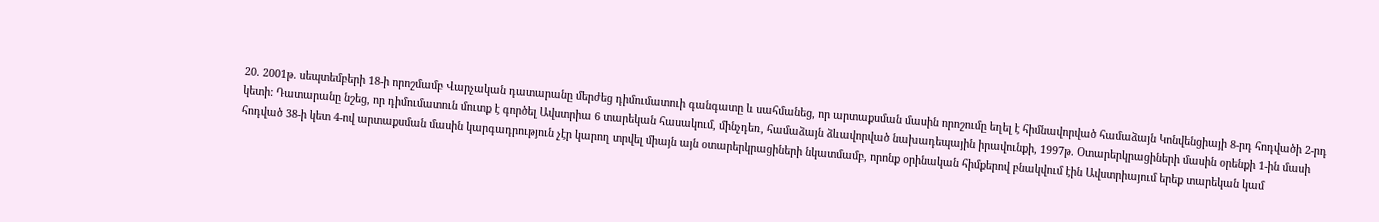20. 2001թ. սեպտեմբերի 18-ի որոշմամբ Վարչական դատարանը մերժեց դիմումատուի գանգատը և սահմանեց, որ արտաքսման մասին որոշումը եղել է հիմնավորված համաձայն Կոնվենցիայի 8-րդ հոդվածի 2-րդ կետի: Դատարանը նշեց, որ դիմումատուն մուտք է գործել Ավստրիա 6 տարեկան հասակում, մինչդեռ, համաձայն ձևավորված նախադեպային իրավունքի, 1997թ. Օտարերկրացիների մասին օրենքի 1-ին մասի հոդված 38-ի կետ 4-ով արտաքսման մասին կարգադրություն չէր կարող տրվել միայն այն օտարերկրացիների նկատմամբ, որոնք օրինական հիմքերով բնակվում էին Ավստրիայում երեք տարեկան կամ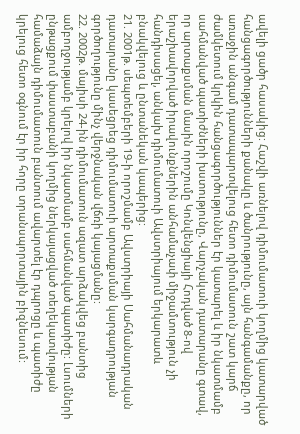ավելի ցածր հասակից: Հաշվի առնելով դիմումատուի կողմից կատարված հանցագործությունների քանակը և ծանրությունը, այն հանգամանքը, որ առաջին անգամ դատապարտվելուց հետո դիմումատուն շատ կարճ ժամկետում կրկին հանցագործություններ էր կատարել և իր նկատմամբ սահմանված պատիժների խստությունը, Վարչական դատարանը գտավ, որ արտաքսման մասին որոշումը Կոնվենցիայի Հոդված 8-ով երաշխավորված իրավունքներին անհամաչափ միջամտություն չի հանդիսացել, անկախ դիմումատուի Ավստրիայում երկարատև բնակվելուց և ընտանեկան կապերից:
21. 2001թ. սեպտեմբերի 19-ի որոշմամբ Ավստրիայի Սահմանադրական դատարանը կասեցրեց դիմումատուի արտաքսման կարգադրության գործողությունը մինչ վերջնական վճռի կայացմանը:
22. 2002թ. մայիսի 24-ին դիմումատուն ազատ արձակվեց բանտից ամբողջությամբ կրելով իր նկատմամբ սահմանված պատիժը: Լսումների ընթացքում փաստաբանի կողմից ներկայացված տեղեկատվության համաձայն դիմումատուն բանտում ավարտել էր դպրոցը և պատիժը կրելուց հետո օգնում էր իր հորը տրանսպորտային բիզնեսում: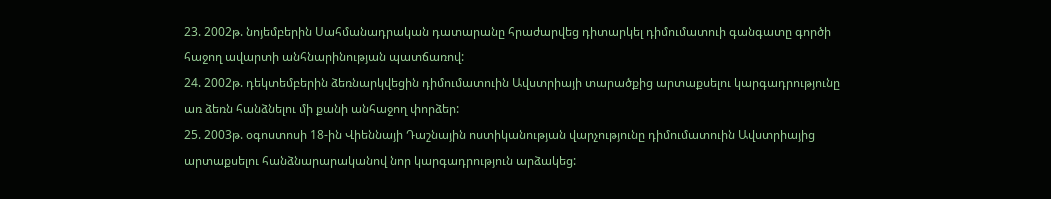23. 2002թ. նոյեմբերին Սահմանադրական դատարանը հրաժարվեց դիտարկել դիմումատուի գանգատը գործի հաջող ավարտի անհնարինության պատճառով:
24. 2002թ. դեկտեմբերին ձեռնարկվեցին դիմումատուին Ավստրիայի տարածքից արտաքսելու կարգադրությունը առ ձեռն հանձնելու մի քանի անհաջող փորձեր:
25. 2003թ. օգոստոսի 18-ին Վիեննայի Դաշնային ոստիկանության վարչությունը դիմումատուին Ավստրիայից արտաքսելու հանձնարարականով նոր կարգադրություն արձակեց: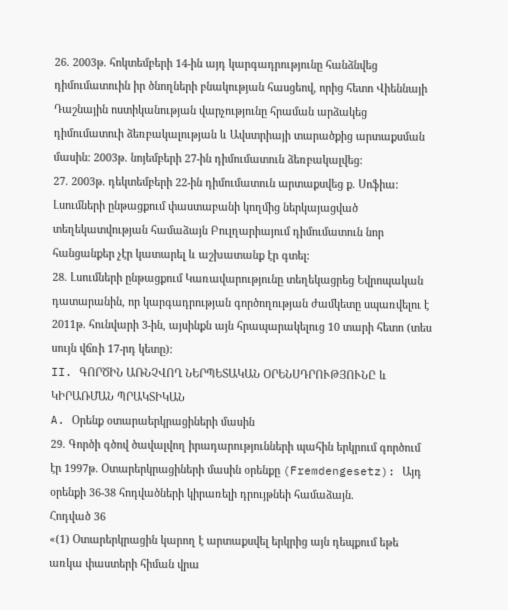26. 2003թ. հոկտեմբերի 14-ին այդ կարգադրությունը հանձնվեց դիմումատուին իր ծնողների բնակության հասցեով, որից հետո Վիեննայի Դաշնային ոստիկանության վարչությունը հրաման արձակեց դիմումատուի ձեռբակալության և Ավստրիայի տարածքից արտաքսման մասին: 2003թ. նոյեմբերի 27-ին դիմումատուն ձեռբակալվեց:
27. 2003թ. դեկտեմբերի 22-ին դիմումատուն արտաքսվեց ք. Սոֆիա: Լսումների ընթացքում փաստաբանի կողմից ներկայացված տեղեկատվության համաձայն Բուլղարիայում դիմումատուն նոր հանցանքեր չէր կատարել և աշխատանք էր գտել:
28. Լսումների ընթացքում Կառավարությունը տեղեկացրեց Եվրոպական դատարանին, որ կարգադրության գործողության ժամկետը սպառվելու է 2011թ. հունվարի 3-ին, այսինքն այն հրապարակելուց 10 տարի հետո (տես սույն վճռի 17-րդ կետը):
II. ԳՈՐԾԻՆ ԱՌՆՉՎՈՂ ՆԵՐՊԵՏԱԿԱՆ ՕՐԵՆՍԴՐՈՒԹՅՈՒՆԸ և ԿԻՐԱՌՄԱՆ ՊՐԱԿՏԻԿԱՆ
A. Օրենք օտարաերկրացիների մասին
29. Գործի գծով ծավալվող իրադարությունների պահին երկրում գործում էր 1997թ. Օտարերկրացիների մասին օրենքը (Fremdengesetz): Այդ օրենքի 36-38 հոդվածների կիրառելի դրույթնեի համաձայն.
Հոդված 36
«(1) Օտարերկրացին կարող է արտաքսվել երկրից այն դեպքում եթե առկա փաստերի հիման վրա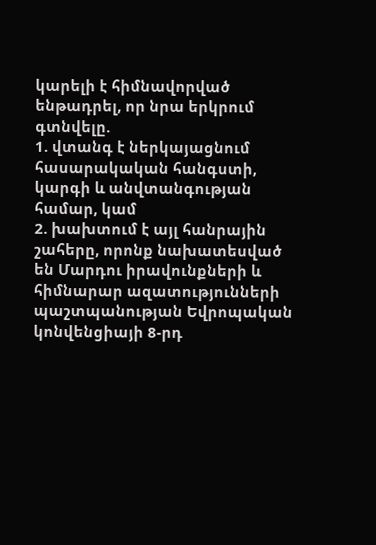կարելի է հիմնավորված ենթադրել, որ նրա երկրում գտնվելը.
1. վտանգ է ներկայացնում հասարակական հանգստի, կարգի և անվտանգության համար, կամ
2. խախտում է այլ հանրային շահերը, որոնք նախատեսված են Մարդու իրավունքների և հիմնարար ազատությունների պաշտպանության Եվրոպական կոնվենցիայի 8-րդ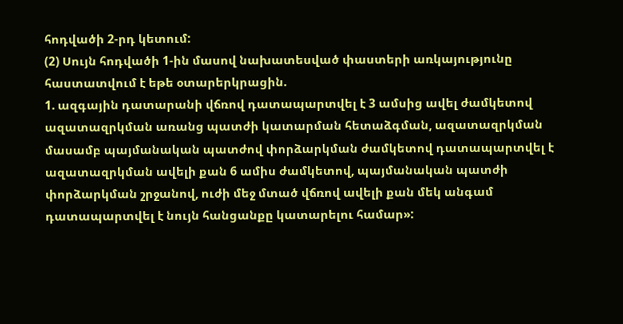հոդվածի 2-րդ կետում:
(2) Սույն հոդվածի 1-ին մասով նախատեսված փաստերի առկայությունը հաստատվում է եթե օտարերկրացին.
1. ազգային դատարանի վճռով դատապարտվել է 3 ամսից ավել ժամկետով ազատազրկման առանց պատժի կատարման հետաձգման, ազատազրկման մասամբ պայմանական պատժով փորձարկման ժամկետով դատապարտվել է ազատազրկման ավելի քան 6 ամիս ժամկետով, պայմանական պատժի փորձարկման շրջանով, ուժի մեջ մտած վճռով ավելի քան մեկ անգամ դատապարտվել է նույն հանցանքը կատարելու համար»: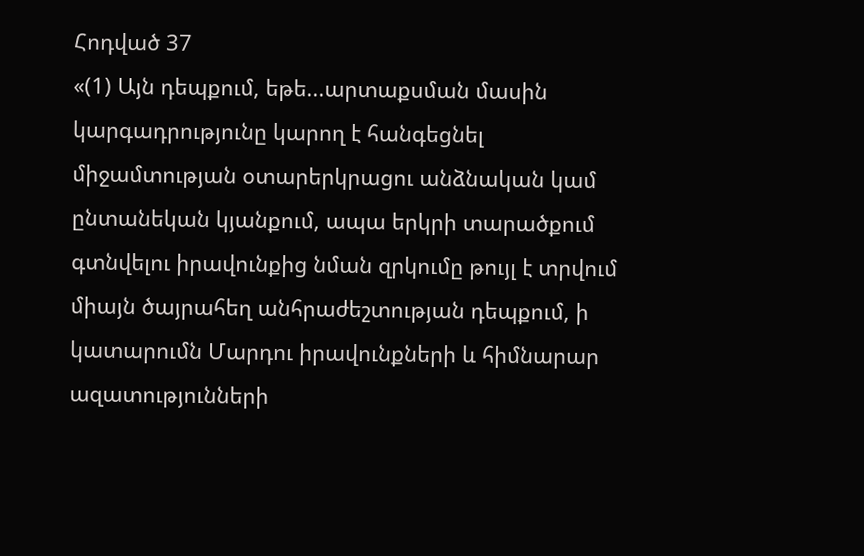Հոդված 37
«(1) Այն դեպքում, եթե...արտաքսման մասին կարգադրությունը կարող է հանգեցնել միջամտության օտարերկրացու անձնական կամ ընտանեկան կյանքում, ապա երկրի տարածքում գտնվելու իրավունքից նման զրկումը թույլ է տրվում միայն ծայրահեղ անհրաժեշտության դեպքում, ի կատարումն Մարդու իրավունքների և հիմնարար ազատությունների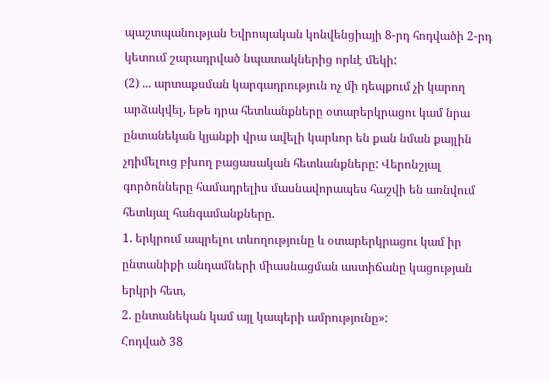պաշտպանության Եվրոպական կոնվենցիայի 8-րդ հոդվածի 2-րդ կետում շարադրված նպատակներից որևէ մեկի:
(2) ... արտաքսման կարգադրություն ոչ մի դեպքում չի կարող արձակվել, եթե դրա հետևանքները օտարերկրացու կամ նրա ընտանեկան կյանքի վրա ավելի կարևոր են քան նման քայլին չդիմելուց բխող բացասական հետևանքները: Վերոնշյալ գործոնները համադրելիս մասնավորապես հաշվի են առնվում հետևյալ հանգամանքները.
1. երկրում ապրելու տևողությունը և օտարերկրացու կամ իր ընտանիքի անդամների միասնացման աստիճանը կացության երկրի հետ,
2. ընտանեկան կամ այլ կապերի ամրությունը»:
Հոդված 38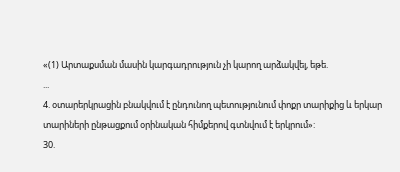«(1) Արտաքսման մասին կարգադրություն չի կարող արձակվել, եթե.
...
4. օտարերկրացին բնակվում է ընդունող պետությունում փոքր տարիքից և երկար տարիների ընթացքում օրինական հիմքերով գտնվում է երկրում»:
30.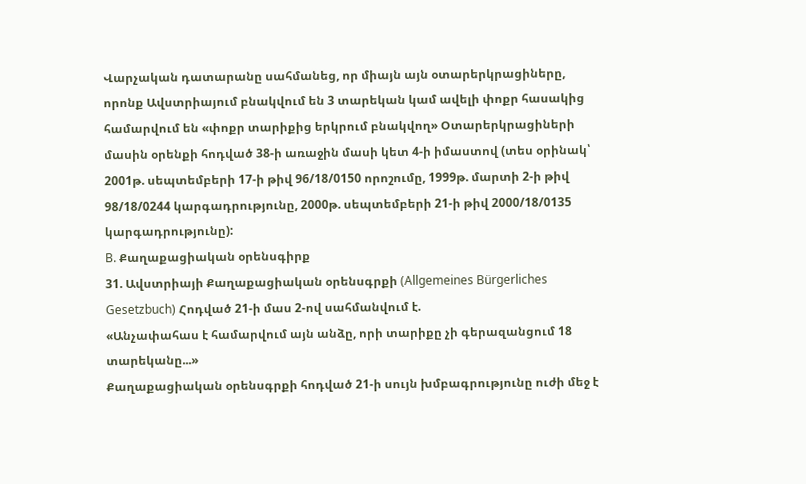Վարչական դատարանը սահմանեց, որ միայն այն օտարերկրացիները, որոնք Ավստրիայում բնակվում են 3 տարեկան կամ ավելի փոքր հասակից համարվում են «փոքր տարիքից երկրում բնակվող» Օտարերկրացիների մասին օրենքի հոդված 38-ի առաջին մասի կետ 4-ի իմաստով (տես օրինակ՝ 2001թ. սեպտեմբերի 17-ի թիվ 96/18/0150 որոշումը, 1999թ. մարտի 2-ի թիվ 98/18/0244 կարգադրությունը, 2000թ. սեպտեմբերի 21-ի թիվ 2000/18/0135 կարգադրությունը):
B. Քաղաքացիական օրենսգիրք
31. Ավստրիայի Քաղաքացիական օրենսգրքի (Allgemeines Bürgerliches Gesetzbuch) Հոդված 21-ի մաս 2-ով սահմանվում է.
«Անչափահաս է համարվում այն անձը, որի տարիքը չի գերազանցում 18 տարեկանը...»
Քաղաքացիական օրենսգրքի հոդված 21-ի սույն խմբագրությունը ուժի մեջ է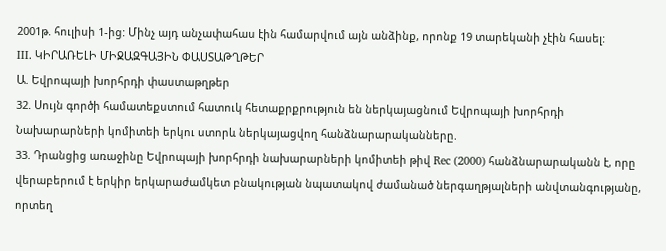2001թ. հուլիսի 1-ից: Մինչ այդ անչափահաս էին համարվում այն անձինք, որոնք 19 տարեկանի չէին հասել:
III. ԿԻՐԱՌԵԼԻ ՄԻՋԱԶԳԱՅԻՆ ՓԱՍՏԱԹՂԹԵՐ
Ա. Եվրոպայի խորհրդի փաստաթղթեր
32. Սույն գործի համատեքստում հատուկ հետաքրքրություն են ներկայացնում Եվրոպայի խորհրդի Նախարարների կոմիտեի երկու ստորև ներկայացվող հանձնարարականները.
33. Դրանցից առաջինը Եվրոպայի խորհրդի նախարարների կոմիտեի թիվ Rec (2000) հանձնարարականն է, որը վերաբերում է երկիր երկարաժամկետ բնակության նպատակով ժամանած ներգաղթյալների անվտանգությանը, որտեղ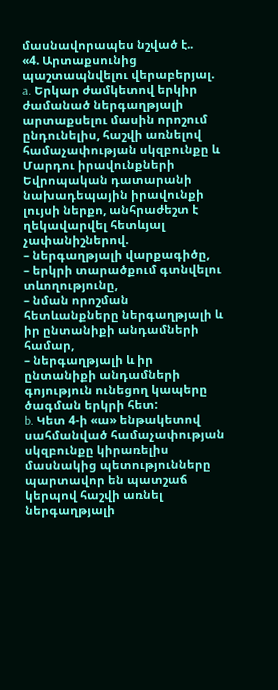մասնավորապես նշված է..
«4. Արտաքսունից պաշտապնվելու վերաբերյալ.
a. Երկար ժամկետով երկիր ժամանած ներգաղթյալի արտաքսելու մասին որոշում ընդունելիս, հաշվի առնելով համաչափության սկզբունքը և Մարդու իրավունքների Եվրոպական դատարանի նախադեպային իրավունքի լույսի ներքո, անհրաժեշտ է ղեկավարվել հետևյալ չափանիշներով.
– ներգաղթյալի վարքագիծը,
– երկրի տարածքում գտնվելու տևողությունը,
– նման որոշման հետևանքները ներգաղթյալի և իր ընտանիքի անդամների համար,
– ներգաղթյալի և իր ընտանիքի անդամների գոյություն ունեցող կապերը ծագման երկրի հետ:
b. Կետ 4-ի «ա» ենթակետով սահմանված համաչափության սկզբունքը կիրառելիս մասնակից պետությունները պարտավոր են պատշաճ կերպով հաշվի առնել ներգաղթյալի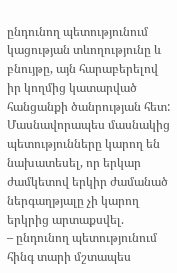ընդունող պետությունում կացության տևողությունը և բնույթը, այն հարաբերելով իր կողմից կատարված հանցանքի ծանրության հետ: Մասնավորապես մասնակից պետությունները կարող են նախատեսել, որ երկար ժամկետով երկիր ժամանած ներգաղթյալը չի կարող երկրից արտաքսվել.
– ընդունող պետությունում հինգ տարի մշտապես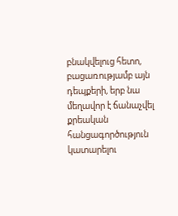բնակվելուց հետո, բացառությամբ այն դեպքերի, երբ նա մեղավոր է ճանաչվել քրեական հանցագործություն կատարելու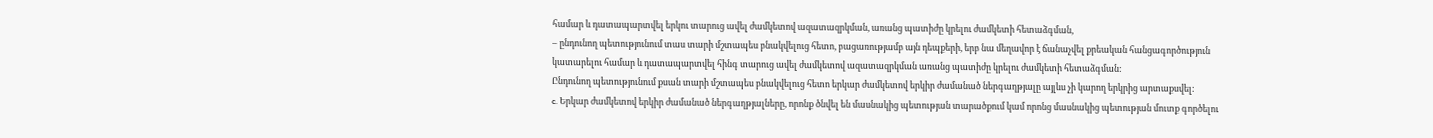համար և դատապարտվել երկու տարուց ավել ժամկետով ազատազրկման, առանց պատիժը կրելու ժամկետի հետաձգման,
– ընդունող պետությունում տաս տարի մշտապես բնակվելուց հետո, բացառությամբ այն դեպքերի, երբ նա մեղավոր է ճանաչվել քրեական հանցագործություն կատարելու համար և դատապարտվել հինգ տարուց ավել ժամկետով ազատազրկման առանց պատիժը կրելու ժամկետի հետաձգման:
Ընդունող պետությունում քսան տարի մշտապես բնակվելուց հետո երկար ժամկետով երկիր ժամանած ներգաղթյալը այլևս չի կարող երկրից արտաքսվել:
c. Երկար ժամկետով երկիր ժամանած ներգաղթյալները, որոնք ծնվել են մասնակից պետության տարածքում կամ որոնց մասնակից պետության մուտք գործելու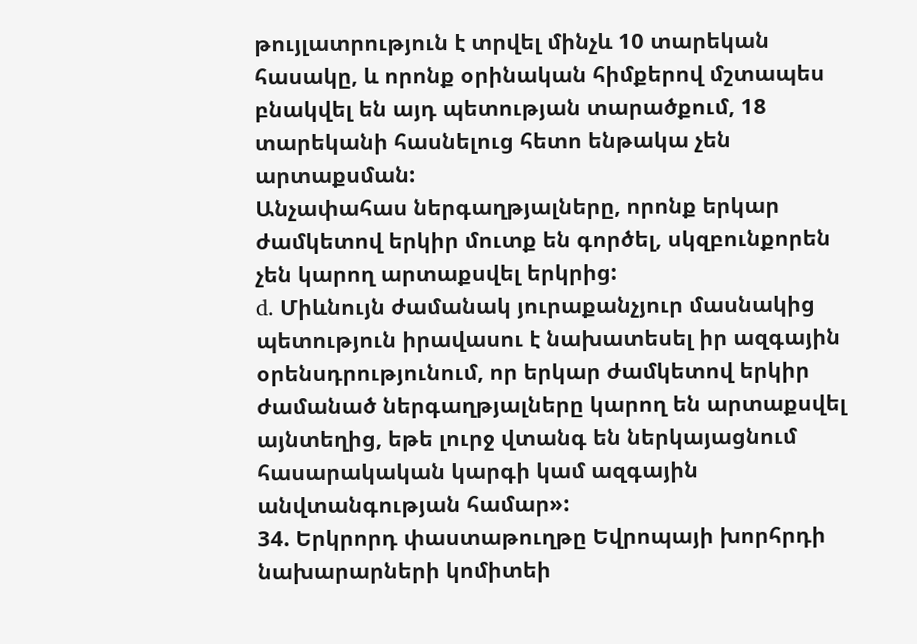թույլատրություն է տրվել մինչև 10 տարեկան հասակը, և որոնք օրինական հիմքերով մշտապես բնակվել են այդ պետության տարածքում, 18 տարեկանի հասնելուց հետո ենթակա չեն արտաքսման:
Անչափահաս ներգաղթյալները, որոնք երկար ժամկետով երկիր մուտք են գործել, սկզբունքորեն չեն կարող արտաքսվել երկրից:
d. Միևնույն ժամանակ յուրաքանչյուր մասնակից պետություն իրավասու է նախատեսել իր ազգային օրենսդրությունում, որ երկար ժամկետով երկիր ժամանած ներգաղթյալները կարող են արտաքսվել այնտեղից, եթե լուրջ վտանգ են ներկայացնում հասարակական կարգի կամ ազգային անվտանգության համար»:
34. Երկրորդ փաստաթուղթը Եվրոպայի խորհրդի նախարարների կոմիտեի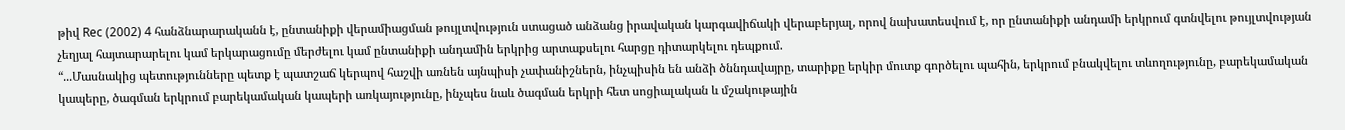թիվ Rec (2002) 4 հանձնարարականն է, ընտանիքի վերամիացման թույլտվություն ստացած անձանց իրավական կարգավիճակի վերաբերյալ, որով նախատեսվում է, որ ընտանիքի անդամի երկրում գտնվելու թույլտվության չեղյալ հայտարարելու կամ երկարացումը մերժելու կամ ընտանիքի անդամին երկրից արտաքսելու հարցը դիտարկելու դեպքում.
“...Մասնակից պետությունները պետք է պատշաճ կերպով հաշվի առնեն այնպիսի չափանիշներն, ինչպիսին են անձի ծննդավայրը, տարիքը երկիր մուտք գործելու պահին, երկրում բնակվելու տևողությունը, բարեկամական կապերը, ծագման երկրում բարեկամական կապերի առկայությունը, ինչպես նաև ծագման երկրի հետ սոցիալական և մշակութային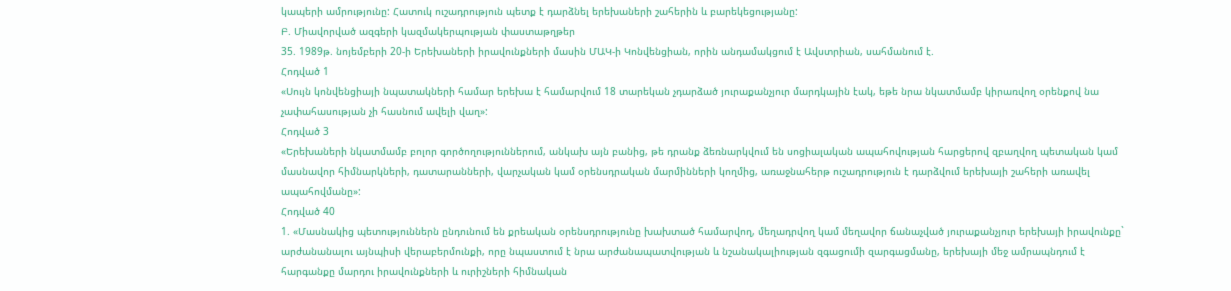կապերի ամրությունը: Հատուկ ուշադրություն պետք է դարձնել երեխաների շահերին և բարեկեցությանը:
Բ. Միավորված ազգերի կազմակերպության փաստաթղթեր
35. 1989թ. նոյեմբերի 20-ի Երեխաների իրավունքների մասին ՄԱԿ-ի Կոնվենցիան, որին անդամակցում է Ավստրիան, սահմանում է.
Հոդված 1
«Սույն կոնվենցիայի նպատակների համար երեխա է համարվում 18 տարեկան չդարձած յուրաքանչյուր մարդկային էակ, եթե նրա նկատմամբ կիրառվող օրենքով նա չափահասության չի հասնում ավելի վաղ»:
Հոդված 3
«Երեխաների նկատմամբ բոլոր գործողություններում, անկախ այն բանից, թե դրանք ձեռնարկվում են սոցիալական ապահովության հարցերով զբաղվող պետական կամ մասնավոր հիմնարկների, դատարանների, վարչական կամ օրենսդրական մարմինների կողմից, առաջնահերթ ուշադրություն է դարձվում երեխայի շահերի առավել ապահովմանը»:
Հոդված 40
1. «Մասնակից պետություններն ընդունում են քրեական օրենսդրությունը խախտած համարվող, մեղադրվող կամ մեղավոր ճանաչված յուրաքանչյուր երեխայի իրավունքը` արժանանալու այնպիսի վերաբերմունքի, որը նպաստում է նրա արժանապատվության և նշանակալիության զգացումի զարգացմանը, երեխայի մեջ ամրապնդում է հարգանքը մարդու իրավունքների և ուրիշների հիմնական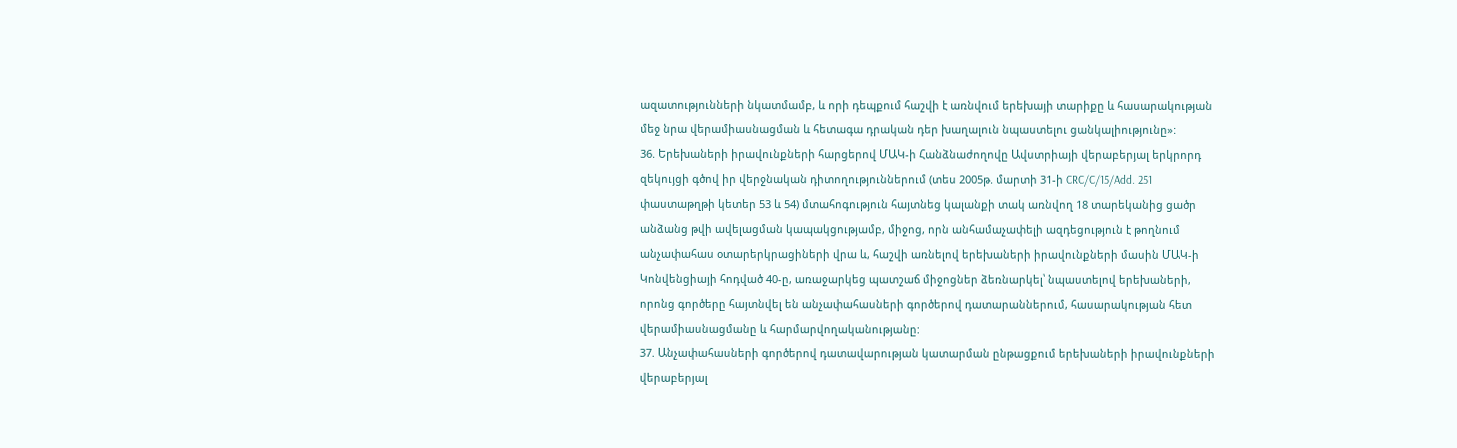ազատությունների նկատմամբ, և որի դեպքում հաշվի է առնվում երեխայի տարիքը և հասարակության մեջ նրա վերամիասնացման և հետագա դրական դեր խաղալուն նպաստելու ցանկալիությունը»:
36. Երեխաների իրավունքների հարցերով ՄԱԿ-ի Հանձնաժողովը Ավստրիայի վերաբերյալ երկրորդ զեկույցի գծով իր վերջնական դիտողություններում (տես 2005թ. մարտի 31-ի CRC/C/15/Add. 251 փաստաթղթի կետեր 53 և 54) մտահոգություն հայտնեց կալանքի տակ առնվող 18 տարեկանից ցածր անձանց թվի ավելացման կապակցությամբ, միջոց, որն անհամաչափելի ազդեցություն է թողնում անչափահաս օտարերկրացիների վրա և, հաշվի առնելով երեխաների իրավունքների մասին ՄԱԿ-ի Կոնվենցիայի հոդված 40-ը, առաջարկեց պատշաճ միջոցներ ձեռնարկել՝ նպաստելով երեխաների, որոնց գործերը հայտնվել են անչափահասների գործերով դատարաններում, հասարակության հետ վերամիասնացմանը և հարմարվողականությանը:
37. Անչափահասների գործերով դատավարության կատարման ընթացքում երեխաների իրավունքների վերաբերյալ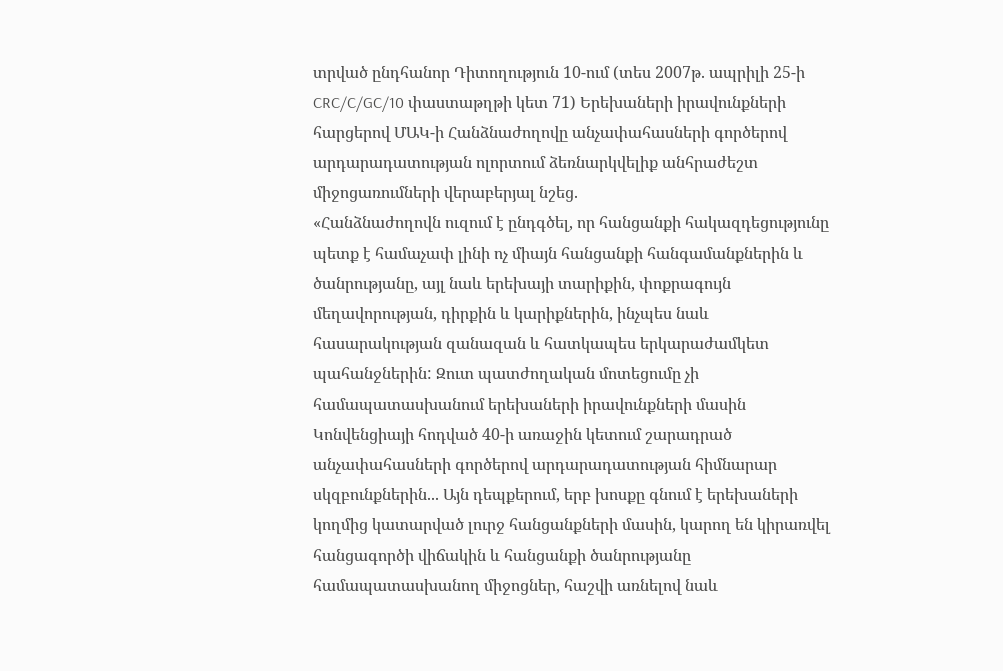տրված ընդհանոր Դիտողություն 10-ում (տես 2007թ. ապրիլի 25-ի CRC/C/GC/10 փաստաթղթի կետ 71) Երեխաների իրավունքների հարցերով ՄԱԿ-ի Հանձնաժողովը անչափահասների գործերով արդարադատության ոլորտում ձեռնարկվելիք անհրաժեշտ միջոցառումների վերաբերյալ նշեց.
«Հանձնաժողովն ուզում է ընդգծել, որ հանցանքի հակազդեցությունը պետք է համաչափ լինի ոչ միայն հանցանքի հանգամանքներին և ծանրությանը, այլ նաև երեխայի տարիքին, փոքրագույն մեղավորության, դիրքին և կարիքներին, ինչպես նաև հասարակության զանազան և հատկապես երկարաժամկետ պահանջներին: Զուտ պատժողական մոտեցումը չի համապատասխանում երեխաների իրավունքների մասին Կոնվենցիայի հոդված 40-ի առաջին կետում շարադրած անչափահասների գործերով արդարադատության հիմնարար սկզբունքներին... Այն դեպքերում, երբ խոսքը գնում է երեխաների կողմից կատարված լուրջ հանցանքների մասին, կարող են կիրառվել հանցագործի վիճակին և հանցանքի ծանրությանը համապատասխանող միջոցներ, հաշվի առնելով նաև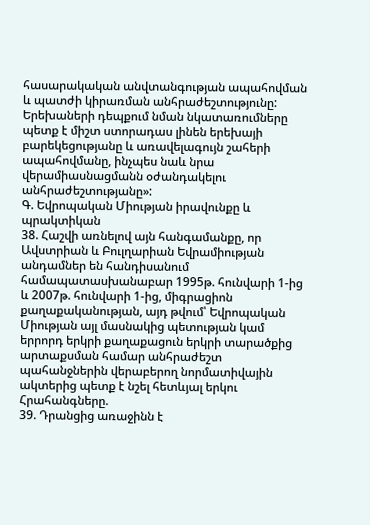հասարակական անվտանգության ապահովման և պատժի կիրառման անհրաժեշտությունը: Երեխաների դեպքում նման նկատառումները պետք է միշտ ստորադաս լինեն երեխայի բարեկեցությանը և առավելագույն շահերի ապահովմանը, ինչպես նաև նրա վերամիասնացմանն օժանդակելու անհրաժեշտությանը»:
Գ. Եվրոպական Միության իրավունքը և պրակտիկան
38. Հաշվի առնելով այն հանգամանքը, որ Ավստրիան և Բուլղարիան Եվրամիության անդամներ են հանդիսանում համապատասխանաբար 1995թ. հունվարի 1-ից և 2007թ. հունվարի 1-ից, միգրացիոն քաղաքականության, այդ թվում՝ Եվրոպական Միության այլ մասնակից պետության կամ երրորդ երկրի քաղաքացուն երկրի տարածքից արտաքսման համար անհրաժեշտ պահանջներին վերաբերող նորմատիվային ակտերից պետք է նշել հետևյալ երկու Հրահանգները.
39. Դրանցից առաջինն է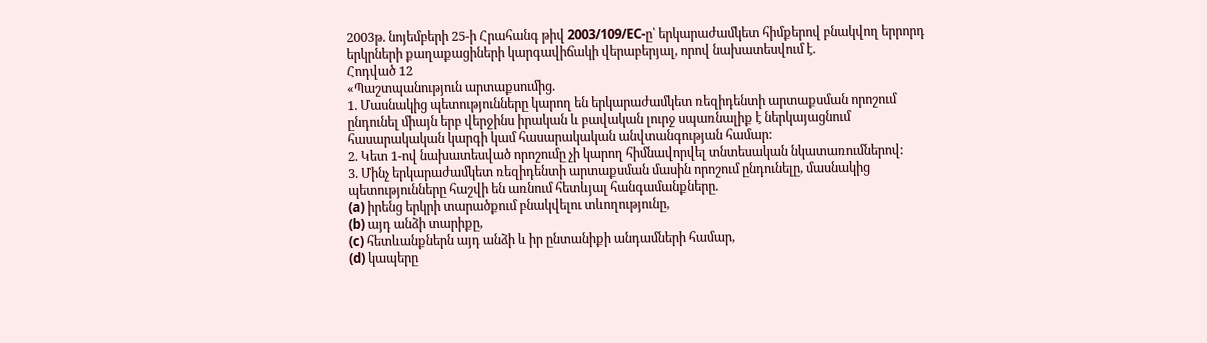2003թ. նոյեմբերի 25-ի Հրահանգ թիվ 2003/109/EC-ը՝ երկարաժամկետ հիմքերով բնակվող երրորդ երկրների քաղաքացիների կարգավիճակի վերաբերյալ, որով նախատեսվում է.
Հոդված 12
«Պաշտպանություն արտաքսումից.
1. Մասնակից պետությունները կարող են երկարաժամկետ ռեզիդենտի արտաքսման որոշում ընդունել միայն երբ վերջինս իրական և բավական լուրջ սպառնալիք է ներկայացնում հասարակական կարգի կամ հասարակական անվտանգության համար:
2. Կետ 1-ով նախատեսված որոշումը չի կարող հիմնավորվել տնտեսական նկատառումներով:
3. Մինչ երկարաժամկետ ռեզիդենտի արտաքսման մասին որոշում ընդունելը, մասնակից պետությունները հաշվի են առնում հետևյալ հանգամանքները.
(a) իրենց երկրի տարածքում բնակվելու տևողությունը,
(b) այդ անձի տարիքը,
(c) հետևանքներն այդ անձի և իր ընտանիքի անդամների համար,
(d) կապերը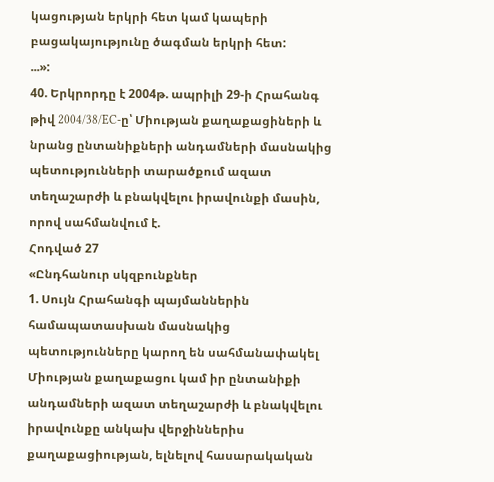կացության երկրի հետ կամ կապերի բացակայությունը ծագման երկրի հետ:
...»:
40. Երկրորդը է 2004թ. ապրիլի 29-ի Հրահանգ թիվ 2004/38/EC-ը՝ Միության քաղաքացիների և նրանց ընտանիքների անդամների մասնակից պետությունների տարածքում ազատ տեղաշարժի և բնակվելու իրավունքի մասին, որով սահմանվում է.
Հոդված 27
«Ընդհանուր սկզբունքներ
1. Սույն Հրահանգի պայմաններին համապատասխան մասնակից պետությունները կարող են սահմանափակել Միության քաղաքացու կամ իր ընտանիքի անդամների ազատ տեղաշարժի և բնակվելու իրավունքը անկախ վերջիններիս քաղաքացիության, ելնելով հասարակական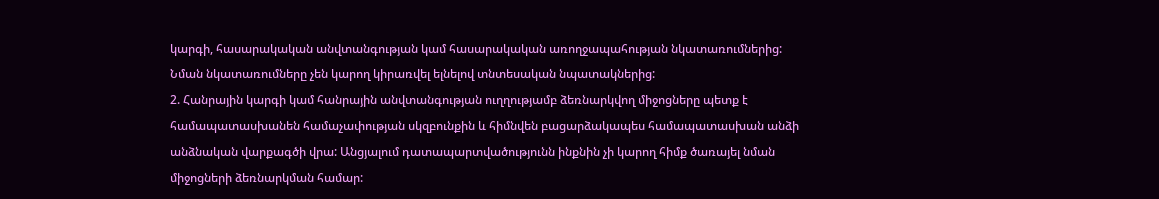կարգի, հասարակական անվտանգության կամ հասարակական առողջապահության նկատառումներից: Նման նկատառումները չեն կարող կիրառվել ելնելով տնտեսական նպատակներից:
2. Հանրային կարգի կամ հանրային անվտանգության ուղղությամբ ձեռնարկվող միջոցները պետք է համապատասխանեն համաչափության սկզբունքին և հիմնվեն բացարձակապես համապատասխան անձի անձնական վարքագծի վրա: Անցյալում դատապարտվածությունն ինքնին չի կարող հիմք ծառայել նման միջոցների ձեռնարկման համար: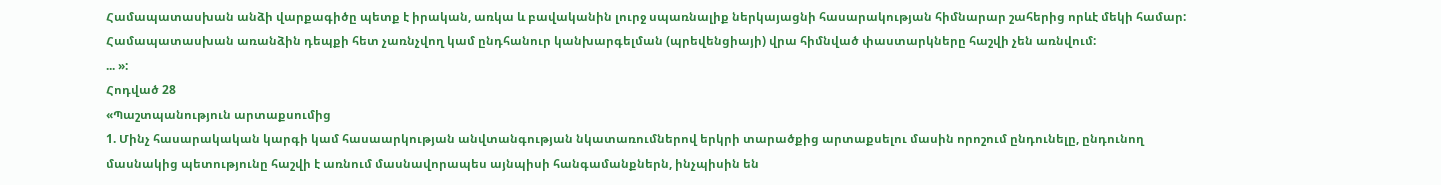Համապատասխան անձի վարքագիծը պետք է իրական, առկա և բավականին լուրջ սպառնալիք ներկայացնի հասարակության հիմնարար շահերից որևէ մեկի համար: Համապատասխան առանձին դեպքի հետ չառնչվող կամ ընդհանուր կանխարգելման (պրեվենցիայի) վրա հիմնված փաստարկները հաշվի չեն առնվում:
... »:
Հոդված 28
«Պաշտպանություն արտաքսումից
1. Մինչ հասարակական կարգի կամ հասաարկության անվտանգության նկատառումներով երկրի տարածքից արտաքսելու մասին որոշում ընդունելը, ընդունող մասնակից պետությունը հաշվի է առնում մասնավորապես այնպիսի հանգամանքներն, ինչպիսին են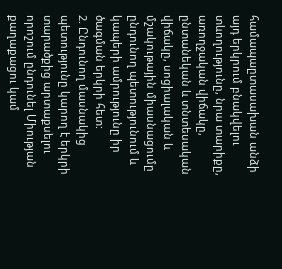համապաըտասախան անձի այդ երկրում բնակվելու տևողությունը, նրա տարիքը, առողջական վիճակը, ընտանեկան և տնտեսական վիճակը, սոցիալական և մշակութային միասնացումը ընդունող պետությունում և կապերի ամրությունը իր ծագման երկրի հետ:
2. Ընդունող մասնակից պետությունը կարող է երկրի տարածքից արտաքսելու որոշում ընդունել Միության քաղաքացու կամ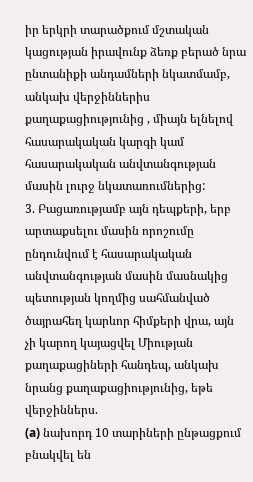իր երկրի տարածքում մշտական կացության իրավունք ձեռք բերած նրա ընտանիքի անդամների նկատմամբ, անկախ վերջիններիս քաղաքացիությունից , միայն ելնելով հասարակական կարգի կամ հասարակական անվտանգության մասին լուրջ նկատառումներից:
3. Բացառությամբ այն դեպքերի, երբ արտաքսելու մասին որոշումը ընդունվում է հասարակական անվտանգության մասին մասնակից պետության կողմից սահմանված ծայրահեղ կարևոր հիմքերի վրա, այն չի կարող կայացվել Միության քաղաքացիների հանդեպ, անկախ նրանց քաղաքացիությունից, եթե վերջիններս.
(a) նախորդ 10 տարիների ընթացքում բնակվել են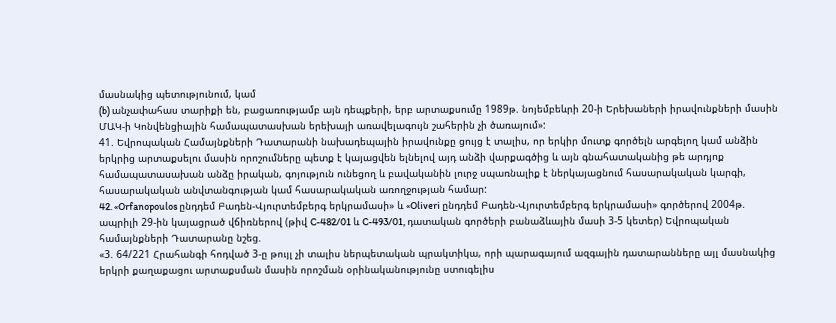մասնակից պետությունում, կամ
(b) անչափահաս տարիքի են, բացառությամբ այն դեպքերի, երբ արտաքսումը 1989թ. նոյեմբեևրի 20-ի Երեխաների իրավունքների մասին ՄԱԿ-ի Կոնվենցիային համապատասխան երեխայի առավելագույն շահերին չի ծառայում»:
41. Եվրոպական Համայնքների Դատարանի նախադեպային իրավունքը ցույց է տալիս, որ երկիր մուտք գործելն արգելող կամ անձին երկրից արտաքսելու մասին որոշումները պետք է կայացվեն ելնելով այդ անձի վարքագծից և այն գնահատականից թե արդյոք համապատասախան անձը իրական, գոյություն ունեցող և բավականին լուրջ սպառնալիք է ներկայացնում հասարակական կարգի, հասարակական անվտանգության կամ հասարակական առողջության համար:
42. «Orfanopoulos ընդդեմ Բադեն-Վյուրտեմբերգ երկրամասի» և «Oliveri ընդդեմ Բադեն-Վյուրտեմբերգ երկրամասի» գործերով 2004թ. ապրիլի 29-ին կայացրած վճիռներով (թիվ C-482/01 և C-493/01, դատական գործերի բանաձևային մասի 3-5 կետեր) Եվրոպական համայնքների Դատարանը նշեց.
«3. 64/221 Հրահանգի հոդված 3-ը թույլ չի տալիս ներպետական պրակտիկա, որի պարագայում ազգային դատարանները այլ մասնակից երկրի քաղաքացու արտաքսման մասին որոշման օրինականությունը ստուգելիս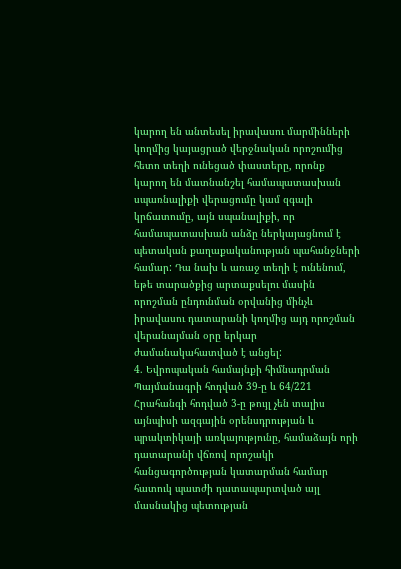կարող են անտեսել իրավասու մարմինների կողմից կայացրած վերջնական որոշումից հետո տեղի ունեցած փաստերը, որոնք կարող են մատնանշել համապատասխան սպառնալիքի վերացումը կամ զգալի կրճատումը, այն սպանալիքի, որ համապատասխան անձը ներկայացնում է պետական քաղաքականության պահանջների համար: Դա նախ և առաջ տեղի է ունենում, եթե տարածքից արտաքսելու մասին որոշման ընդունման օրվանից մինչև իրավասու դատարանի կողմից այդ որոշման վերանայման օրը երկար ժամանակահատված է անցել:
4. Եվրոպական համայնքի հիմնադրման Պայմանագրի հոդված 39-ը և 64/221 Հրահանգի հոդված 3-ը թույլ չեն տալիս այնպիսի ազգային օրենսդրության և պրակտիկայի առկայությունը, համաձայն որի դատարանի վճռով որոշակի հանցագործության կատարման համար հատուկ պատժի դատապարտված այլ մասնակից պետության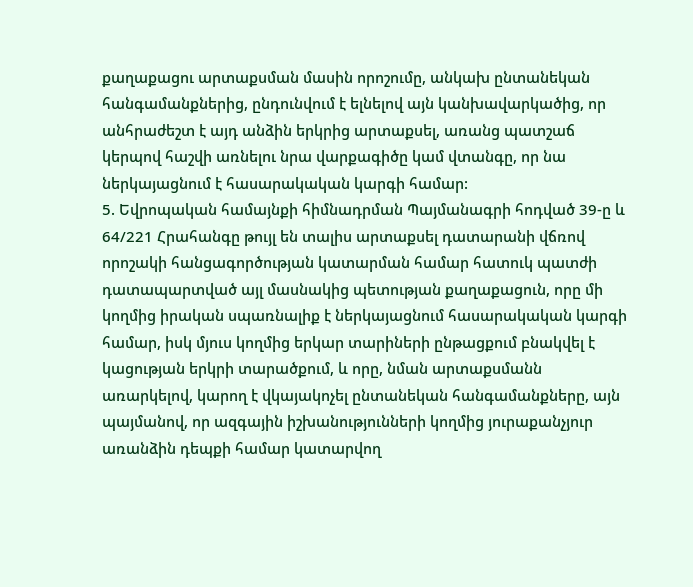քաղաքացու արտաքսման մասին որոշումը, անկախ ընտանեկան հանգամանքներից, ընդունվում է ելնելով այն կանխավարկածից, որ անհրաժեշտ է այդ անձին երկրից արտաքսել, առանց պատշաճ կերպով հաշվի առնելու նրա վարքագիծը կամ վտանգը, որ նա ներկայացնում է հասարակական կարգի համար:
5. Եվրոպական համայնքի հիմնադրման Պայմանագրի հոդված 39-ը և 64/221 Հրահանգը թույլ են տալիս արտաքսել դատարանի վճռով որոշակի հանցագործության կատարման համար հատուկ պատժի դատապարտված այլ մասնակից պետության քաղաքացուն, որը մի կողմից իրական սպառնալիք է ներկայացնում հասարակական կարգի համար, իսկ մյուս կողմից երկար տարիների ընթացքում բնակվել է կացության երկրի տարածքում, և որը, նման արտաքսմանն առարկելով, կարող է վկայակոչել ընտանեկան հանգամանքները, այն պայմանով, որ ազգային իշխանությունների կողմից յուրաքանչյուր առանձին դեպքի համար կատարվող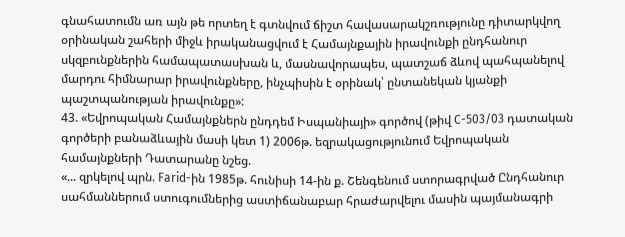գնահատումն առ այն թե որտեղ է գտնվում ճիշտ հավասարակշռությունը դիտարկվող օրինական շահերի միջև իրականացվում է Համայնքային իրավունքի ընդհանուր սկզբունքներին համապատասխան և, մասնավորապես, պատշաճ ձևով պահպանելով մարդու հիմնարար իրավունքները, ինչպիսին է օրինակ՝ ընտանեկան կյանքի պաշտպանության իրավունքը»:
43. «Եվրոպական Համայնքներն ընդդեմ Իսպանիայի» գործով (թիվ C-503/03 դատական գործերի բանաձևային մասի կետ 1) 2006թ. եզրակացությունում Եվրոպական համայնքների Դատարանը նշեց.
«... զրկելով պրն. Farid-ին 1985թ. հունիսի 14-ին ք. Շենգենում ստորագրված Ընդհանուր սահմաններում ստուգումներից աստիճանաբար հրաժարվելու մասին պայմանագրի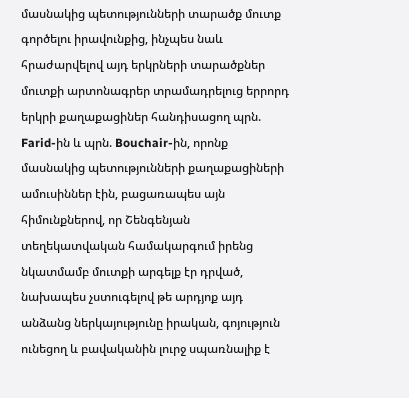մասնակից պետությունների տարածք մուտք գործելու իրավունքից, ինչպես նաև հրաժարվելով այդ երկրների տարածքներ մուտքի արտոնագրեր տրամադրելուց երրորդ երկրի քաղաքացիներ հանդիսացող պրն. Farid-ին և պրն. Bouchair-ին, որոնք մասնակից պետությունների քաղաքացիների ամուսիններ էին, բացառապես այն հիմունքներով, որ Շենգենյան տեղեկատվական համակարգում իրենց նկատմամբ մուտքի արգելք էր դրված, նախապես չստուգելով թե արդյոք այդ անձանց ներկայությունը իրական, գոյություն ունեցող և բավականին լուրջ սպառնալիք է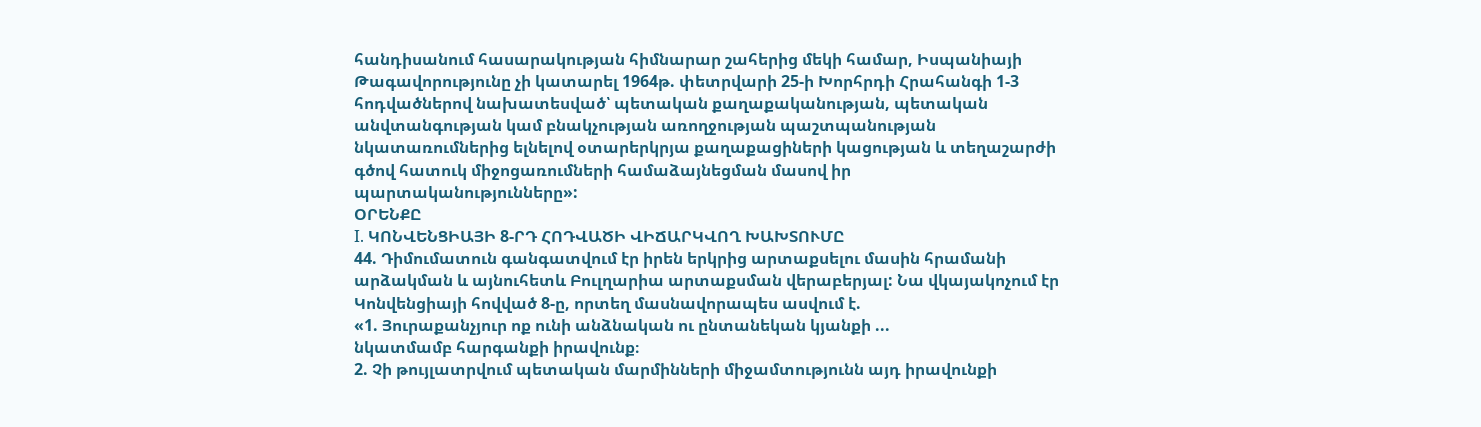հանդիսանում հասարակության հիմնարար շահերից մեկի համար, Իսպանիայի Թագավորությունը չի կատարել 1964թ. փետրվարի 25-ի Խորհրդի Հրահանգի 1-3 հոդվածներով նախատեսված՝ պետական քաղաքականության, պետական անվտանգության կամ բնակչության առողջության պաշտպանության նկատառումներից ելնելով օտարերկրյա քաղաքացիների կացության և տեղաշարժի գծով հատուկ միջոցառումների համաձայնեցման մասով իր պարտականությունները»:
ՕՐԵՆՔԸ
I. ԿՈՆՎԵՆՑԻԱՅԻ 8-ՐԴ ՀՈԴՎԱԾԻ ՎԻՃԱՐԿՎՈՂ ԽԱԽՏՈՒՄԸ
44. Դիմումատուն գանգատվում էր իրեն երկրից արտաքսելու մասին հրամանի արձակման և այնուհետև Բուլղարիա արտաքսման վերաբերյալ: Նա վկայակոչում էր Կոնվենցիայի հովված 8-ը, որտեղ մասնավորապես ասվում է.
«1. Յուրաքանչյուր ոք ունի անձնական ու ընտանեկան կյանքի ...
նկատմամբ հարգանքի իրավունք։
2. Չի թույլատրվում պետական մարմինների միջամտությունն այդ իրավունքի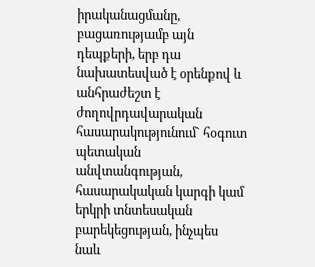իրականացմանը, բացառությամբ այն դեպքերի, երբ դա նախատեսված է օրենքով և անհրաժեշտ է ժողովրդավարական հասարակությունում` հօգուտ պետական անվտանգության, հասարակական կարգի կամ երկրի տնտեսական բարեկեցության, ինչպես նաև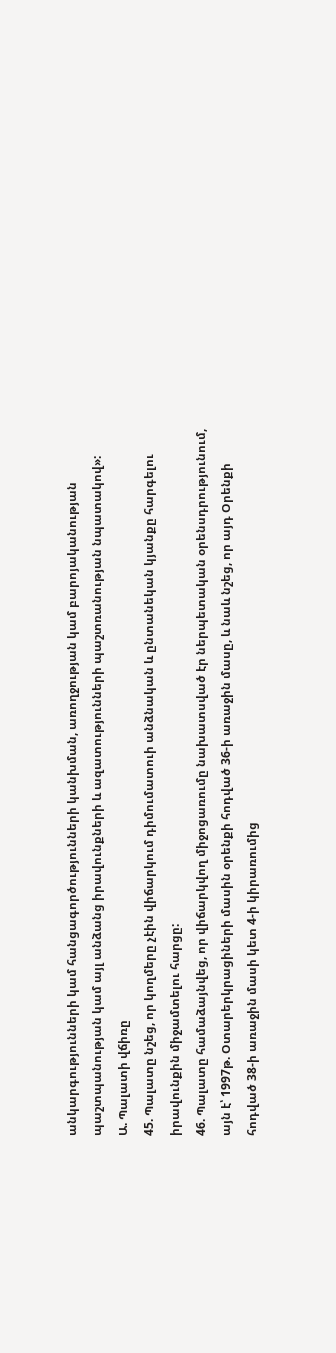անկարգությունների կամ հանցագործությունների կանխման, առողջության կամ բարոյականության պաշտպանության կամ այլ անձանց իրավունքների և ազատությունների պաշտռանության նպատակով»:
Ա. Պալատի վճիռը
45. Պալատը նշեց, որ կողմերը չէին վիճարկում դիմումատուի անձնական և ընտանեկան կյանքը հարգելու իրավունքին միջամտելու հարցը:
46. Պալատը համաձայնվեց, որ վիճարկվող միջոցառումը նախատսված էր ներպետական օրենսդրությունում, այն է՝ 1997թ. Օտարերկրացիների մասին օրենքի հոդված 36-ի առաջին մասը, և նաև նշեց, որ այդ Օրենքի հոդված 38-ի առաջին մասի կետ 4-ի կիրառումից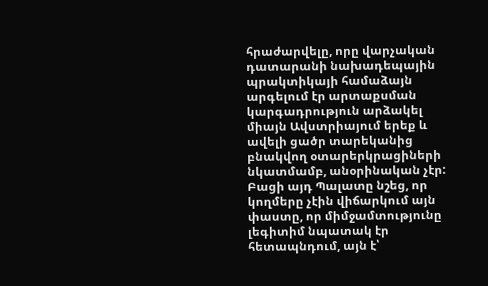հրաժարվելը, որը վարչական դատարանի նախադեպային պրակտիկայի համաձայն արգելում էր արտաքսման կարգադրություն արձակել միայն Ավստրիայում երեք և ավելի ցածր տարեկանից բնակվող օտարերկրացիների նկատմամբ, անօրինական չէր: Բացի այդ Պալատը նշեց, որ կողմերը չէին վիճարկում այն փաստը, որ միմջամտությունը լեգիտիմ նպատակ էր հետապնդում, այն է՝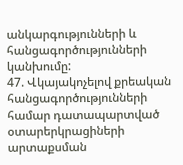անկարգությունների և հանցագործությունների կանխումը:
47. Վկայակոչելով քրեական հանցագործությունների համար դատապարտված օտարերկրացիների արտաքսման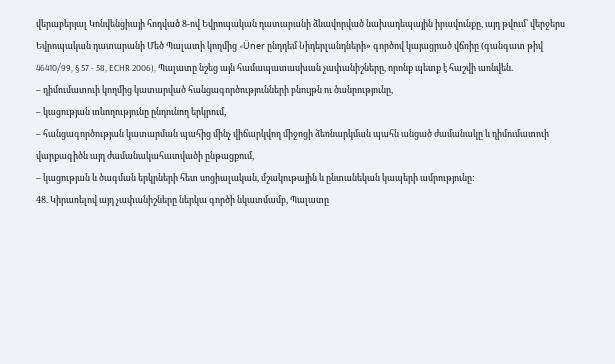վերաբերյալ Կոնվենցիայի հոդված 8-ով Եվրոպական դատարանի ձևավորված նախադեպային իրավունքը, այդ թվում՝ վերջերս Եվրոպական դատարանի Մեծ Պալատի կողմից «Üner ընդդեմ Նիդերլանդների» գործով կայացրած վճռիը (գանգատ թիվ 46410/99, § 57 - 58, ECHR 2006), Պալատը նշեց այն համապատասխան չափանիշները, որոնք պետք է հաշվի առնվեն.
– դիմումատուի կողմից կատարված հանցագործությունների բնույթն ու ծանրությունը,
– կացության տևողությունը ընդունող երկրում,
– հանցագործության կատարման պահից մինչ վիճարկվող միջոցի ձեռնարկման պահն անցած ժամանակը և դիմումատուի վարքագիծն այդ ժամանակահատվածի ընթացքում,
– կացության և ծագման երկրների հետ սոցիալական, մշակութային և ընտանեկան կապերի ամրությունը:
48. Կիրառելով այդ չափանիշները ներկա գործի նկատմամբ, Պալատը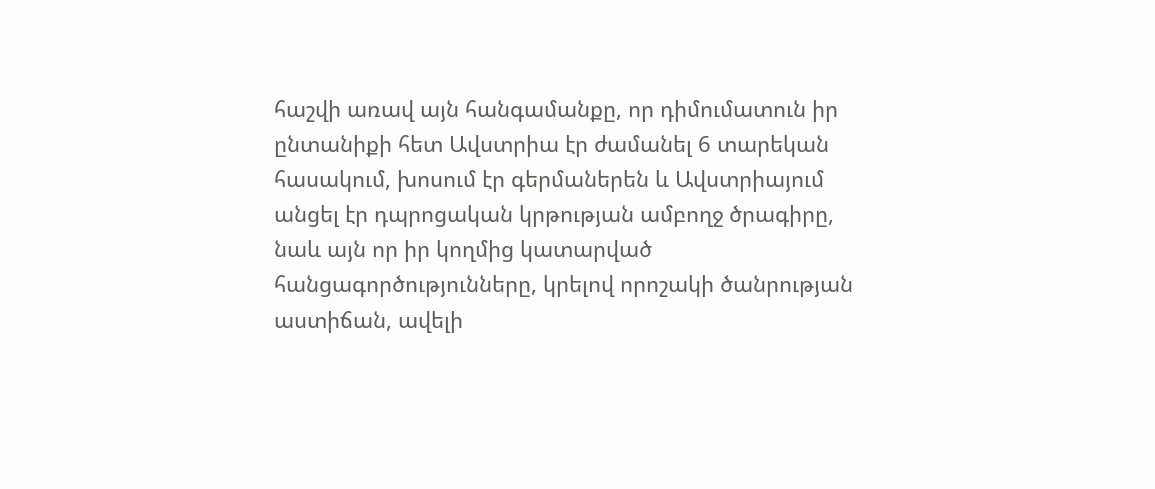հաշվի առավ այն հանգամանքը, որ դիմումատուն իր ընտանիքի հետ Ավստրիա էր ժամանել 6 տարեկան հասակում, խոսում էր գերմաներեն և Ավստրիայում անցել էր դպրոցական կրթության ամբողջ ծրագիրը, նաև այն որ իր կողմից կատարված հանցագործությունները, կրելով որոշակի ծանրության աստիճան, ավելի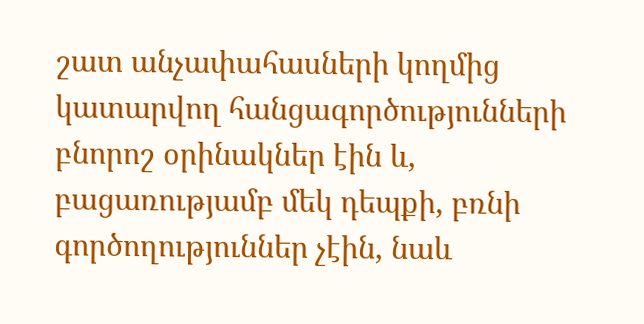շատ անչափահասների կողմից կատարվող հանցագործությունների բնորոշ օրինակներ էին և, բացառությամբ մեկ դեպքի, բռնի գործողություններ չէին, նաև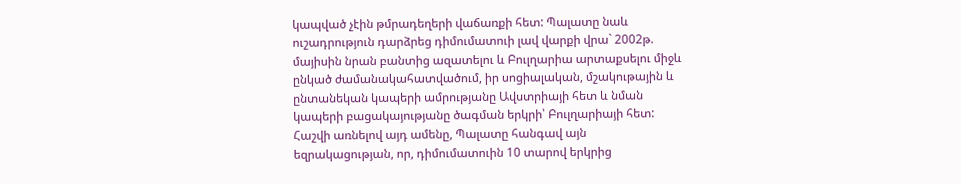կապված չէին թմրադեղերի վաճառքի հետ: Պալատը նաև ուշադրություն դարձրեց դիմումատուի լավ վարքի վրա` 2002թ. մայիսին նրան բանտից ազատելու և Բուլղարիա արտաքսելու միջև ընկած ժամանակահատվածում, իր սոցիալական, մշակութային և ընտանեկան կապերի ամրությանը Ավստրիայի հետ և նման կապերի բացակայությանը ծագման երկրի՝ Բուլղարիայի հետ: Հաշվի առնելով այդ ամենը, Պալատը հանգավ այն եզրակացության, որ, դիմումատուին 10 տարով երկրից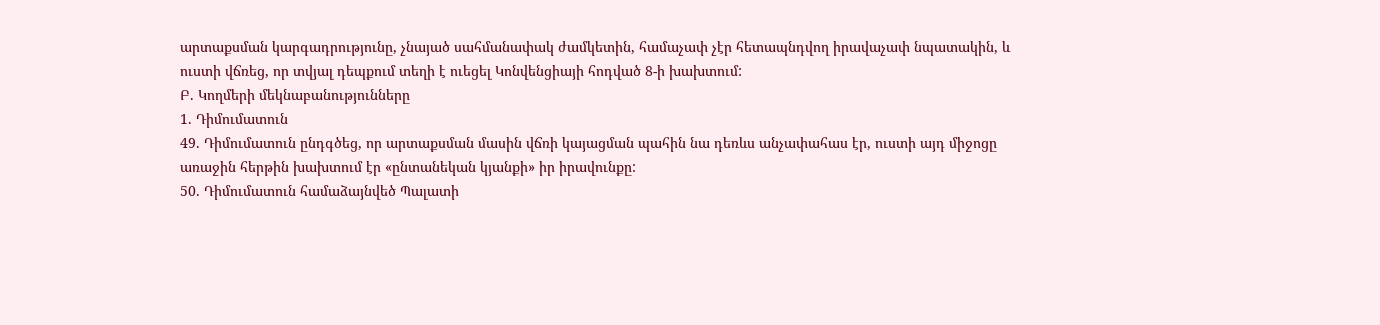արտաքսման կարգադրությունը, չնայած սահմանափակ ժամկետին, համաչափ չէր հետապնդվող իրավաչափ նպատակին, և ուստի վճռեց, որ տվյալ դեպքում տեղի է ուեցել Կոնվենցիայի հոդված 8-ի խախտում:
Բ. Կողմերի մեկնաբանությունները
1. Դիմումատուն
49. Դիմումատուն ընդգծեց, որ արտաքսման մասին վճռի կայացման պահին նա դեռևս անչափահաս էր, ուստի այդ միջոցը առաջին հերթին խախտում էր «ընտանեկան կյանքի» իր իրավունքը:
50. Դիմումատուն համաձայնվեծ Պալատի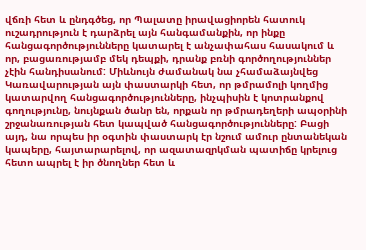վճռի հետ և ընդգծեց, որ Պալատը իրավացիորեն հատուկ ուշադրություն է դարձրել այն հանգամանքին, որ ինքը հանցագործությունները կատարել է անչափահաս հասակում և որ, բացառությամբ մեկ դեպքի, դրանք բռնի գործողություններ չէին հանդիսանում: Միևնույն ժամանակ նա չհամաձայնվեց Կառավարության այն փաստարկի հետ, որ թմրամոլի կողմից կատարվող հանցագործությունները, ինչպիսին է կոտրանքով գողությունը, նույնքան ծանր են, որքան որ թմրադեղերի ապօրինի շրջանառության հետ կապված հանցագործությունները: Բացի այդ, նա որպես իր օգտին փաստարկ էր նշում ամուր ընտանեկան կապերը, հայտարարելով, որ ազատազրկման պատիճը կրելուց հետո ապրել է իր ծնողներ հետ և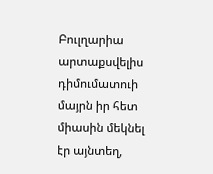Բուլղարիա արտաքսվելիս դիմումատուի մայրն իր հետ միասին մեկնել էր այնտեղ,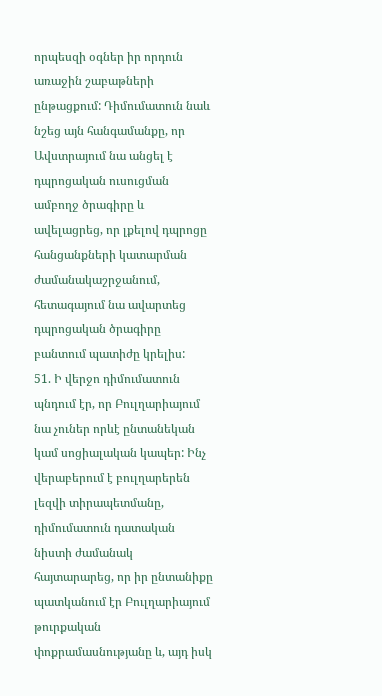որպեսզի օգներ իր որդուն առաջին շաբաթների ընթացքում: Դիմումատուն նաև նշեց այն հանգամանքը, որ Ավստրայում նա անցել է դպրոցական ուսուցման ամբողջ ծրագիրը և ավելացրեց, որ լքելով դպրոցը հանցանքների կատարման ժամանակաշրջանում, հետագայում նա ավարտեց դպրոցական ծրագիրը բանտում պատիժը կրելիս:
51. Ի վերջո դիմումատուն պնդում էր, որ Բուլղարիայում նա չուներ որևէ ընտանեկան կամ սոցիալական կապեր: Ինչ վերաբերում է բուլղարերեն լեզվի տիրապետմանը, դիմումատուն դատական նիստի ժամանակ հայտարարեց, որ իր ընտանիքը պատկանում էր Բուլղարիայում թուրքական փոքրամասնությանը և, այդ իսկ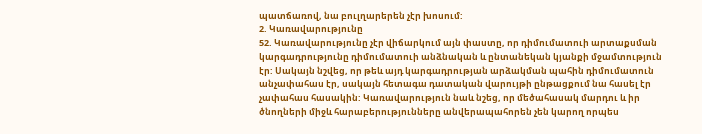պատճառով, նա բուլղարերեն չէր խոսում:
2. Կառավարությունը
52. Կառավարությունը չէր վիճարկում այն փաստը, որ դիմումատուի արտաքսման կարգադրությունը դիմումատուի անձնական և ընտանեկան կյանքի մջամտություն էր: Սակայն նշվեց, որ թեև այդ կարգադրության արձակման պահին դիմումատուն անչափահաս էր, սակայն հետագա դատական վարույթի ընթացքում նա հասել էր չափահաս հասակին: Կառավարություն նաև նշեց, որ մեծահասակ մարդու և իր ծնողների միջև հարաբերությունները անվերապահորեն չեն կարող որպես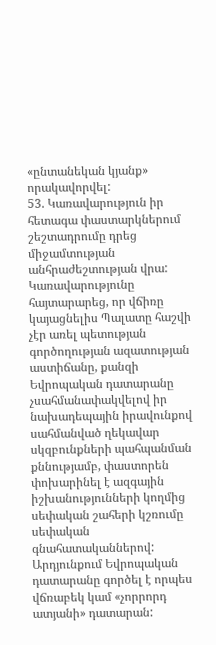«ընտանեկան կյանք» որակավորվել:
53. Կառավարություն իր հետագա փաստարկներում շեշտադրումը դրեց միջամտության անհրաժեշտության վրա: Կառավարությունը հայտարարեց, որ վճիռը կայացնելիս Պալատը հաշվի չէր առել պետության գործողության ազատության աստիճանը, քանզի Եվրոպական դատարանը չսահմանափակվելով իր նախադեպային իրավունքով սահմանված ղեկավար սկզբունքների պահպանման քննությամբ, փաստորեն փոխարինել է ազգային իշխանությունների կողմից սեփական շահերի կշռումը սեփական գնահատականներով: Արդյունքում Եվրոպական դատարանը գործել է որպես վճռաբեկ կամ «չորրորդ ատյանի» դատարան: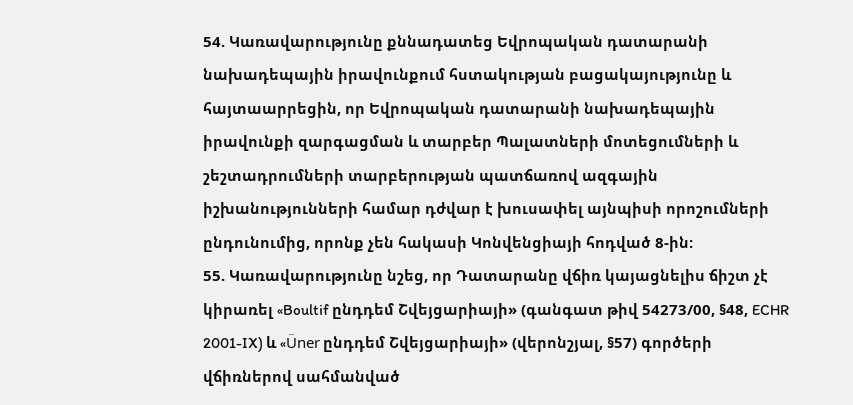54. Կառավարությունը քննադատեց Եվրոպական դատարանի նախադեպային իրավունքում հստակության բացակայությունը և հայտաարրեցին, որ Եվրոպական դատարանի նախադեպային իրավունքի զարգացման և տարբեր Պալատների մոտեցումների և շեշտադրումների տարբերության պատճառով ազգային իշխանությունների համար դժվար է խուսափել այնպիսի որոշումների ընդունումից, որոնք չեն հակասի Կոնվենցիայի հոդված 8-ին:
55. Կառավարությունը նշեց, որ Դատարանը վճիռ կայացնելիս ճիշտ չէ կիրառել «Boultif ընդդեմ Շվեյցարիայի» (գանգատ թիվ 54273/00, §48, ECHR 2001-IX) և «Üner ընդդեմ Շվեյցարիայի» (վերոնշյալ, §57) գործերի վճիռներով սահմանված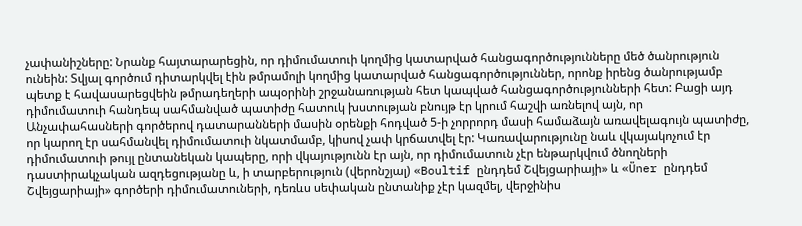չափանիշները: Նրանք հայտարարեցին, որ դիմումատուի կողմից կատարված հանցագործությունները մեծ ծանրություն ունեին: Տվյալ գործում դիտարկվել էին թմրամոլի կողմից կատարված հանցագործություններ, որոնք իրենց ծանրությամբ պետք է հավասարեցվեին թմրադեղերի ապօրինի շրջանառության հետ կապված հանցագործությունների հետ: Բացի այդ դիմումատուի հանդեպ սահմանված պատիժը հատուկ խստության բնույթ էր կրում հաշվի առնելով այն, որ Անչափահասների գործերով դատարանների մասին օրենքի հոդված 5-ի չորրորդ մասի համաձայն առավելագույն պատիժը, որ կարող էր սահմանվել դիմումատուի նկատմամբ, կիսով չափ կրճատվել էր: Կառավարությունը նաև վկայակոչում էր դիմումատուի թույլ ընտանեկան կապերը, որի վկայությունն էր այն, որ դիմումատուն չէր ենթարկվում ծնողների դաստիրակչական ազդեցությանը և, ի տարբերություն (վերոնշյալ) «Boultif ընդդեմ Շվեյցարիայի» և «Üner ընդդեմ Շվեյցարիայի» գործերի դիմումատուների, դեռևս սեփական ընտանիք չէր կազմել, վերջինիս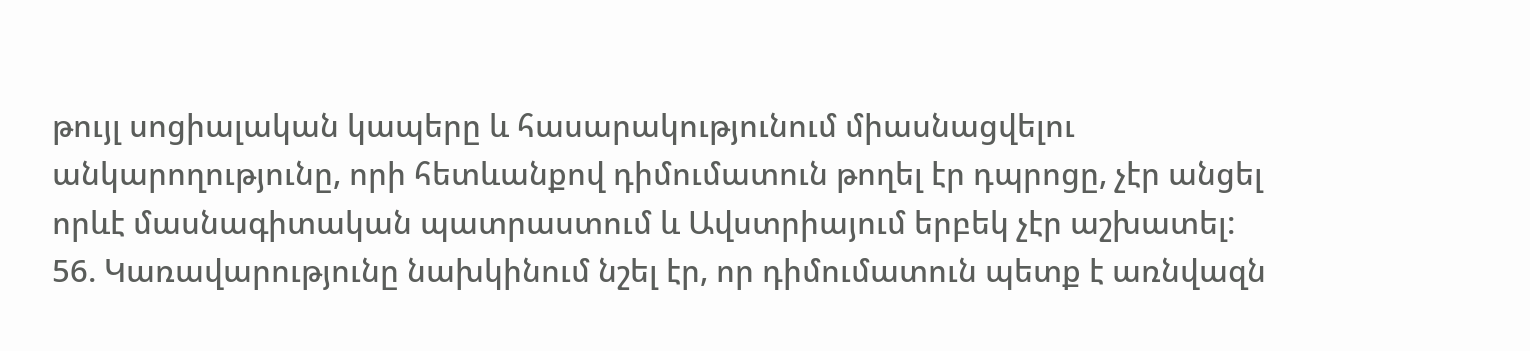թույլ սոցիալական կապերը և հասարակությունում միասնացվելու անկարողությունը, որի հետևանքով դիմումատուն թողել էր դպրոցը, չէր անցել որևէ մասնագիտական պատրաստում և Ավստրիայում երբեկ չէր աշխատել:
56. Կառավարությունը նախկինում նշել էր, որ դիմումատուն պետք է առնվազն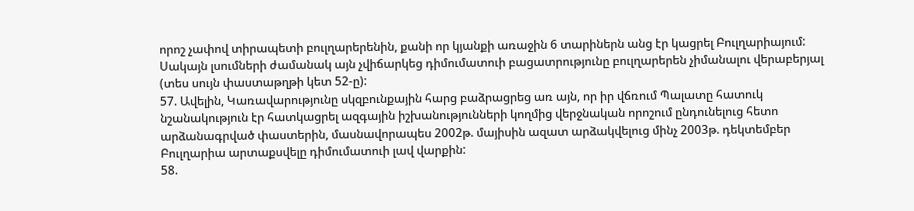որոշ չափով տիրապետի բուլղարերենին, քանի որ կյանքի առաջին 6 տարիներն անց էր կացրել Բուլղարիայում: Սակայն լսումների ժամանակ այն չվիճարկեց դիմումատուի բացատրությունը բուլղարերեն չիմանալու վերաբերյալ (տես սույն փաստաթղթի կետ 52-ը):
57. Ավելին, Կառավարությունը սկզբունքային հարց բաձրացրեց առ այն, որ իր վճռում Պալատը հատուկ նշանակություն էր հատկացրել ազգային իշխանությունների կողմից վերջնական որոշում ընդունելուց հետո արձանագրված փաստերին, մասնավորապես 2002թ. մայիսին ազատ արձակվելուց մինչ 2003թ. դեկտեմբեր Բուլղարիա արտաքսվելը դիմումատուի լավ վարքին:
58.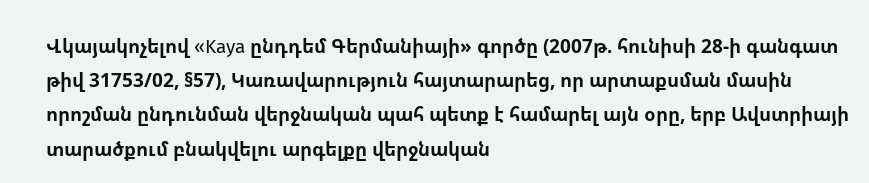Վկայակոչելով «Kaya ընդդեմ Գերմանիայի» գործը (2007թ. հունիսի 28-ի գանգատ թիվ 31753/02, §57), Կառավարություն հայտարարեց, որ արտաքսման մասին որոշման ընդունման վերջնական պահ պետք է համարել այն օրը, երբ Ավստրիայի տարածքում բնակվելու արգելքը վերջնական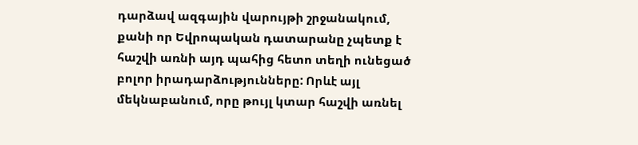դարձավ ազգային վարույթի շրջանակում, քանի որ Եվրոպական դատարանը չպետք է հաշվի առնի այդ պահից հետո տեղի ունեցած բոլոր իրադարձությունները: Որևէ այլ մեկնաբանում, որը թույլ կտար հաշվի առնել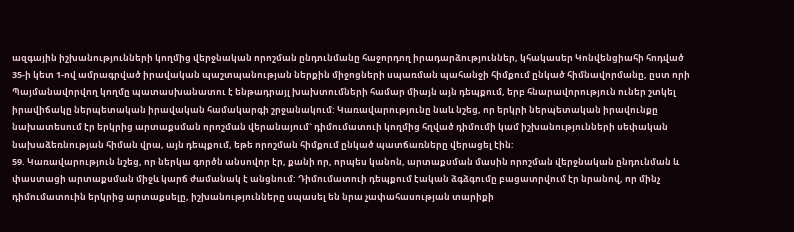ազգային իշխանությունների կողմից վերջնական որոշման ընդունմանը հաջորդող իրադարձություններ, կհակասեր Կոնվենցիահի հոդված 35-ի կետ 1-ով ամրագրված իրավական պաշտպանության ներքին միջոցների սպառման պահանջի հիմքում ընկած հիմնավորմանը, ըստ որի Պայմանավորվող կողմը պատասխանատու է ենթադրայլ խախտումների համար միայն այն դեպքում, երբ հնարավորություն ուներ շտկել իրավիճակը ներպետական իրավական համակարգի շրջանակում: Կառավարությունը նաև նշեց, որ երկրի ներպետական իրավունքը նախատեսում էր երկրից արտաքսման որոշման վերանայում` դիմումատուի կողմից հղված դիմումի կամ իշխանությունների սեփական նախաձեռնության հիման վրա, այն դեպքում, եթե որոշման հիմքում ընկած պատճառները վերացել էին:
59. Կառավարություն նշեց, որ ներկա գործն անսովոր էր, քանի որ, որպես կանոն, արտաքսման մասին որոշման վերջնական ընդունման և փաստացի արտաքսման միջև կարճ ժամանակ է անցնում: Դիմումատուի դեպքում էական ձգձգումը բացատրվում էր նրանով, որ մինչ դիմումատուին երկրից արտաքսելը, իշխանությունները սպասել են նրա չափահասության տարիքի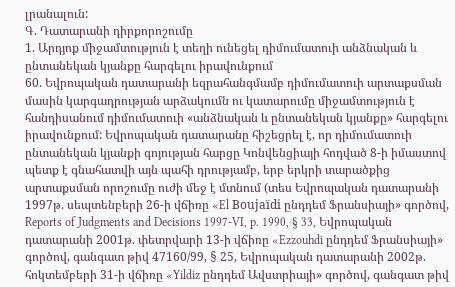լրանալուն:
Գ. Դատարանի դիրքորոշումը
1. Արդյոք միջամտություն է տեղի ունեցել դիմումատուի անձնական և ընտանեկան կյանքը հարգելու իրավունքում
60. Եվրոպական դատարանի եզրահանգմամբ դիմումատուի արտաքսման մասին կարգադրության արձակումն ու կատարումը միջամտություն է հանդիսանում դիմումատուի «անձնական և ընտանեկան կյանքը» հարգելու իրավունքում: Եվրոպական դատարանը հիշեցրել է, որ դիմումատուի ընտանեկան կյանքի գոյության հարցը Կոնվենցիայի հոդված 8-ի իմաստով պետք է գնահատվի այն պահի դրությամբ, երբ երկրի տարածքից արտաքսման որոշումը ուժի մեջ է մտնում (տես Եվրոպական դատարանի 1997թ. սեպտենբերի 26-ի վճիռը «El Boujaïdi ընդդեմ Ֆրանսիայի» գործով, Reports of Judgments and Decisions 1997-VI, p. 1990, § 33, Եվրոպական դատարանի 2001թ. փետրվարի 13-ի վճիռը «Ezzouhdi ընդդեմ Ֆրանսիայի» գործով, գանգատ թիվ 47160/99, § 25, Եվրոպական դատարանի 2002թ. հոկտեմբերի 31-ի վճիռը «Yildiz ընդդեմ Ավստրիայի» գործով, գանգատ թիվ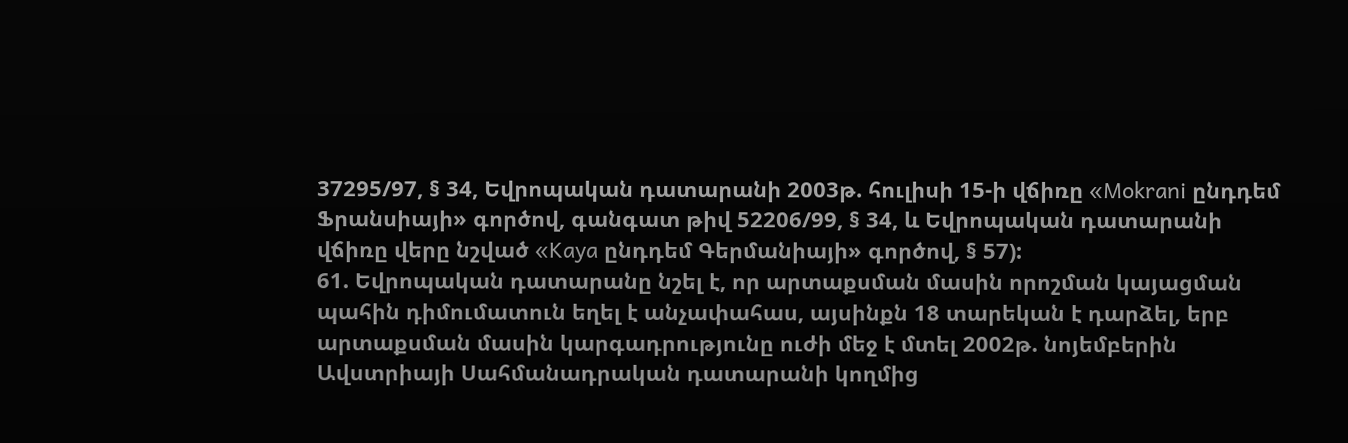37295/97, § 34, Եվրոպական դատարանի 2003թ. հուլիսի 15-ի վճիռը «Mokrani ընդդեմ Ֆրանսիայի» գործով, գանգատ թիվ 52206/99, § 34, և Եվրոպական դատարանի վճիռը վերը նշված «Kaya ընդդեմ Գերմանիայի» գործով, § 57):
61. Եվրոպական դատարանը նշել է, որ արտաքսման մասին որոշման կայացման պահին դիմումատուն եղել է անչափահաս, այսինքն 18 տարեկան է դարձել, երբ արտաքսման մասին կարգադրությունը ուժի մեջ է մտել 2002թ. նոյեմբերին Ավստրիայի Սահմանադրական դատարանի կողմից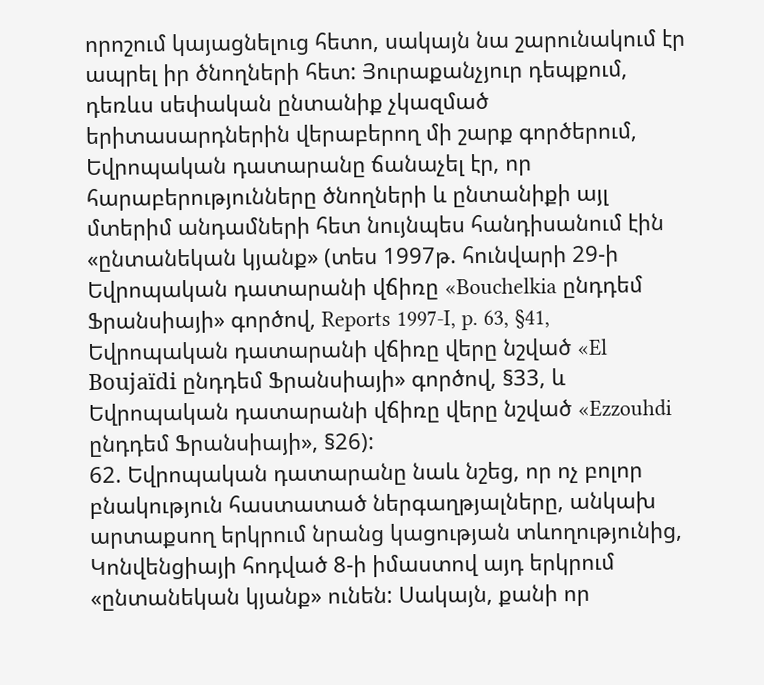որոշում կայացնելուց հետո, սակայն նա շարունակում էր ապրել իր ծնողների հետ: Յուրաքանչյուր դեպքում, դեռևս սեփական ընտանիք չկազմած երիտասարդներին վերաբերող մի շարք գործերում, Եվրոպական դատարանը ճանաչել էր, որ հարաբերությունները ծնողների և ընտանիքի այլ մտերիմ անդամների հետ նույնպես հանդիսանում էին «ընտանեկան կյանք» (տես 1997թ. հունվարի 29-ի Եվրոպական դատարանի վճիռը «Bouchelkia ընդդեմ Ֆրանսիայի» գործով, Reports 1997-I, p. 63, §41, Եվրոպական դատարանի վճիռը վերը նշված «El Boujaïdi ընդդեմ Ֆրանսիայի» գործով, §33, և Եվրոպական դատարանի վճիռը վերը նշված «Ezzouhdi ընդդեմ Ֆրանսիայի», §26):
62. Եվրոպական դատարանը նաև նշեց, որ ոչ բոլոր բնակություն հաստատած ներգաղթյալները, անկախ արտաքսող երկրում նրանց կացության տևողությունից, Կոնվենցիայի հոդված 8-ի իմաստով այդ երկրում «ընտանեկան կյանք» ունեն: Սակայն, քանի որ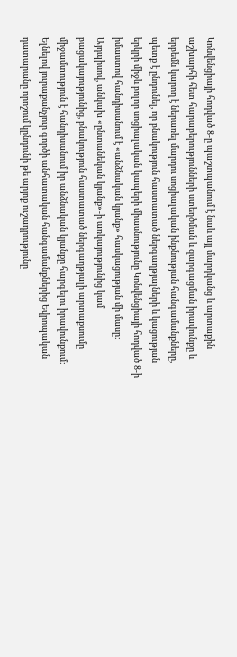Կոնվենցիայի հոդված 8-ը պաշտպանում է նաև այլ մարդկանց և արտաքին աշխարհի հետ հարաբերությունների ստեղծման և զարգացման իրավունքը և երբեմն կարող է ներառել մարդու սոցիալական ինքնության հանգամանքները, պետք է ընդունել, որ բնակություն հաստատած ներգաղթյալների և կացության երկրի միջև բոլոր սոցիալական կապերի միասնությունը Կոնվենցիայի հոդված 8-ի իմաստով հանդիսանում է «անձնական կյանք» հասկացության մի մասը: Այդպիսով, անկախ «ընտանեկան կյանք»-ի առկայությունից կամ բացակայությունից, բնակություն հաստատած ներգաղթյալի արտաքսումը միջամտություն է հանդիսանում իր անձնական կյանքը հարգելու իրավունքում: Ելնելով յուրաքանչյուր գործի անհատական հանգամանքներից Եվրոպական դատարանը որոշում կընդունի թե արյոք ուշադրությունը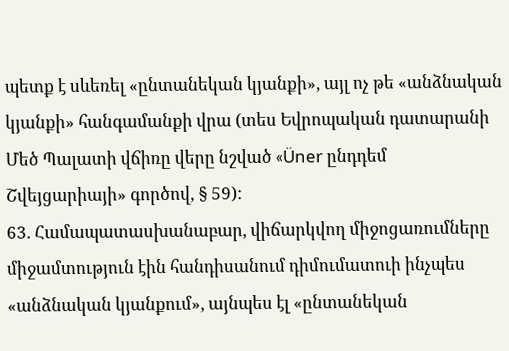պետք է սևեռել «ընտանեկան կյանքի», այլ ոչ թե «անձնական կյանքի» հանգամանքի վրա (տես Եվրոպական դատարանի Մեծ Պալատի վճիռը վերը նշված «Üner ընդդեմ Շվեյցարիայի» գործով, § 59):
63. Համապատասխանաբար, վիճարկվող միջոցառումները միջամտություն էին հանդիսանում դիմումատուի ինչպես «անձնական կյանքում», այնպես էլ «ընտանեկան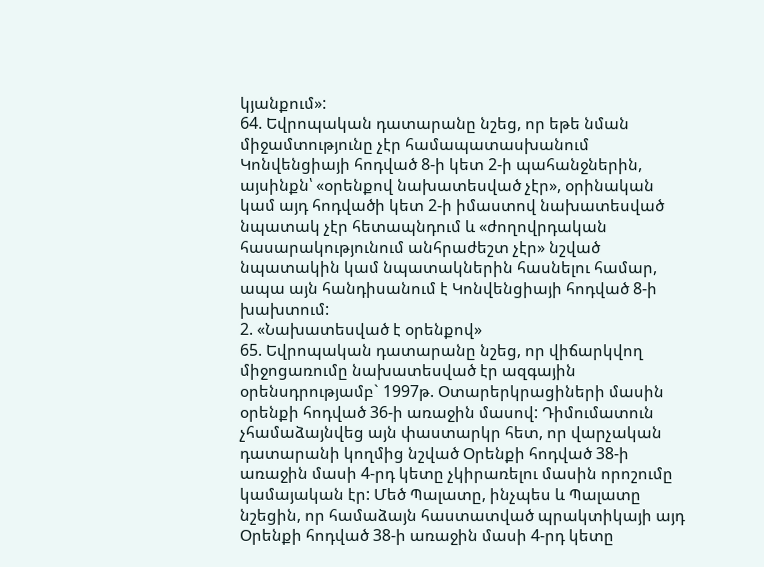կյանքում»:
64. Եվրոպական դատարանը նշեց, որ եթե նման միջամտությունը չէր համապատասխանում Կոնվենցիայի հոդված 8-ի կետ 2-ի պահանջներին, այսինքն՝ «օրենքով նախատեսված չէր», օրինական կամ այդ հոդվածի կետ 2-ի իմաստով նախատեսված նպատակ չէր հետապնդում և «ժողովրդական հասարակությունում անհրաժեշտ չէր» նշված նպատակին կամ նպատակներին հասնելու համար, ապա այն հանդիսանում է Կոնվենցիայի հոդված 8-ի խախտում:
2. «Նախատեսված է օրենքով»
65. Եվրոպական դատարանը նշեց, որ վիճարկվող միջոցառումը նախատեսված էր ազգային օրենսդրությամբ` 1997թ. Օտարերկրացիների մասին օրենքի հոդված 36-ի առաջին մասով: Դիմումատուն չհամաձայնվեց այն փաստարկր հետ, որ վարչական դատարանի կողմից նշված Օրենքի հոդված 38-ի առաջին մասի 4-րդ կետը չկիրառելու մասին որոշումը կամայական էր: Մեծ Պալատը, ինչպես և Պալատը նշեցին, որ համաձայն հաստատված պրակտիկայի այդ Օրենքի հոդված 38-ի առաջին մասի 4-րդ կետը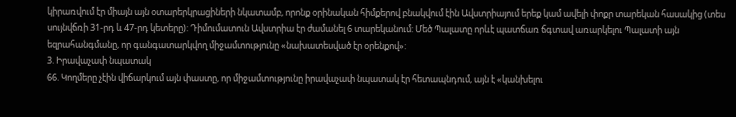կիրառվում էր միայն այն օտարերկրացիների նկատամբ, որոնք օրինական հիմքերով բնակվում էին Ավստրիայում երեք կամ ավելի փոքր տարեկան հասակից (տես սույնվճռի 31-րդ և 47-րդ կետերը): Դիմումատուն Ավստրիա էր ժամանել 6 տարեկանում: Մեծ Պալատը որևէ պատճառ ճգտավ առարկելու Պալատի այն եզրահանգմանը, որ գանգատարկվող միջամտությունը «նախատեսված էր օրենքով»:
3. Իրավաչափ նպատակ
66. Կողմերը չէին վիճարկում այն փաստը, որ միջամտությունը իրավաչափ նպատակ էր հետապնդում, այն է «կանխելու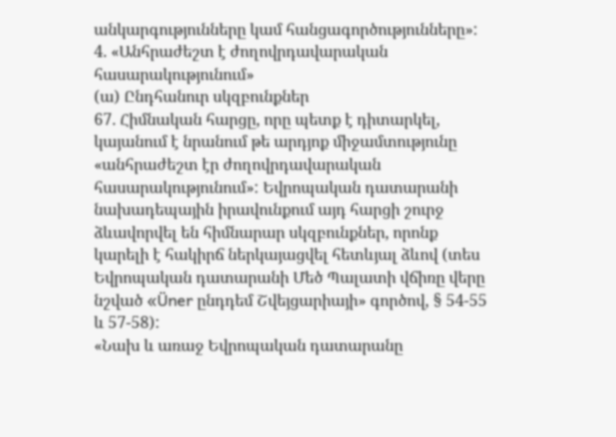անկարգությունները կամ հանցագործությունները»:
4. «Անհրաժեշտ է ժողովրդավարական հասարակությունում»
(ա) Ընդհանուր սկզբունքներ
67. Հիմնական հարցը, որը պետք է դիտարկել, կայանում է նրանում թե արդյոք միջամտությունը «անհրաժեշտ էր ժողովրդավարական հասարակությունում»: Եվրոպական դատարանի նախադեպային իրավունքում այդ հարցի շուրջ ձևավորվել են հիմնարար սկզբունքներ, որոնք կարելի է հակիրճ ներկայացվել հետևյալ ձևով (տես Եվրոպական դատարանի Մեծ Պալատի վճիռը վերը նշված «Üner ընդդեմ Շվեյցարիայի» գործով, § 54-55 և 57-58):
«Նախ և առաջ Եվրոպական դատարանը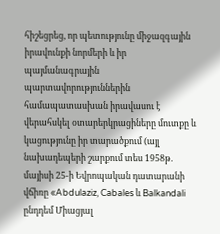հիշեցրեց, որ պետությունը միջազգային իրավունքի նորմերի և իր պայմանագրային պարտավորություններին համապատասխան իրավասու է վերահսկել օտարերկրացիները մուտքը և կացությունը իր տարածքում (այլ նախադեպերի շարքում տես 1958թ. մայիսի 25-ի Եվրոպական դատարանի վճիռը «Abdulaziz, Cabales և Balkandali ընդդեմ Միացյալ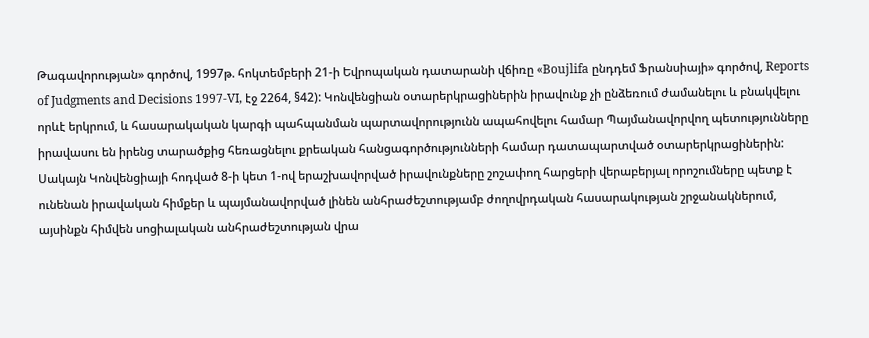Թագավորության» գործով, 1997թ. հոկտեմբերի 21-ի Եվրոպական դատարանի վճիռը «Boujlifa ընդդեմ Ֆրանսիայի» գործով, Reports of Judgments and Decisions 1997-VI, էջ 2264, §42): Կոնվենցիան օտարերկրացիներին իրավունք չի ընձեռում ժամանելու և բնակվելու որևէ երկրում, և հասարակական կարգի պահպանման պարտավորությունն ապահովելու համար Պայմանավորվող պետությունները իրավասու են իրենց տարածքից հեռացնելու քրեական հանցագործությունների համար դատապարտված օտարերկրացիներին: Սակայն Կոնվենցիայի հոդված 8-ի կետ 1-ով երաշխավորված իրավունքները շոշափող հարցերի վերաբերյալ որոշումները պետք է ունենան իրավական հիմքեր և պայմանավորված լինեն անհրաժեշտությամբ ժողովրդական հասարակության շրջանակներում, այսինքն հիմվեն սոցիալական անհրաժեշտության վրա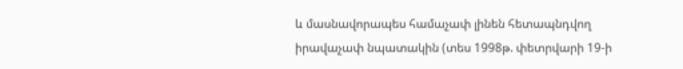և մասնավորապես համաչափ լինեն հետապնդվող իրավաչափ նպատակին (տես 1998թ. փետրվարի 19-ի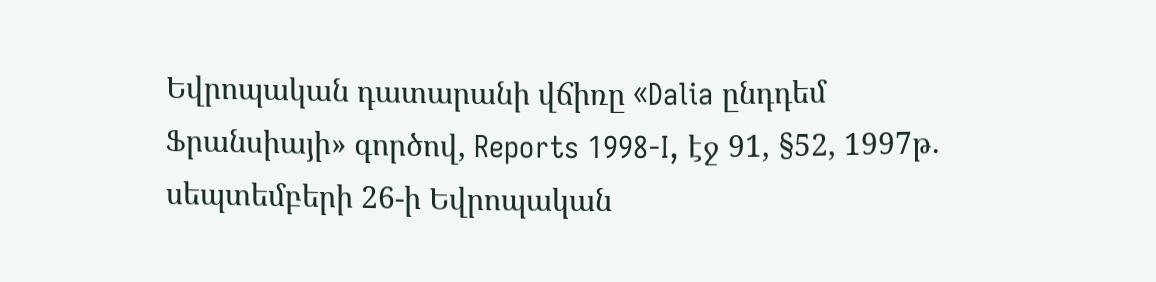Եվրոպական դատարանի վճիռը «Dalia ընդդեմ Ֆրանսիայի» գործով, Reports 1998-I, էջ 91, §52, 1997թ. սեպտեմբերի 26-ի Եվրոպական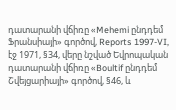դատարանի վճիռը «Mehemi ընդդեմ Ֆրանսիայի» գործով, Reports 1997-VI, էջ 1971, §34, վերը նշված Եվրոպական դատարանի վճիռը «Boultif ընդդեմ Շվեյցարիայի» գործով, §46, և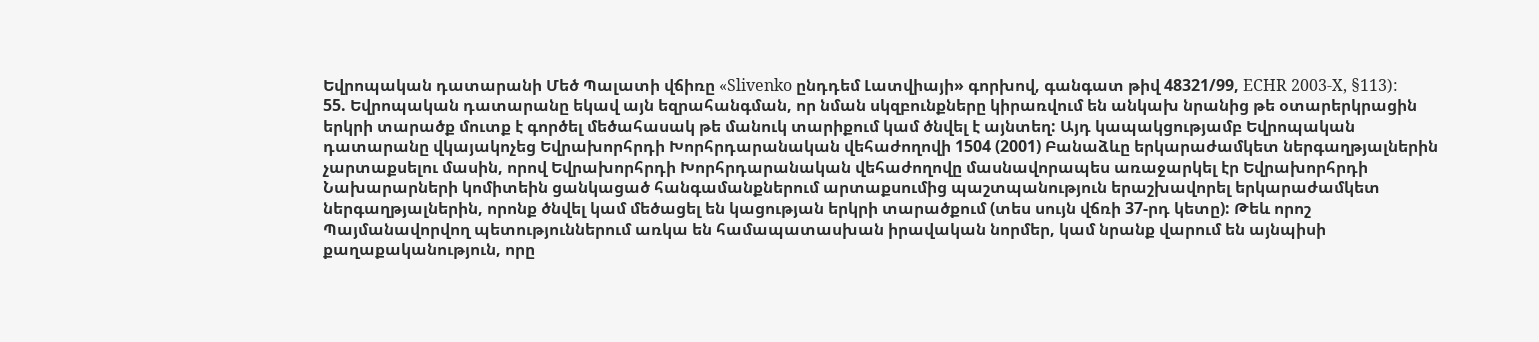Եվրոպական դատարանի Մեծ Պալատի վճիռը «Slivenko ընդդեմ Լատվիայի» գորխով, գանգատ թիվ 48321/99, ECHR 2003-X, §113):
55. Եվրոպական դատարանը եկավ այն եզրահանգման, որ նման սկզբունքները կիրառվում են անկախ նրանից թե օտարերկրացին երկրի տարածք մուտք է գործել մեծահասակ թե մանուկ տարիքում կամ ծնվել է այնտեղ: Այդ կապակցությամբ Եվրոպական դատարանը վկայակոչեց Եվրախորհրդի Խորհրդարանական վեհաժողովի 1504 (2001) Բանաձևը երկարաժամկետ ներգաղթյալներին չարտաքսելու մասին, որով Եվրախորհրդի Խորհրդարանական վեհաժողովը մասնավորապես առաջարկել էր Եվրախորհրդի Նախարարների կոմիտեին ցանկացած հանգամանքներում արտաքսումից պաշտպանություն երաշխավորել երկարաժամկետ ներգաղթյալներին, որոնք ծնվել կամ մեծացել են կացության երկրի տարածքում (տես սույն վճռի 37-րդ կետը): Թեև որոշ Պայմանավորվող պետություններում առկա են համապատասխան իրավական նորմեր, կամ նրանք վարում են այնպիսի քաղաքականություն, որը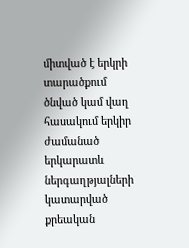միտված է երկրի տարածքում ծնված կամ վաղ հասակում երկիր ժամանած երկարատև ներգաղթյալների կատարված քրեական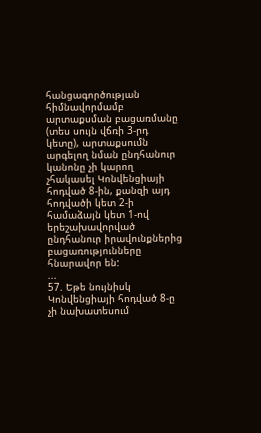հանցագործության հիմնավորմամբ արտաքսման բացառմանը (տես սույն վճռի 3-րդ կետը), արտաքսումն արգելող նման ընդհանուր կանոնը չի կարող չհակասել Կոնվենցիայի հոդված 8-ին, քանզի այդ հոդվածի կետ 2-ի համաձայն կետ 1-ով երեշախավորված ընդհանուր իրավունքներից բացառությունները հնարավոր են:
...
57. Եթե նույնիսկ Կոնվենցիայի հոդված 8-ը չի նախատեսում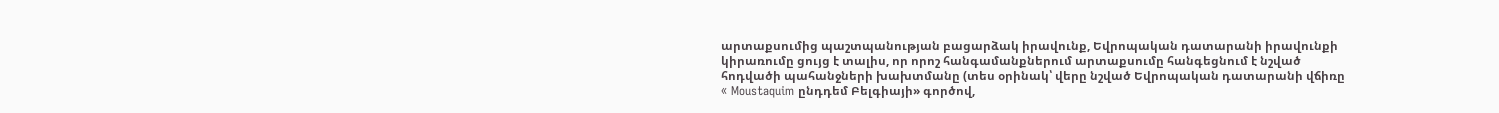արտաքսումից պաշտպանության բացարձակ իրավունք, Եվրոպական դատարանի իրավունքի կիրառումը ցույց է տալիս, որ որոշ հանգամանքներում արտաքսումը հանգեցնում է նշված հոդվածի պահանջների խախտմանը (տես օրինակ՝ վերը նշված Եվրոպական դատարանի վճիռը « Moustaquim ընդդեմ Բելգիայի» գործով,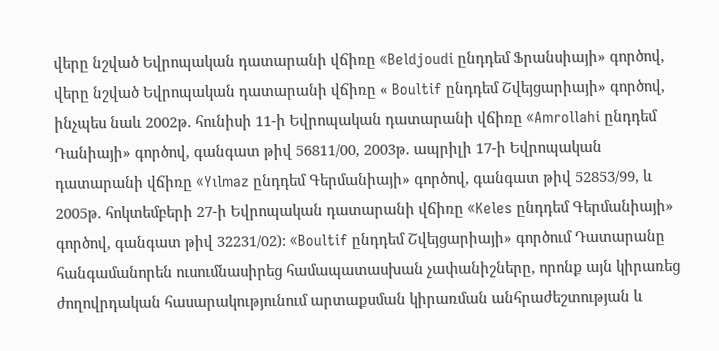վերը նշված Եվրոպական դատարանի վճիռը «Beldjoudi ընդդեմ Ֆրանսիայի» գործով, վերը նշված Եվրոպական դատարանի վճիռը « Boultif ընդդեմ Շվեյցարիայի» գործով, ինչպես նաև 2002թ. հունիսի 11-ի Եվրոպական դատարանի վճիռը «Amrollahi ընդդեմ Դանիայի» գործով, գանգատ թիվ 56811/00, 2003թ. ապրիլի 17-ի Եվրոպական դատարանի վճիռը «Yılmaz ընդդեմ Գերմանիայի» գործով, գանգատ թիվ 52853/99, և 2005թ. հոկտեմբերի 27-ի Եվրոպական դատարանի վճիռը «Keles ընդդեմ Գերմանիայի» գործով, գանգատ թիվ 32231/02): «Boultif ընդդեմ Շվեյցարիայի» գործում Դատարանը հանգամանորեն ուսումնասիրեց համապատասխան չափանիշները, որոնք այն կիրառեց ժողովրդական հասարակությունում արտաքսման կիրառման անհրաժեշտության և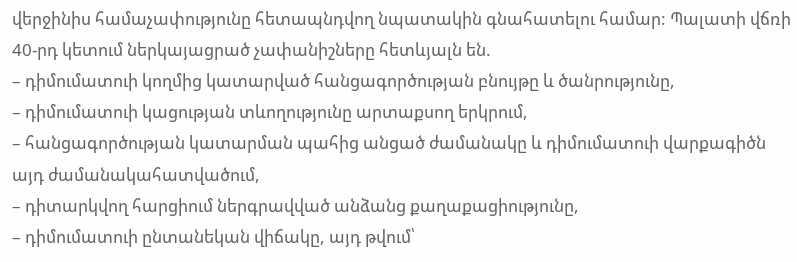վերջինիս համաչափությունը հետապնդվող նպատակին գնահատելու համար: Պալատի վճռի 40-րդ կետում ներկայացրած չափանիշները հետևյալն են.
– դիմումատուի կողմից կատարված հանցագործության բնույթը և ծանրությունը,
– դիմումատուի կացության տևողությունը արտաքսող երկրում,
– հանցագործության կատարման պահից անցած ժամանակը և դիմումատուի վարքագիծն այդ ժամանակահատվածում,
– դիտարկվող հարցիում ներգրավված անձանց քաղաքացիությունը,
– դիմումատուի ընտանեկան վիճակը, այդ թվում՝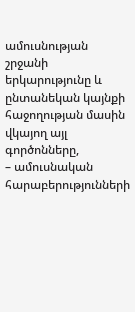ամուսնության շրջանի երկարությունը և ընտանեկան կայնքի հաջողության մասին վկայող այլ գործոնները,
– ամուսնական հարաբերությունների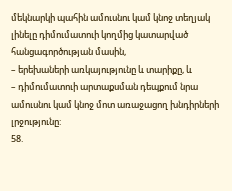մեկնարկի պահին ամուսնու կամ կնոջ տեղյակ լինելը դիմումատուի կողմից կատարված հանցագործության մասին,
– երեխաների առկայությունը և տարիքը, և
– դիմումատուի արտաքսման դեպքում նրա ամուսնու կամ կնոջ մոտ առաջացող խնդիրների լրջությունը:
58.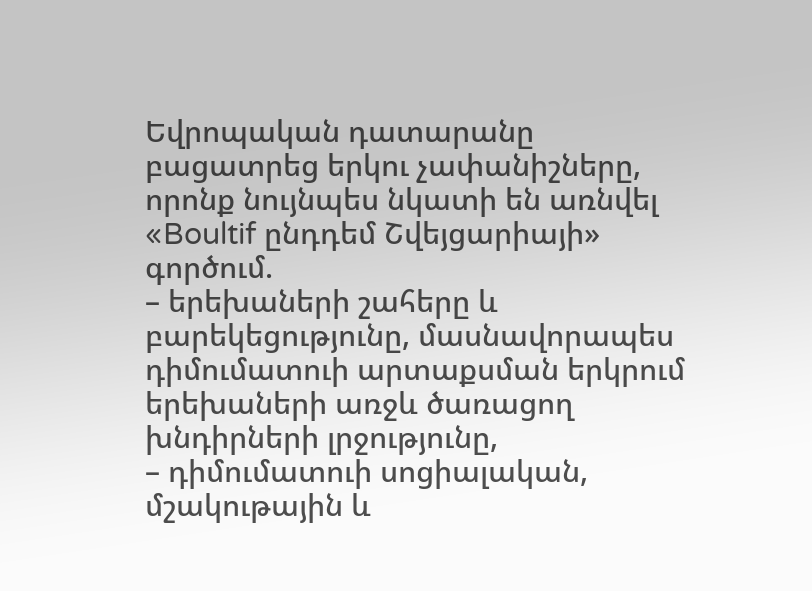Եվրոպական դատարանը բացատրեց երկու չափանիշները, որոնք նույնպես նկատի են առնվել «Boultif ընդդեմ Շվեյցարիայի» գործում.
– երեխաների շահերը և բարեկեցությունը, մասնավորապես դիմումատուի արտաքսման երկրում երեխաների առջև ծառացող խնդիրների լրջությունը,
– դիմումատուի սոցիալական, մշակութային և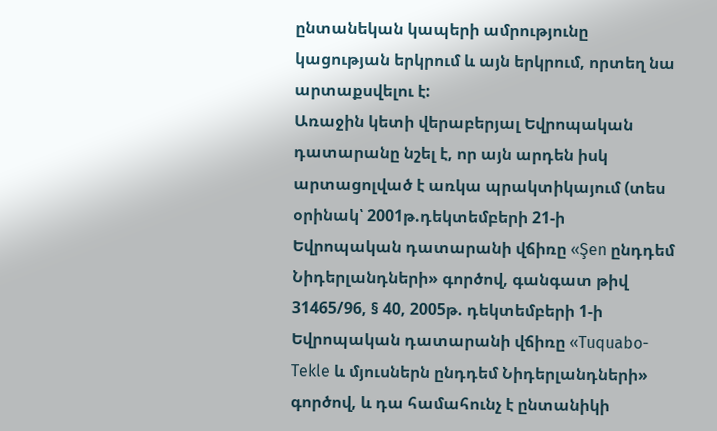ընտանեկան կապերի ամրությունը կացության երկրում և այն երկրում, որտեղ նա արտաքսվելու է:
Առաջին կետի վերաբերյալ Եվրոպական դատարանը նշել է, որ այն արդեն իսկ արտացոլված է առկա պրակտիկայում (տես օրինակ՝ 2001թ.դեկտեմբերի 21-ի Եվրոպական դատարանի վճիռը «Şen ընդդեմ Նիդերլանդների» գործով, գանգատ թիվ 31465/96, § 40, 2005թ. դեկտեմբերի 1-ի Եվրոպական դատարանի վճիռը «Tuquabo-Tekle և մյուսներն ընդդեմ Նիդերլանդների» գործով, և դա համահունչ է ընտանիկի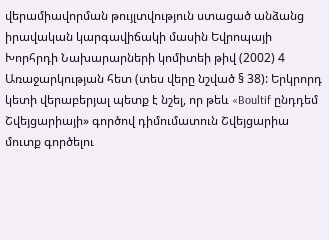վերամիավորման թույլտվություն ստացած անձանց իրավական կարգավիճակի մասին Եվրոպայի Խորհրդի Նախարարների կոմիտեի թիվ (2002) 4 Առաջարկության հետ (տես վերը նշված § 38): Երկրորդ կետի վերաբերյալ պետք է նշել, որ թեև «Boultif ընդդեմ Շվեյցարիայի» գործով դիմումատուն Շվեյցարիա մուտք գործելու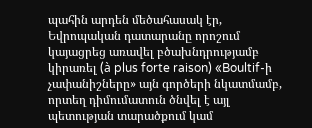պահին արդեն մեծահասակ էր, Եվրոպական դատարանը որոշում կայացրեց առավել բծախնդրությամբ կիրառել (à plus forte raison) «Boultif-ի չափանիշները» այն գործերի նկատմամբ, որտեղ դիմումատուն ծնվել է այլ պետության տարածքում կամ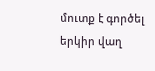մուտք է գործել երկիր վաղ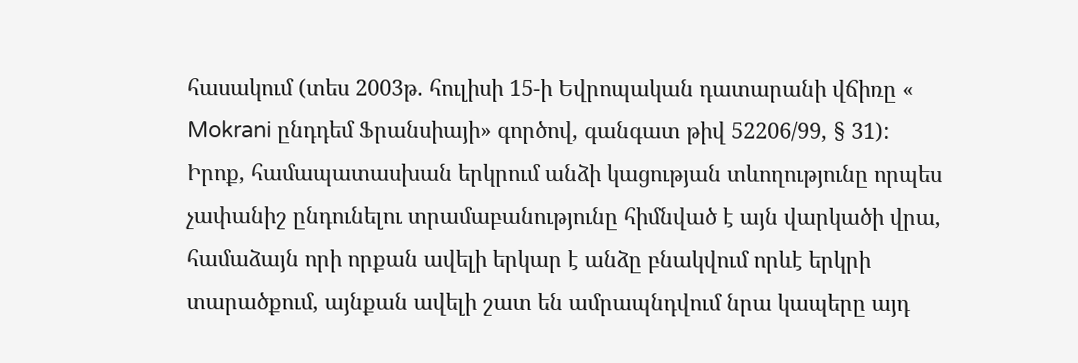հասակում (տես 2003թ. հուլիսի 15-ի Եվրոպական դատարանի վճիռը « Mokrani ընդդեմ Ֆրանսիայի» գործով, գանգատ թիվ 52206/99, § 31): Իրոք, համապատասխան երկրում անձի կացության տևողությունը որպես չափանիշ ընդունելու տրամաբանությունը հիմնված է այն վարկածի վրա, համաձայն որի որքան ավելի երկար է անձը բնակվում որևէ երկրի տարածքում, այնքան ավելի շատ են ամրապնդվում նրա կապերը այդ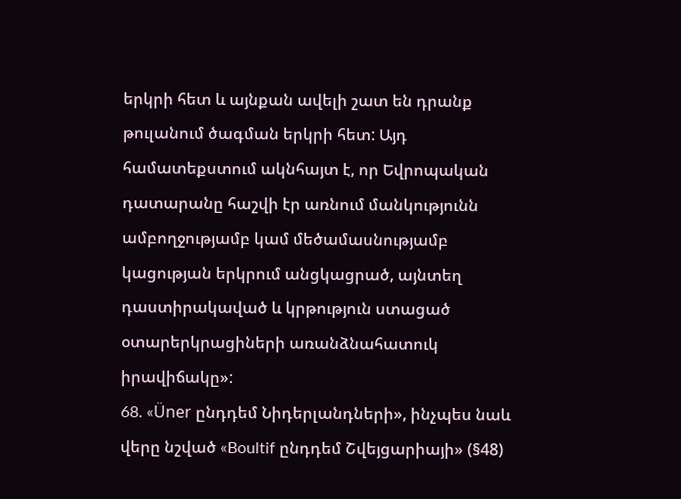երկրի հետ և այնքան ավելի շատ են դրանք թուլանում ծագման երկրի հետ: Այդ համատեքստում ակնհայտ է, որ Եվրոպական դատարանը հաշվի էր առնում մանկությունն ամբողջությամբ կամ մեծամասնությամբ կացության երկրում անցկացրած, այնտեղ դաստիրակաված և կրթություն ստացած օտարերկրացիների առանձնահատուկ իրավիճակը»:
68. «Üner ընդդեմ Նիդերլանդների», ինչպես նաև վերը նշված «Boultif ընդդեմ Շվեյցարիայի» (§48)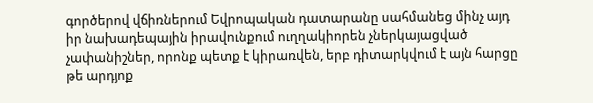գործերով վճիռներում Եվրոպական դատարանը սահմանեց մինչ այդ իր նախադեպային իրավունքում ուղղակիորեն չներկայացված չափանիշներ, որոնք պետք է կիրառվեն, երբ դիտարկվում է այն հարցը թե արդյոք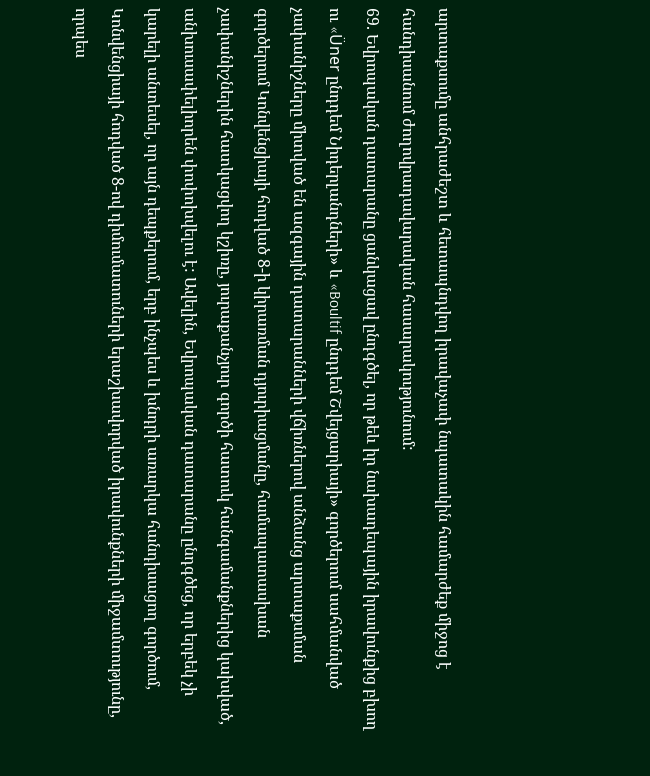արտաքսումը անհրաժեշտ և հետապնդվող իրավաչափ նպատակին համարժեք միջոց է հանդիսանում ժողովրադավարական հասարակությունում:
69. Եվրոպական դատարանը ցանկացավ ընդգծել, որ թեև իր նախադեպային իրավունքից բխող ու «Üner ընդդեմ Նիդերլանդների» և «Boultif ընդդեմ Շվեյցարիայի» գործերում սահմանված չափանիշները միտված են ազգային դատարանների վճիռներով անձանց արտաքսման գործերում Կոնվենցիայի հոդված 8-ի կիրառման դյուրիացմանը, համապատասխան չափանիշներին հատկացվող կշիռը, յուրաքանչյուր գործի հատուկ հանգամանքներից կախված, անխուսափելիորեն փոփոխվելու է: Ավելին, Եվրոպական դատարանը ընդգծեց, որ երբեկ չի կարելի անտեսել, որ այն դեպքերում, երբ ինչպես և խնդրի առարկա հանդիսացող գործում, Կոնվենցիայի հոդված 8-ով դիմումատուների երաշխավորված իրավունքների միջամտությունը, որպես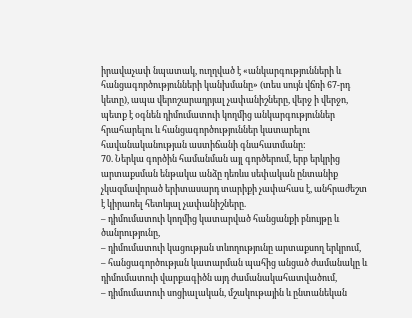իրավաչափ նպատակ, ուղղված է «անկարգությունների և հանցագործությունների կանխմանը» (տես սույն վճռի 67-րդ կետը), ապա վերոշարադրյալ չափանիշները, վերջ ի վերջո, պետք է օգնեն դիմումատուի կողմից անկարգություններ հրահարելու և հանցագործություններ կատարելու հավանականության աստիճանի գնահատմանը:
70. Ներկա գործին համանման այլ գործերում, երբ երկրից արտաքսման ենթակա անձը դեռևս սեփական ընտանիք չկազմավորած երիտասարդ տարիքի չափահաս է, անհրաժեշտ է կիրառել հետևյալ չափանիշները.
– դիմումատուի կողմից կատարված հանցանքի բնույթը և ծանրությունը,
– դիմումատուի կացության տևողությունը արտաքսող երկրում,
– հանցագործության կատարման պահից անցած ժամանակը և դիմումատուի վարքագիծն այդ ժամանակահատվածում,
– դիմումատուի սոցիալական, մշակութային և ընտանեկան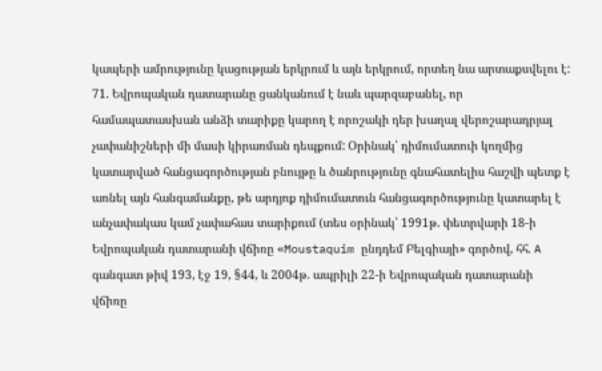կապերի ամրությունը կացության երկրում և այն երկրում, որտեղ նա արտաքսվելու է:
71. Եվրոպական դատարանը ցանկանում է նաև պարզաբանել, որ համապատասխան անձի տարիքը կարող է որոշակի դեր խաղալ վերոշարադրյալ չափանիշների մի մասի կիրառման դեպքում: Օրինակ՝ դիմումատուի կողմից կատարված հանցագործության բնույթը և ծանրությունը գնահատելիս հաշվի պետք է առնել այն հանգամանքը, թե արդյոք դիմումատուն հանցագործությունը կատարել է անչափակաս կամ չափահաս տարիքում (տես օրինակ՝ 1991թ. փետրվարի 18-ի Եվրոպական դատարանի վճիռը «Moustaquim ընդդեմ Բելգիայի» գործով, հհ. A գանգատ թիվ 193, էջ 19, §44, և 2004թ. ապրիլի 22-ի Եվրոպական դատարանի վճիռը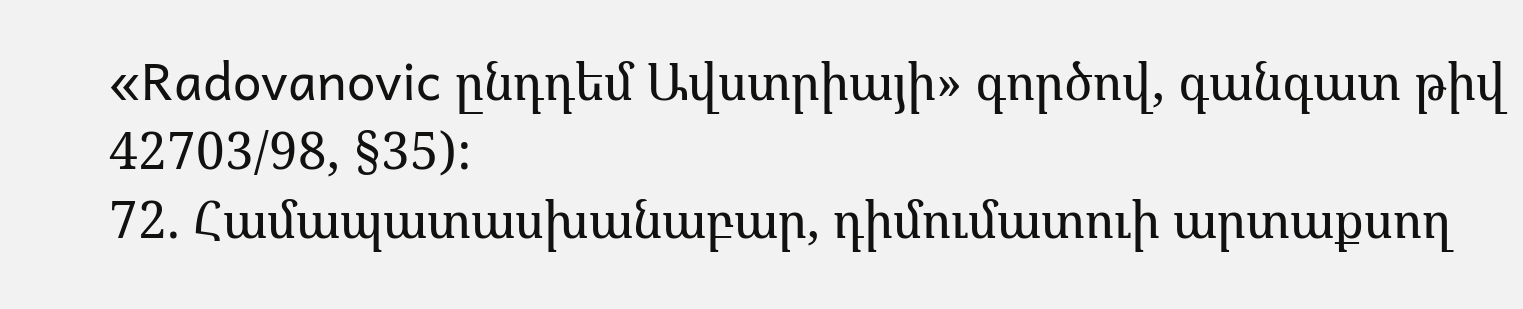«Radovanovic ընդդեմ Ավստրիայի» գործով, գանգատ թիվ 42703/98, §35):
72. Համապատասխանաբար, դիմումատուի արտաքսող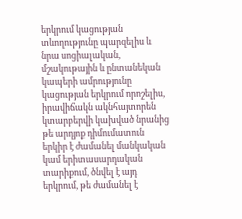երկրում կացության տևողությունը պարզելիս և նրա սոցիալական, մշակութային և ընտանեկան կապերի ամրությունը կացության երկրում որոշելիս, իրավիճակն ակնհայտորեն կտարբերվի կախված նրանից թե արդյոք դիմումատուն երկիր է ժամանել մանկական կամ երիտասարդական տարիքում, ծնվել է այդ երկրում, թե ժամանել է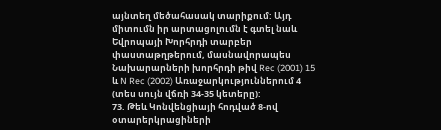այնտեղ մեծահասակ տարիքում: Այդ միտումն իր արտացոլումն է գտել նաև Եվրոպայի Խորհրդի տարբեր փաստաթղթերում, մասնավորապես Նախարարների խորհրդի թիվ Rec (2001) 15 և N Rec (2002) Առաջարկություններում 4 (տես սույն վճռի 34-35 կետերը):
73. Թեև Կոնվենցիայի հոդված 8-ով օտարերկրացիների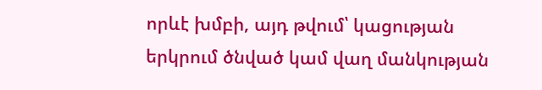որևէ խմբի, այդ թվում՝ կացության երկրում ծնված կամ վաղ մանկության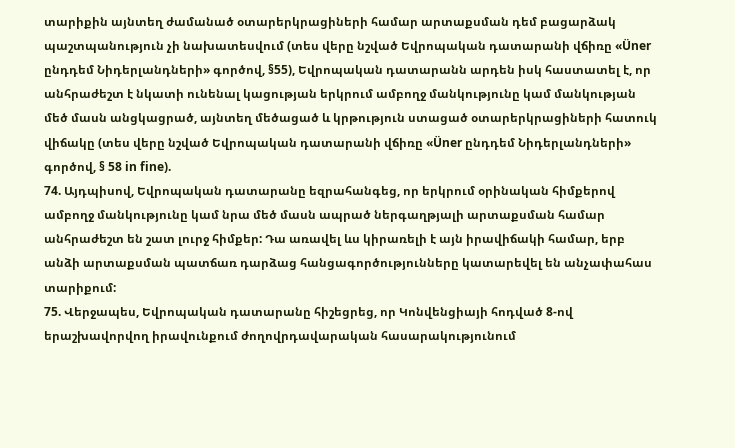տարիքին այնտեղ ժամանած օտարերկրացիների համար արտաքսման դեմ բացարձակ պաշտպանություն չի նախատեսվում (տես վերը նշված Եվրոպական դատարանի վճիռը «Üner ընդդեմ Նիդերլանդների» գործով, §55), Եվրոպական դատարանն արդեն իսկ հաստատել է, որ անհրաժեշտ է նկատի ունենալ կացության երկրում ամբողջ մանկությունը կամ մանկության մեծ մասն անցկացրած, այնտեղ մեծացած և կրթություն ստացած օտարերկրացիների հատուկ վիճակը (տես վերը նշված Եվրոպական դատարանի վճիռը «Üner ընդդեմ Նիդերլանդների» գործով, § 58 in fine).
74. Այդպիսով, Եվրոպական դատարանը եզրահանգեց, որ երկրում օրինական հիմքերով ամբողջ մանկությունը կամ նրա մեծ մասն ապրած ներգաղթյալի արտաքսման համար անհրաժեշտ են շատ լուրջ հիմքեր: Դա առավել ևս կիրառելի է այն իրավիճակի համար, երբ անձի արտաքսման պատճառ դարձաց հանցագործությունները կատարեվել են անչափահաս տարիքում:
75. Վերջապես, Եվրոպական դատարանը հիշեցրեց, որ Կոնվենցիայի հոդված 8-ով երաշխավորվող իրավունքում ժողովրդավարական հասարակությունում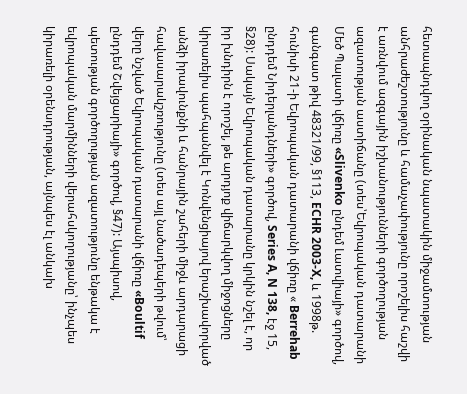հետապնդվող օրինական նպատակին միջամտության անհրաժեշտությունը և համաչափությունը որոշելիս հաշվի է առնվում ազգային իշխանությունների գործողության ազատության աստիճանը (տես՝Եվրոպական դատարանի Մեծ Պալատի վճիռը «Slivenko ընդեմ Լատվիայի» գործով, գանգատ թիվ 48321/99, §113, ECHR 2003-X, և 1998թ. հունիսի 21-ի Եվրոպական դատարանի վճիռը « Berrehab ընդդեմ Նիդերլանդների» գործով, Series A, N 138, էջ 15, §28): Սակայն Եվրոպական դատարանը կրկին նշել է, որ իր խնդիրն է որոշել, թե արդյոք վիճարկվող միջոցները կիրառելիս պահպանվել է Կոնվենցիայով երաշխավորված անձի իրավունքնի և հանրային շահերի միջև արդարացի հավասարակշռությունը (տես այլ նածադեպերի թվում՝ վերը նշված Եվրոպական դատարանի վճիռը «Boultif ընդդեմ Շվեյցարիայի» գործով, §47): Այսպիսով, պետության գործողության ազատությունը ենթակա է եվրոպական մարմինների վերահսկողությանը՝ ինչպես կիրառելի օրենսդրության, այնպես էլ անկախ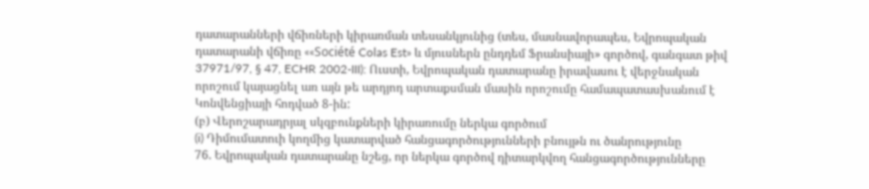դատարանների վճիռների կիրառման տեսանկյունից (տես, մասնավորապես, Եվրոպական դատարանի վճիռը ««Société Colas Est» և մյուսներն ընդդեմ Ֆրանսիայի» գործով, գանգատ թիվ 37971/97, § 47, ECHR 2002-III): Ուստի, Եվրոպական դատարանը իրավասու է վերջնական որոշում կայացնել առ այն թե արդյոդ արտաքսման մասին որոշումը համապատասխանում է Կոնվենցիայի հոդված 8-ին:
(բ) Վերոշարադրյալ սկզբունքների կիրառումը ներկա գործում
(i) Դիմումատուի կողմից կատարված հանցագործությունների բնույթն ու ծանրությունը
76. Եվրոպական դատարանը նշեց, որ ներկա գործով դիտարկվող հանցագործությունները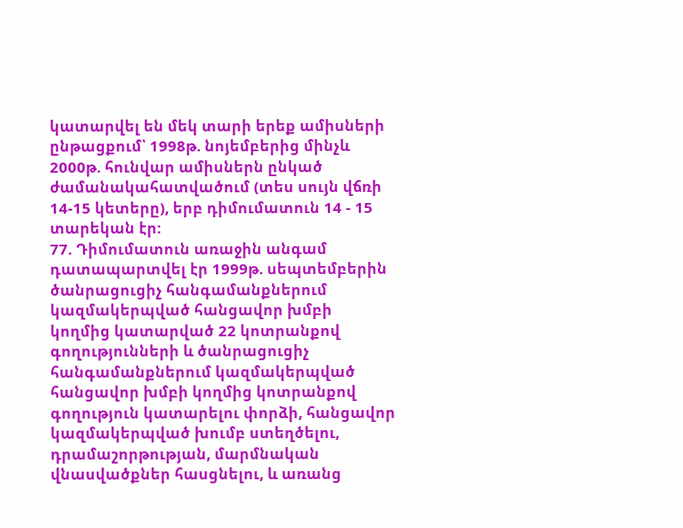կատարվել են մեկ տարի երեք ամիսների ընթացքում՝ 1998թ. նոյեմբերից մինչև 2000թ. հունվար ամիսներն ընկած ժամանակահատվածում (տես սույն վճռի 14-15 կետերը), երբ դիմումատուն 14 - 15 տարեկան էր:
77. Դիմումատուն առաջին անգամ դատապարտվել էր 1999թ. սեպտեմբերին ծանրացուցիչ հանգամանքներում կազմակերպված հանցավոր խմբի կողմից կատարված 22 կոտրանքով գողությունների և ծանրացուցիչ հանգամանքներում կազմակերպված հանցավոր խմբի կողմից կոտրանքով գողություն կատարելու փորձի, հանցավոր կազմակերպված խումբ ստեղծելու, դրամաշորթության, մարմնական վնասվածքներ հասցնելու, և առանց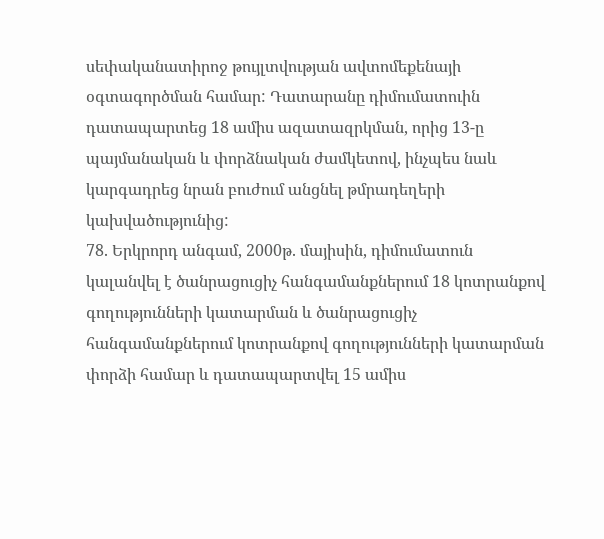սեփականատիրոջ թույլտվության ավտոմեքենայի օգտագործման համար: Դատարանը դիմումատուին դատապարտեց 18 ամիս ազատազրկման, որից 13-ը պայմանական և փորձնական ժամկետով, ինչպես նաև կարգադրեց նրան բուժում անցնել թմրադեղերի կախվածությունից:
78. Երկրորդ անգամ, 2000թ. մայիսին, դիմումատուն կալանվել է ծանրացուցիչ հանգամանքներում 18 կոտրանքով գողությունների կատարման և ծանրացուցիչ հանգամանքներում կոտրանքով գողությունների կատարման փորձի համար և դատապարտվել 15 ամիս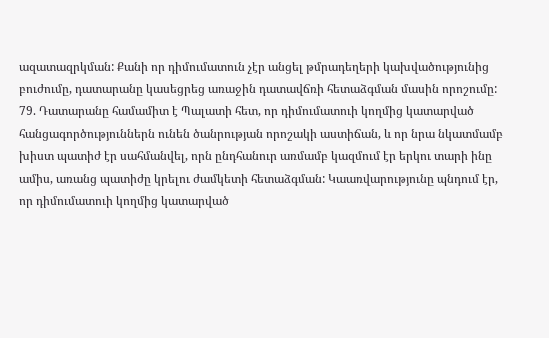ազատազրկման: Քանի որ դիմումատուն չէր անցել թմրադեղերի կախվածությունից բուժումը, դատարանը կասեցրեց առաջին դատավճռի հետաձգման մասին որոշումը:
79. Դատարանը համամիտ է Պալատի հետ, որ դիմումատուի կողմից կատարված հանցագործություններն ունեն ծանրության որոշակի աստիճան, և որ նրա նկատմամբ խիստ պատիժ էր սահմանվել, որն ընդհանուր առմամբ կազմում էր երկու տարի ինը ամիս, առանց պատիժը կրելու ժամկետի հետաձգման: Կաառվարությունը պնդում էր, որ դիմումատուի կողմից կատարված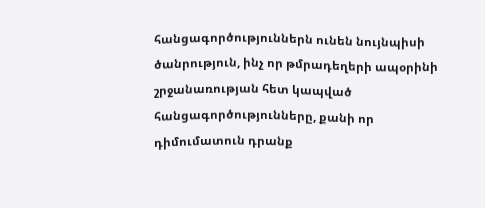հանցագործություններն ունեն նույնպիսի ծանրություն, ինչ որ թմրադեղերի ապօրինի շրջանառության հետ կապված հանցագործությունները, քանի որ դիմումատուն դրանք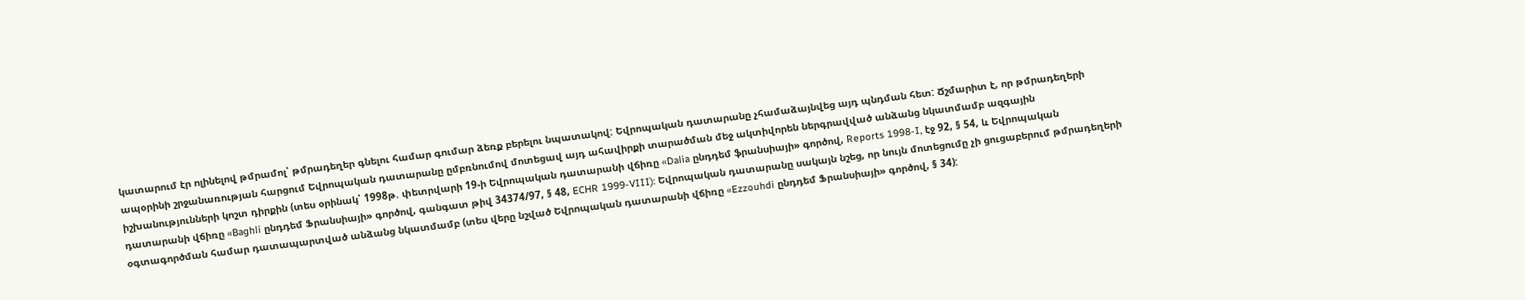կատարում էր ոլինելով թմրամոլ՝ թմրադեղեր գնելու համար գումար ձեռք բերելու նպատակով: Եվրոպական դատարանը չհամաձայնվեց այդ պնդման հետ: Ճշմարիտ է, որ թմրադեղերի ապօրինի շրջանառության հարցում Եվրոպական դատարանը ըմբռնումով մոտեցավ այդ ահավիրքի տարածման մեջ ակտիվորեն ներգրավված անձանց նկատմամբ ազգային իշխանությունների կոշտ դիրքին (տես օրինակ՝ 1998թ. փետրվարի 19-ի Եվրոպական դատարանի վճիռը «Dalia ընդդեմ ֆրանսիայի» գործով, Reports 1998-I, էջ 92, § 54, և Եվրոպական դատարանի վճիռը «Baghli ընդդեմ Ֆրանսիայի» գործով, գանգատ թիվ 34374/97, § 48, ECHR 1999-VIII): Եվրոպական դատարանը սակայն նշեց, որ նույն մոտեցումը չի ցուցաբերում թմրադեղերի օգտագործման համար դատապարտված անձանց նկատմամբ (տես վերը նշված Եվրոպական դատարանի վճիռը «Ezzouhdi ընդդեմ Ֆրանսիայի» գործով, § 34):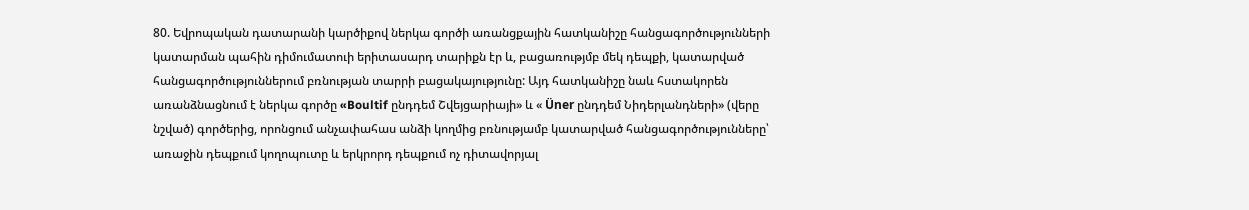80. Եվրոպական դատարանի կարծիքով ներկա գործի առանցքային հատկանիշը հանցագործությունների կատարման պահին դիմումատուի երիտասարդ տարիքն էր և, բացառությմբ մեկ դեպքի, կատարված հանցագործություններում բռնության տարրի բացակայությունը: Այդ հատկանիշը նաև հստակորեն առանձնացնում է ներկա գործը «Boultif ընդդեմ Շվեյցարիայի» և « Üner ընդդեմ Նիդերլանդների» (վերը նշված) գործերից, որոնցում անչափահաս անձի կողմից բռնությամբ կատարված հանցագործությունները՝ առաջին դեպքում կողոպուտը և երկրորդ դեպքում ոչ դիտավորյալ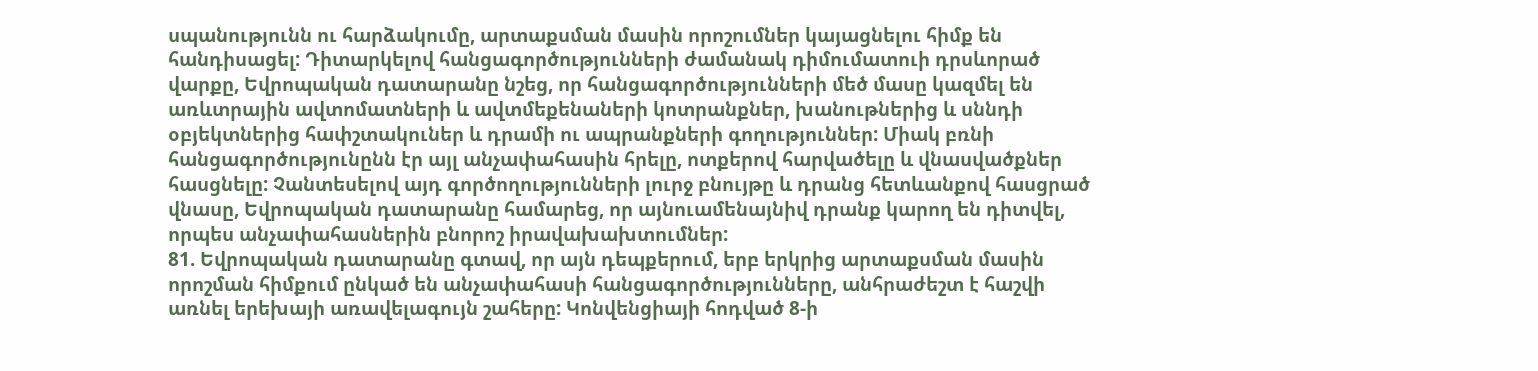սպանությունն ու հարձակումը, արտաքսման մասին որոշումներ կայացնելու հիմք են հանդիսացել: Դիտարկելով հանցագործությունների ժամանակ դիմումատուի դրսևորած վարքը, Եվրոպական դատարանը նշեց, որ հանցագործությունների մեծ մասը կազմել են առևտրային ավտոմատների և ավտմեքենաների կոտրանքներ, խանութներից և սննդի օբյեկտներից հափշտակուներ և դրամի ու ապրանքների գողություններ: Միակ բռնի հանցագործությունընն էր այլ անչափահասին հրելը, ոտքերով հարվածելը և վնասվածքներ հասցնելը: Չանտեսելով այդ գործողությունների լուրջ բնույթը և դրանց հետևանքով հասցրած վնասը, Եվրոպական դատարանը համարեց, որ այնուամենայնիվ դրանք կարող են դիտվել, որպես անչափահասներին բնորոշ իրավախախտումներ:
81. Եվրոպական դատարանը գտավ, որ այն դեպքերում, երբ երկրից արտաքսման մասին որոշման հիմքում ընկած են անչափահասի հանցագործությունները, անհրաժեշտ է հաշվի առնել երեխայի առավելագույն շահերը: Կոնվենցիայի հոդված 8-ի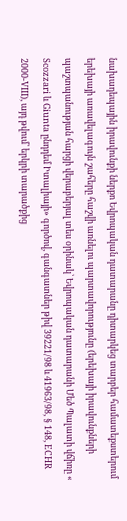նախադեպային իրավունքի ներքո Եվրոպական դատարանը դիտարկեց տարբեր համատեքստերում երեխայի առավելագույն շահերը հաշվի առնելու պարտավորությունը (երեխայի իրավունքների պաշտպանության հարցի վերաբերյալ տես օրինակ՝ Եվրոպական դատարանի Մեծ Պալատի վճիռը « Scozzari և Giunta ընդդեմ Իտալիայի» գործով, գանգատներ թիվ 39221/98 և 41963/98, § 148, ECHR 2000-VIII), այդ թվում՝ երկրի տարածքից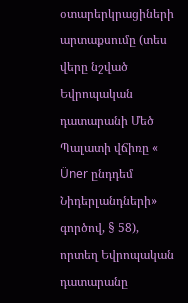օտարերկրացիների արտաքսումը (տես վերը նշված Եվրոպական դատարանի Մեծ Պալատի վճիռը « Üner ընդդեմ Նիդերլանդների» գործով, § 58), որտեղ Եվրոպական դատարանը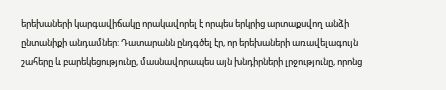երեխաների կարգավիճակը որակավորել է որպես երկրից արտաքսվող անձի ընտանիքի անդամներ: Դատարանն ընդգծել էր, որ երեխաների առավելագույն շահերը և բարեկեցությունը, մասնավորապես այն խնդիրների լրջությունը, որոնց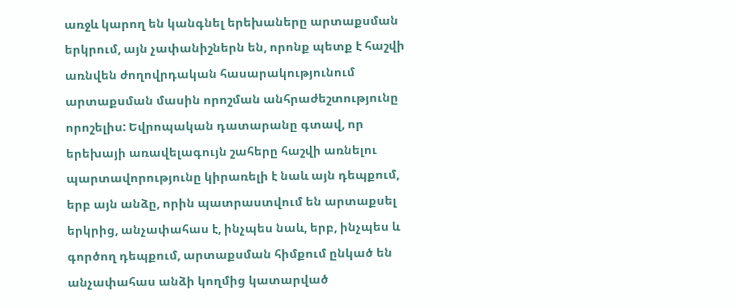առջև կարող են կանգնել երեխաները արտաքսման երկրում, այն չափանիշներն են, որոնք պետք է հաշվի առնվեն ժողովրդական հասարակությունում արտաքսման մասին որոշման անհրաժեշտությունը որոշելիս: Եվրոպական դատարանը գտավ, որ երեխայի առավելագույն շահերը հաշվի առնելու պարտավորությունը կիրառելի է նաև այն դեպքում, երբ այն անձը, որին պատրաստվում են արտաքսել երկրից, անչափահաս է, ինչպես նաև, երբ, ինչպես և գործող դեպքում, արտաքսման հիմքում ընկած են անչափահաս անձի կողմից կատարված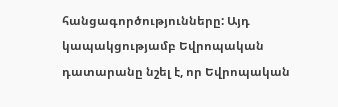հանցագործությունները: Այդ կապակցությամբ Եվրոպական դատարանը նշել է, որ Եվրոպական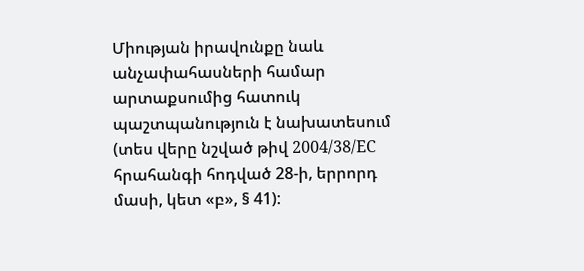Միության իրավունքը նաև անչափահասների համար արտաքսումից հատուկ պաշտպանություն է նախատեսում (տես վերը նշված թիվ 2004/38/ЕС հրահանգի հոդված 28-ի, երրորդ մասի, կետ «բ», § 41):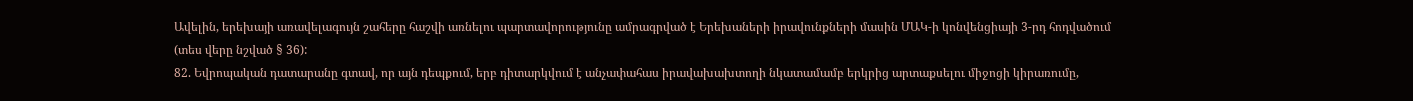Ավելին, երեխայի առավելագույն շահերը հաշվի առնելու պարտավորությունը ամրագրված է Երեխաների իրավունքների մասին ՄԱԿ-ի կոնվենցիայի 3-րդ հոդվածում (տես վերը նշված § 36):
82. Եվրոպական դատարանը գտավ, որ այն դեպքում, երբ դիտարկվում է անչափահաս իրավախախտողի նկատամամբ երկրից արտաքսելու միջոցի կիրառումը,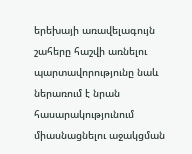երեխայի առավելագույն շահերը հաշվի առնելու պարտավորությունը նաև ներառում է նրան հասարակությունում միասնացնելու աջակցման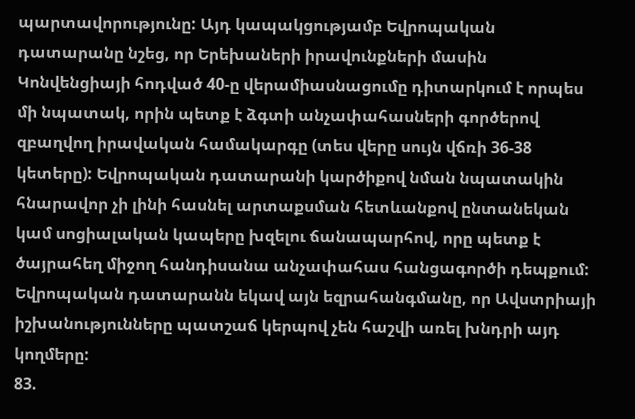պարտավորությունը: Այդ կապակցությամբ Եվրոպական դատարանը նշեց, որ Երեխաների իրավունքների մասին Կոնվենցիայի հոդված 40-ը վերամիասնացումը դիտարկում է որպես մի նպատակ, որին պետք է ձգտի անչափահասների գործերով զբաղվող իրավական համակարգը (տես վերը սույն վճռի 36-38 կետերը): Եվրոպական դատարանի կարծիքով նման նպատակին հնարավոր չի լինի հասնել արտաքսման հետևանքով ընտանեկան կամ սոցիալական կապերը խզելու ճանապարհով, որը պետք է ծայրահեղ միջող հանդիսանա անչափահաս հանցագործի դեպքում: Եվրոպական դատարանն եկավ այն եզրահանգմանը, որ Ավստրիայի իշխանությունները պատշաճ կերպով չեն հաշվի առել խնդրի այդ կողմերը:
83.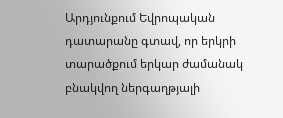Արդյունքում Եվրոպական դատարանը գտավ, որ երկրի տարածքում երկար ժամանակ բնակվող ներգաղթյալի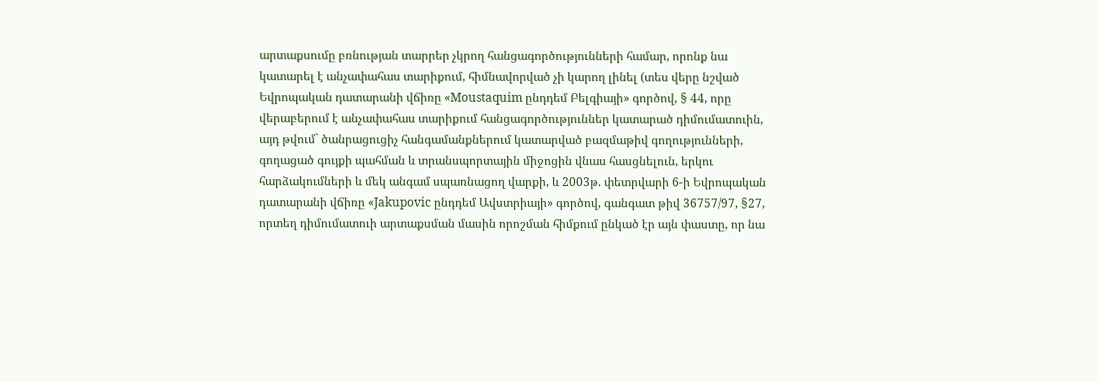արտաքսումը բռնության տարրեր չկրող հանցագործությունների համար, որոնք նա կատարել է անչափահաս տարիքում, հիմնավորված չի կարող լինել (տես վերը նշված Եվրոպական դատարանի վճիռը «Moustaquim ընդդեմ Բելգիայի» գործով, § 44, որը վերաբերում է անչափահաս տարիքում հանցագործություններ կատարած դիմումատուին, այդ թվում` ծանրացուցիչ հանգամանքներում կատարված բազմաթիվ գողությունների, գողացած գույքի պահման և տրանսպորտային միջոցին վնաս հասցնելուն, երկու հարձակումների և մեկ անգամ սպառնացող վարքի, և 2003թ. փետրվարի 6-ի Եվրոպական դատարանի վճիռը «Jakupovic ընդդեմ Ավստրիայի» գործով, գանգատ թիվ 36757/97, §27, որտեղ դիմումատուի արտաքսման մասին որոշման հիմքում ընկած էր այն փաստը, որ նա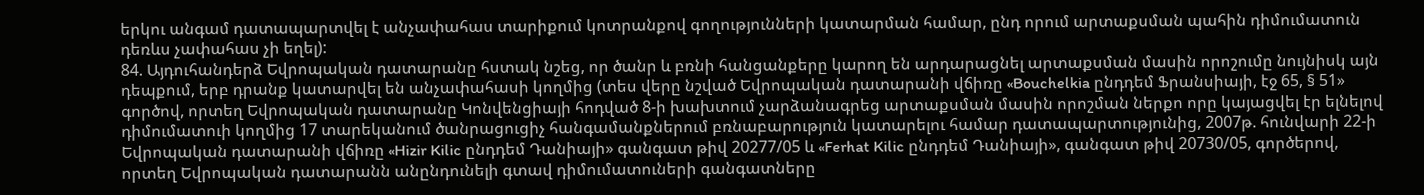երկու անգամ դատապարտվել է անչափահաս տարիքում կոտրանքով գողությունների կատարման համար, ընդ որում արտաքսման պահին դիմումատուն դեռևս չափահաս չի եղել):
84. Այդուհանդերձ Եվրոպական դատարանը հստակ նշեց, որ ծանր և բռնի հանցանքերը կարող են արդարացնել արտաքսման մասին որոշումը նույնիսկ այն դեպքում, երբ դրանք կատարվել են անչափահասի կողմից (տես վերը նշված Եվրոպական դատարանի վճիռը «Bouchelkia ընդդեմ Ֆրանսիայի, էջ 65, § 51» գործով, որտեղ Եվրոպական դատարանը Կոնվենցիայի հոդված 8-ի խախտում չարձանագրեց արտաքսման մասին որոշման ներքո որը կայացվել էր ելնելով դիմումատուի կողմից 17 տարեկանում ծանրացուցիչ հանգամանքներում բռնաբարություն կատարելու համար դատապարտությունից, 2007թ. հունվարի 22-ի Եվրոպական դատարանի վճիռը «Hizir Kilic ընդդեմ Դանիայի» գանգատ թիվ 20277/05 և «Ferhat Kilic ընդդեմ Դանիայի», գանգատ թիվ 20730/05, գործերով, որտեղ Եվրոպական դատարանն անընդունելի գտավ դիմումատուների գանգատները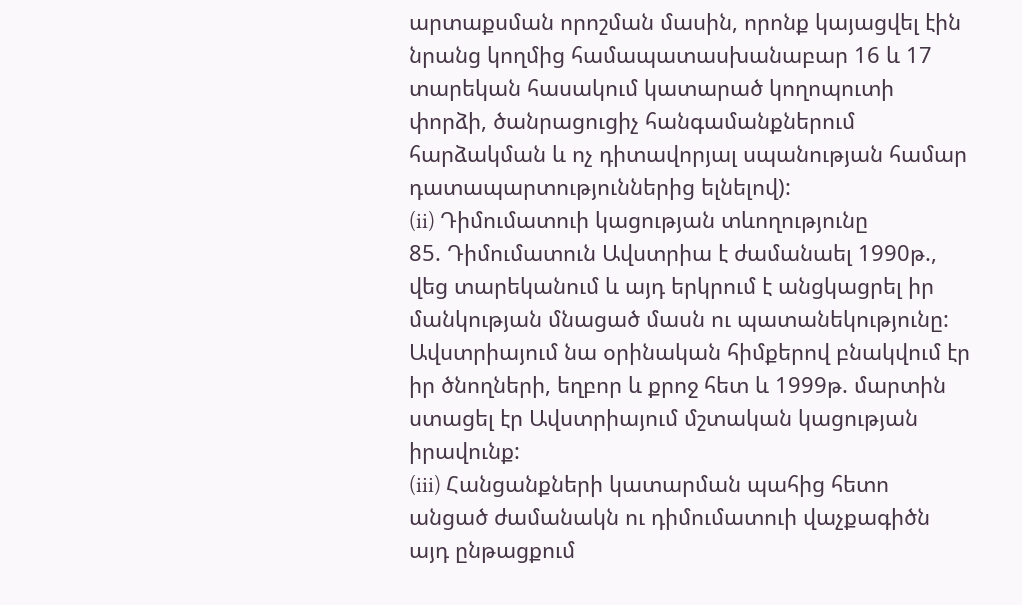արտաքսման որոշման մասին, որոնք կայացվել էին նրանց կողմից համապատասխանաբար 16 և 17 տարեկան հասակում կատարած կողոպուտի փորձի, ծանրացուցիչ հանգամանքներում հարձակման և ոչ դիտավորյալ սպանության համար դատապարտություններից ելնելով):
(ii) Դիմումատուի կացության տևողությունը
85. Դիմումատուն Ավստրիա է ժամանաել 1990թ., վեց տարեկանում և այդ երկրում է անցկացրել իր մանկության մնացած մասն ու պատանեկությունը: Ավստրիայում նա օրինական հիմքերով բնակվում էր իր ծնողների, եղբոր և քրոջ հետ և 1999թ. մարտին ստացել էր Ավստրիայում մշտական կացության իրավունք:
(iii) Հանցանքների կատարման պահից հետո անցած ժամանակն ու դիմումատուի վաչքագիծն այդ ընթացքում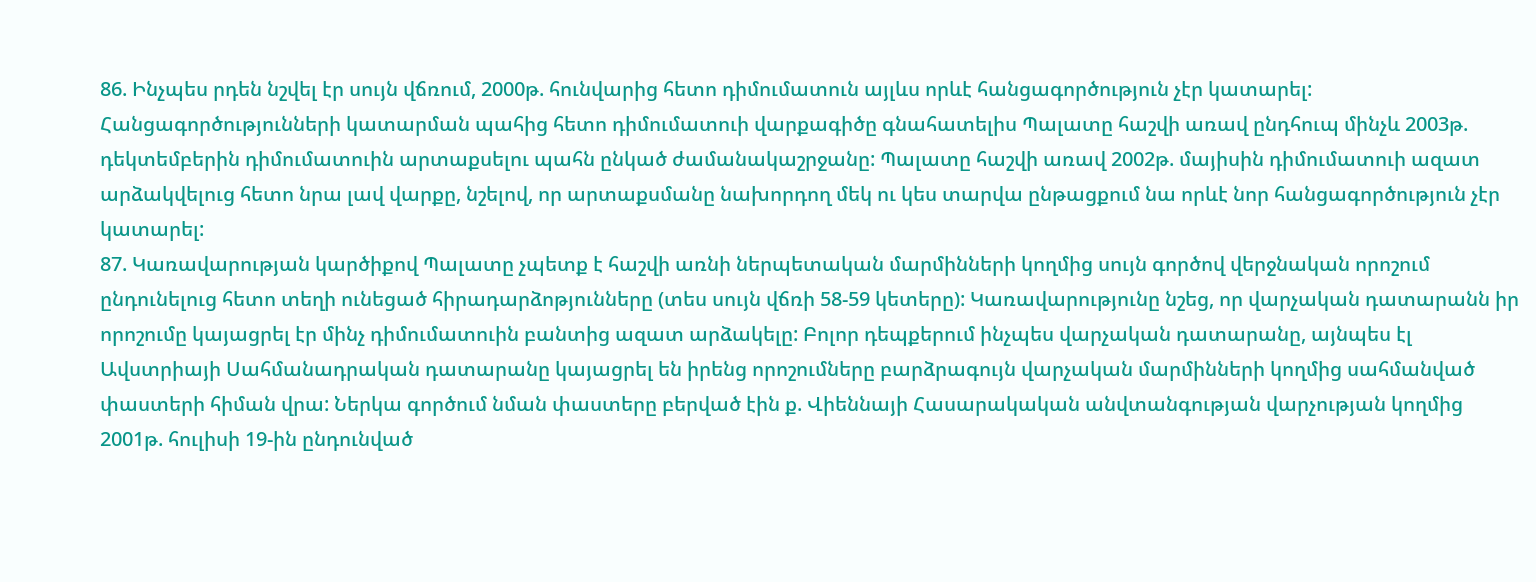86. Ինչպես րդեն նշվել էր սույն վճռում, 2000թ. հունվարից հետո դիմումատուն այլևս որևէ հանցագործություն չէր կատարել: Հանցագործությունների կատարման պահից հետո դիմումատուի վարքագիծը գնահատելիս Պալատը հաշվի առավ ընդհուպ մինչև 2003թ. դեկտեմբերին դիմումատուին արտաքսելու պահն ընկած ժամանակաշրջանը: Պալատը հաշվի առավ 2002թ. մայիսին դիմումատուի ազատ արձակվելուց հետո նրա լավ վարքը, նշելով, որ արտաքսմանը նախորդող մեկ ու կես տարվա ընթացքում նա որևէ նոր հանցագործություն չէր կատարել:
87. Կառավարության կարծիքով Պալատը չպետք է հաշվի առնի ներպետական մարմինների կողմից սույն գործով վերջնական որոշում ընդունելուց հետո տեղի ունեցած հիրադարձոթյունները (տես սույն վճռի 58-59 կետերը): Կառավարությունը նշեց, որ վարչական դատարանն իր որոշումը կայացրել էր մինչ դիմումատուին բանտից ազատ արձակելը: Բոլոր դեպքերում ինչպես վարչական դատարանը, այնպես էլ Ավստրիայի Սահմանադրական դատարանը կայացրել են իրենց որոշումները բարձրագույն վարչական մարմինների կողմից սահմանված փաստերի հիման վրա: Ներկա գործում նման փաստերը բերված էին ք. Վիեննայի Հասարակական անվտանգության վարչության կողմից 2001թ. հուլիսի 19-ին ընդունված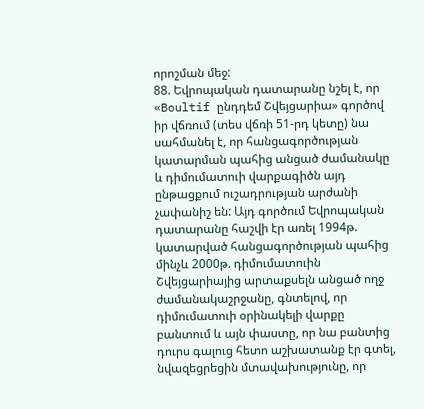որոշման մեջ:
88. Եվրոպական դատարանը նշել է, որ «Boultif ընդդեմ Շվեյցարիա» գործով իր վճռում (տես վճռի 51-րդ կետը) նա սահմանել է, որ հանցագործության կատարման պահից անցած ժամանակը և դիմումատուի վարքագիծն այդ ընթացքում ուշադրության արժանի չափանիշ են: Այդ գործում Եվրոպական դատարանը հաշվի էր առել 1994թ. կատարված հանցագործության պահից մինչև 2000թ. դիմումատուին Շվեյցարիայից արտաքսելն անցած ողջ ժամանակաշրջանը, գնտելով, որ դիմումատուի օրինակելի վարքը բանտում և այն փաստը, որ նա բանտից դուրս գալուց հետո աշխատանք էր գտել, նվազեցրեցին մտավախությունը, որ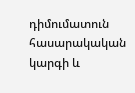դիմումատուն հասարակական կարգի և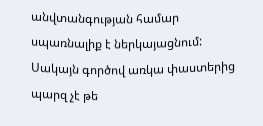անվտանգության համար սպառնալիք է ներկայացնում: Սակայն գործով առկա փաստերից պարզ չէ թե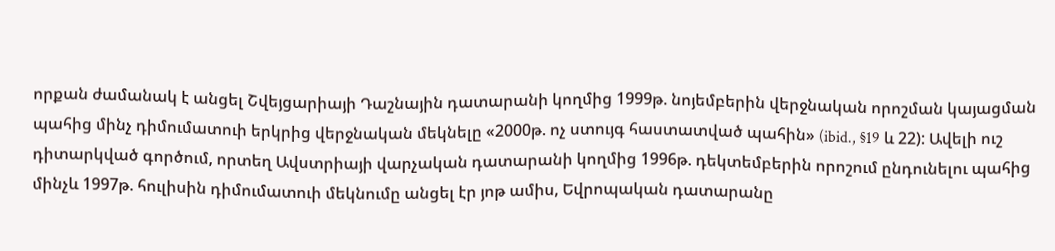որքան ժամանակ է անցել Շվեյցարիայի Դաշնային դատարանի կողմից 1999թ. նոյեմբերին վերջնական որոշման կայացման պահից մինչ դիմումատուի երկրից վերջնական մեկնելը «2000թ. ոչ ստույգ հաստատված պահին» (ibid., §19 և 22): Ավելի ուշ դիտարկված գործում, որտեղ Ավստրիայի վարչական դատարանի կողմից 1996թ. դեկտեմբերին որոշում ընդունելու պահից մինչև 1997թ. հուլիսին դիմումատուի մեկնումը անցել էր յոթ ամիս, Եվրոպական դատարանը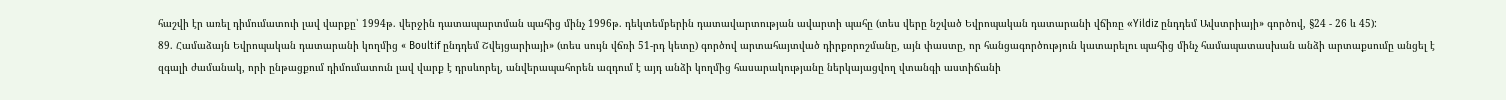հաշվի էր առել դիմումատուի լավ վարքը՝ 1994թ. վերջին դատապարտման պահից մինչ 1996թ. դեկտեմբերին դատավարտության ավարտի պահը (տես վերը նշված Եվրոպական դատարանի վճիռը «Yildiz ընդդեմ Ավստրիայի» գործով, §24 - 26 և 45):
89. Համաձայն Եվրոպական դատարանի կողմից « Boultif ընդդեմ Շվեյցարիայի» (տես սույն վճռի 51-րդ կետը) գործով արտահայտված դիրքորոշմանը, այն փաստը, որ հանցագործություն կատարելու պահից մինչ համապատասխան անձի արտաքսումը անցել է զգալի ժամանակ, որի ընթացքում դիմումատուն լավ վարք է դրսևորել, անվերապահորեն ազդում է այդ անձի կողմից հասարակությանը ներկայացվող վտանգի աստիճանի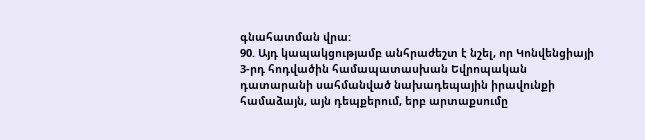գնահատման վրա:
90. Այդ կապակցությամբ անհրաժեշտ է նշել, որ Կոնվենցիայի 3-րդ հոդվածին համապատասխան Եվրոպական դատարանի սահմանված նախադեպային իրավունքի համաձայն, այն դեպքերում, երբ արտաքսումը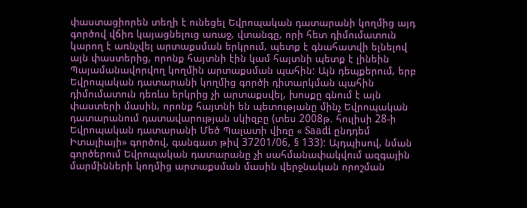փաստացիորեն տեղի է ունեցել Եվրոպական դատարանի կողմից այդ գործով վճիռ կայացնելուց առաջ, վտանգը, որի հետ դիմումատուն կարող է առնչվել արտաքսման երկրում, պետք է գնահատվի ելնելով այն փաստերից, որոնք հայտնի էին կամ հայտնի պետք է լինեին Պայամանավորվող կողմին արտաքսման պահին: Այն դեպքերում, երբ Եվրոպական դատարանի կողմից գործի դիտարկման պահին դիմումատուն դեռևս երկրից չի արտաքսվել, խոսքը գնում է այն փաստերի մասին, որոնք հայտնի են պետությանը մինչ Եվրոպական դատարանում դատավարության սկիզբը (տես 2008թ. հուլիսի 28-ի Եվրոպական դատարանի Մեծ Պալատի վիռը « Saadi ընդդեմ Իտալիայի» գործով, գանգատ թիվ 37201/06, § 133): Այդպիսով, նման գործերում Եվրոպական դատարանը չի սահմանափակվում ազգային մարմինների կողմից արտաքսման մասին վերջնական որոշման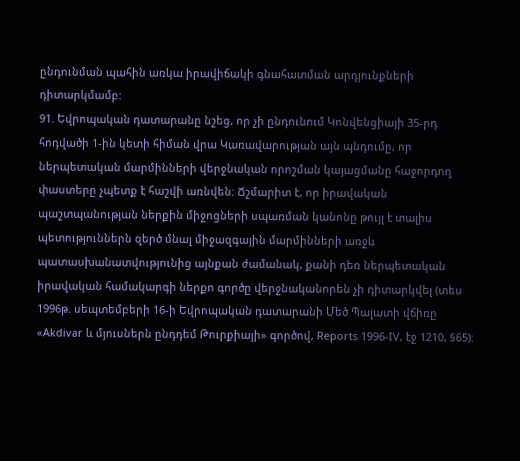ընդունման պահին առկա իրավիճակի գնահատման արդյունքների դիտարկմամբ:
91. Եվրոպական դատարանը նշեց, որ չի ընդունում Կոնվենցիայի 35-րդ հոդվածի 1-ին կետի հիման վրա Կառավարության այն պնդումը, որ ներպետական մարմինների վերջնական որոշման կայացմանը հաջորդող փաստերը չպետք է հաշվի առնվեն: Ճշմարիտ է, որ իրավական պաշտպանության ներքին միջոցների սպառման կանոնը թույլ է տալիս պետություններն զերծ մնալ միջազգային մարմինների առջև պատասխանատվությունից այնքան ժամանակ, քանի դեռ ներպետական իրավական համակարգի ներքո գործը վերջնականորեն չի դիտարկվել (տես 1996թ. սեպտեմբերի 16-ի Եվրոպական դատարանի Մեծ Պալատի վճիռը «Akdivar և մյուսներն ընդդեմ Թուրքիայի» գործով, Reports 1996-IV, էջ 1210, §65):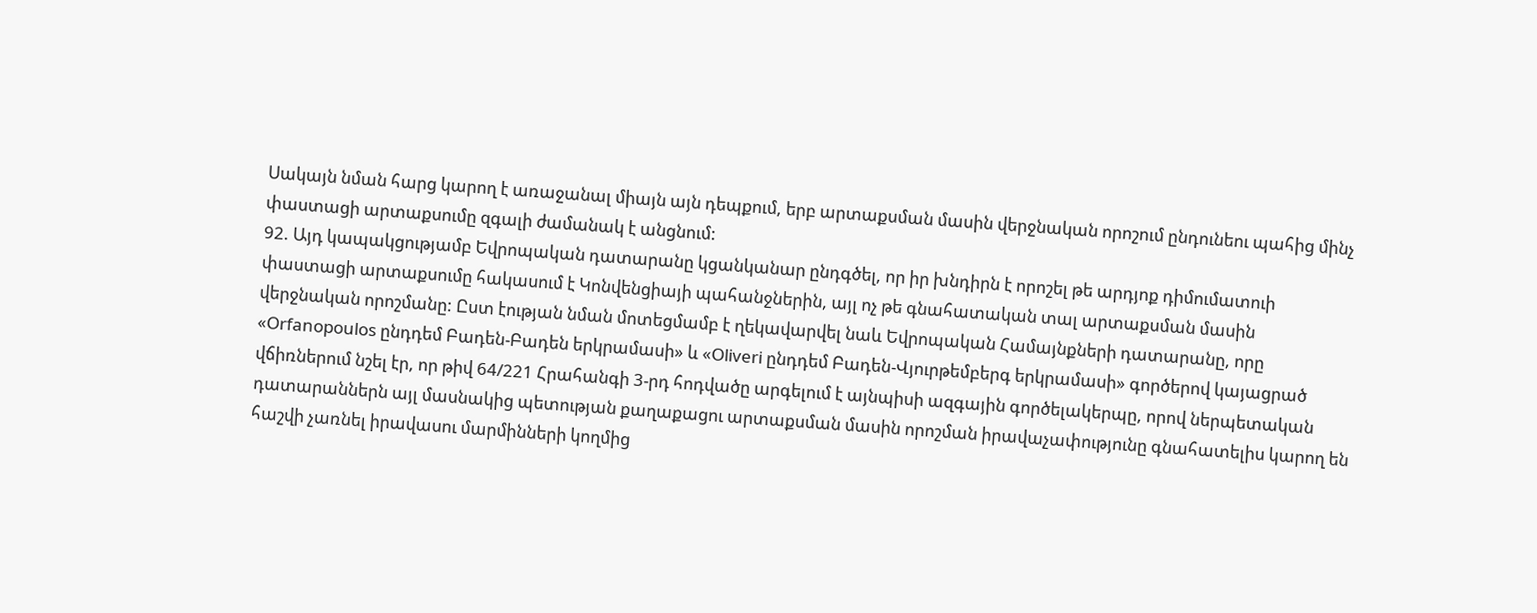Սակայն նման հարց կարող է առաջանալ միայն այն դեպքում, երբ արտաքսման մասին վերջնական որոշում ընդունեու պահից մինչ փաստացի արտաքսումը զգալի ժամանակ է անցնում:
92. Այդ կապակցությամբ Եվրոպական դատարանը կցանկանար ընդգծել, որ իր խնդիրն է որոշել թե արդյոք դիմումատուի փաստացի արտաքսումը հակասում է Կոնվենցիայի պահանջներին, այլ ոչ թե գնահատական տալ արտաքսման մասին վերջնական որոշմանը: Ըստ էության նման մոտեցմամբ է ղեկավարվել նաև Եվրոպական Համայնքների դատարանը, որը «Orfanopoulos ընդդեմ Բադեն-Բադեն երկրամասի» և «Oliveri ընդդեմ Բադեն-Վյուրթեմբերգ երկրամասի» գործերով կայացրած վճիռներում նշել էր, որ թիվ 64/221 Հրահանգի 3-րդ հոդվածը արգելում է այնպիսի ազգային գործելակերպը, որով ներպետական դատարաններն այլ մասնակից պետության քաղաքացու արտաքսման մասին որոշման իրավաչափությունը գնահատելիս կարող են հաշվի չառնել իրավասու մարմինների կողմից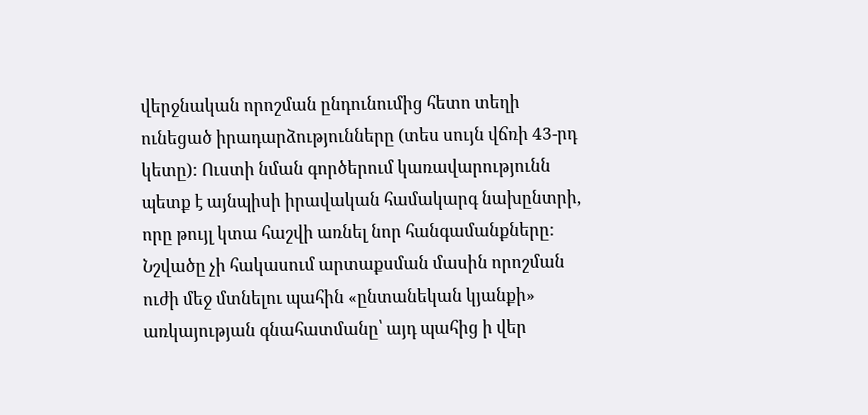վերջնական որոշման ընդունումից հետո տեղի ունեցած իրադարձությունները (տես սույն վճռի 43-րդ կետը): Ուստի նման գործերում կառավարությունն պետք է այնպիսի իրավական համակարգ նախընտրի, որը թույլ կտա հաշվի առնել նոր հանգամանքները: Նշվածը չի հակասում արտաքսման մասին որոշման ուժի մեջ մտնելու պահին «ընտանեկան կյանքի» առկայության գնահատմանը՝ այդ պահից ի վեր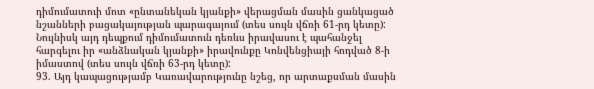դիմումատուի մոտ «ընտանեկան կյանքի» վերացման մասին ցանկացած նշանների բացակայության պարագայում (տես սույն վճռի 61-րդ կետը): Նույնիսկ այդ դեպքում դիմումատուն դեռևս իրավասու է պահանջել հարգելու իր «անձնական կյանքի» իրավունքը Կոնվենցիայի հոդված 8-ի իմաստով (տես սույն վճռի 63-րդ կետը):
93. Այդ կապացությամբ Կառավարությունը նշեց, որ արտաքսման մասին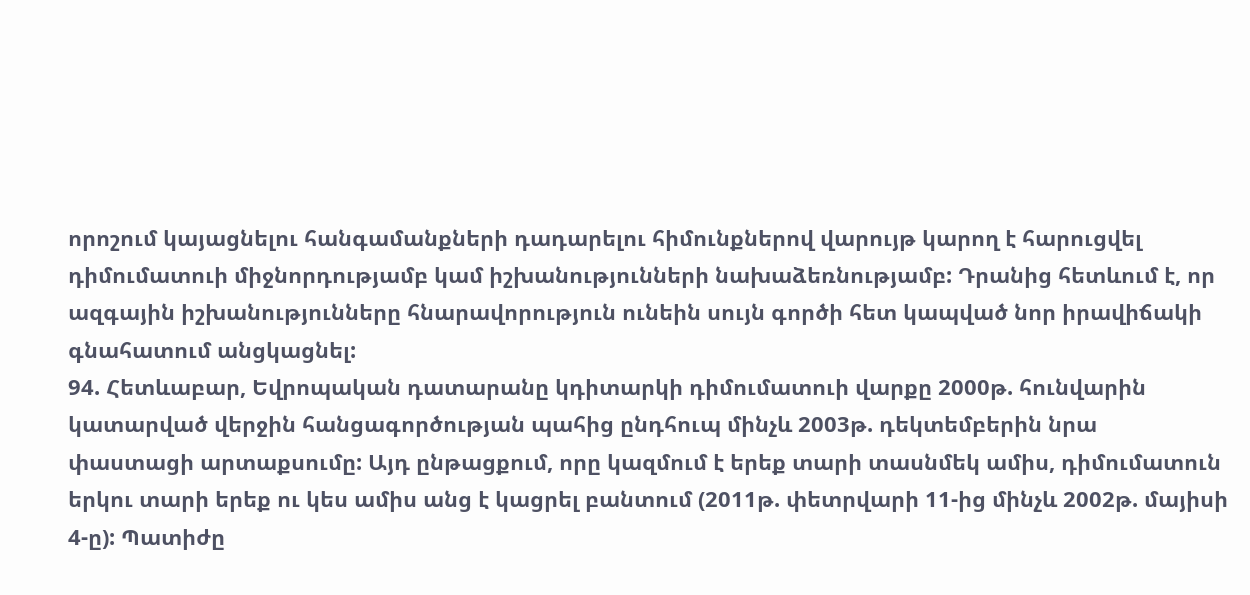որոշում կայացնելու հանգամանքների դադարելու հիմունքներով վարույթ կարող է հարուցվել դիմումատուի միջնորդությամբ կամ իշխանությունների նախաձեռնությամբ: Դրանից հետևում է, որ ազգային իշխանությունները հնարավորություն ունեին սույն գործի հետ կապված նոր իրավիճակի գնահատում անցկացնել:
94. Հետևաբար, Եվրոպական դատարանը կդիտարկի դիմումատուի վարքը 2000թ. հունվարին կատարված վերջին հանցագործության պահից ընդհուպ մինչև 2003թ. դեկտեմբերին նրա փաստացի արտաքսումը: Այդ ընթացքում, որը կազմում է երեք տարի տասնմեկ ամիս, դիմումատուն երկու տարի երեք ու կես ամիս անց է կացրել բանտում (2011թ. փետրվարի 11-ից մինչև 2002թ. մայիսի 4-ը): Պատիժը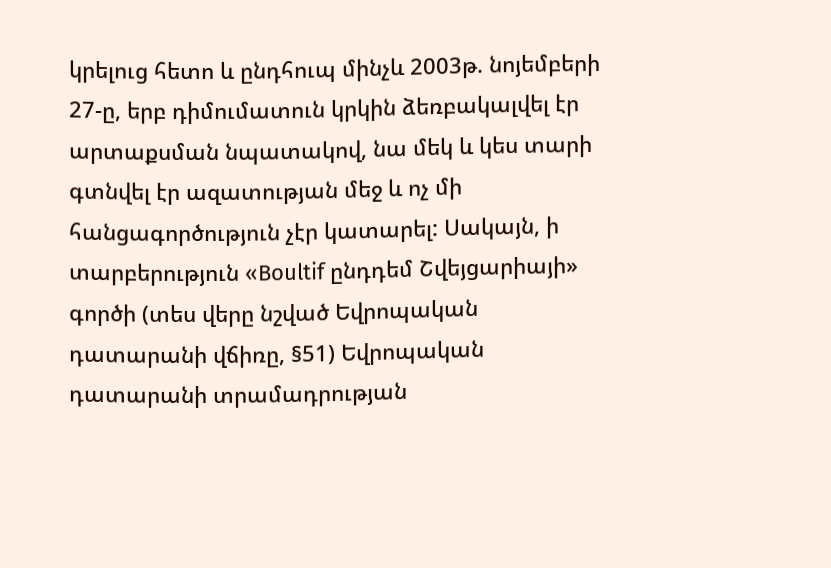կրելուց հետո և ընդհուպ մինչև 2003թ. նոյեմբերի 27-ը, երբ դիմումատուն կրկին ձեռբակալվել էր արտաքսման նպատակով, նա մեկ և կես տարի գտնվել էր ազատության մեջ և ոչ մի հանցագործություն չէր կատարել: Սակայն, ի տարբերություն «Boultif ընդդեմ Շվեյցարիայի» գործի (տես վերը նշված Եվրոպական դատարանի վճիռը, §51) Եվրոպական դատարանի տրամադրության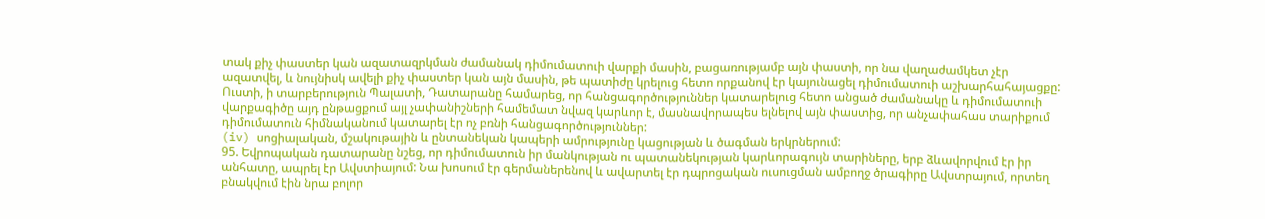տակ քիչ փաստեր կան ազատազրկման ժամանակ դիմումատուի վարքի մասին, բացառությամբ այն փաստի, որ նա վաղաժամկետ չէր ազատվել, և նույնիսկ ավելի քիչ փաստեր կան այն մասին, թե պատիժը կրելուց հետո որքանով էր կայունացել դիմումատուի աշխարհահայացքը: Ուստի, ի տարբերություն Պալատի, Դատարանը համարեց, որ հանցագործություններ կատարելուց հետո անցած ժամանակը և դիմումատուի վարքագիծը այդ ընթացքում այլ չափանիշների համեմատ նվազ կարևոր է, մասնավորապես ելնելով այն փաստից, որ անչափահաս տարիքում դիմումատուն հիմնականում կատարել էր ոչ բռնի հանցագործություններ:
(iv) սոցիալական, մշակութային և ընտանեկան կապերի ամրությունը կացության և ծագման երկրներում:
95. Եվրոպական դատարանը նշեց, որ դիմումատուն իր մանկության ու պատանեկության կարևորագույն տարիները, երբ ձևավորվում էր իր անհատը, ապրել էր Ավստիայում: Նա խոսում էր գերմաներենով և ավարտել էր դպրոցական ուսուցման ամբողջ ծրագիրը Ավստրայում, որտեղ բնակվում էին նրա բոլոր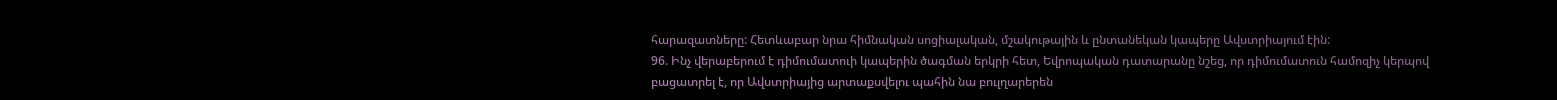հարազատները: Հետևաբար նրա հիմնական սոցիալական, մշակութային և ընտանեկան կապերը Ավստրիայում էին:
96. Ինչ վերաբերում է դիմումատուի կապերին ծագման երկրի հետ, Եվրոպական դատարանը նշեց, որ դիմումատուն համոզիչ կերպով բացատրել է, որ Ավստրիայից արտաքսվելու պահին նա բուլղարերեն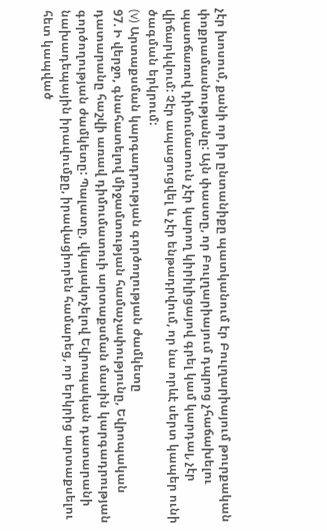չէր խոսում, քանի որ իր ընտանիքը պատկանում էր Բուլղարիայում թուրքական փոքրամասնությանը: Այն փաստը, որ Բուլղարիայում դպրոց չհաճախելու պատճառով դիմումատուն չէր կարող կիրիլիցայով գրել կամ կարդալ, չէր վիճարկվում: Չէր ապացուցվել և չէր ենթադրվում, որ նա որևէ սերտ կապեր ունի ծագման երկրում:
(v) Արտաքսման կարգադրության գործողության ժամկետը
97. Ի վերջո, գնահատելով միջամտության համաչափությունը, Եվրոպական դատարանը հաշվի առավ դիմումատուի արտաքսման մասին կարգադրության գործողության ժամկետը: Պալատը, վկայակոչելով Եվրոպական դատարանի նախադեպային իրավումքը, իրավացիորեն համարեց, որ երկրից արտաքսելու հետ կապված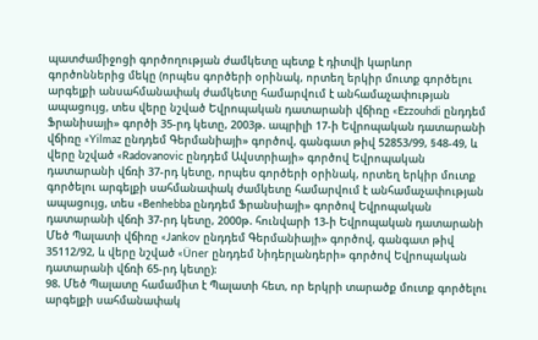պատժամիջոցի գործողության ժամկետը պետք է դիտվի կարևոր գործոններից մեկը (որպես գործերի օրինակ, որտեղ երկիր մուտք գործելու արգելքի անսահմանափակ ժամկետը համարվում է անհամաչափության ապացույց, տես վերը նշված Եվրոպական դատարանի վճիռը «Ezzouhdi ընդդեմ Ֆրանիսայի» գործի 35-րդ կետը, 2003թ. ապրիլի 17-ի Եվրոպական դատարանի վճիռը «Yilmaz ընդդեմ Գերմանիայի» գործով, գանգատ թիվ 52853/99, §48-49, և վերը նշված «Radovanovic ընդդեմ Ավստրիայի» գործով Եվրոպական դատարանի վճռի 37-րդ կետը, որպես գործերի օրինակ, որտեղ երկիր մուտք գործելու արգելքի սահմանափակ ժամկետը համարվում է անհամաչափության ապացույց, տես «Benhebba ընդդեմ Ֆրանսիայի» գործով Եվրոպական դատարանի վճռի 37-րդ կետը, 2000թ. հունվարի 13-ի Եվրոպական դատարանի Մեծ Պալատի վճիռը «Jankov ընդդեմ Գերմանիայի» գործով, գանգատ թիվ 35112/92, և վերը նշված «Üner ընդդեմ Նիդերլանդերի» գործով Եվրոպական դատարանի վճռի 65-րդ կետը):
98. Մեծ Պալատը համամիտ է Պալատի հետ, որ երկրի տարածք մուտք գործելու արգելքի սահմանափակ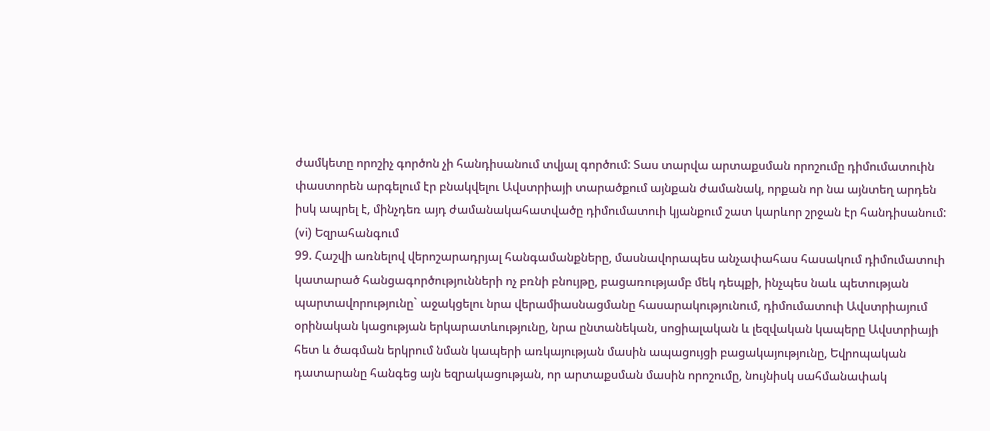ժամկետը որոշիչ գործոն չի հանդիսանում տվյալ գործում: Տաս տարվա արտաքսման որոշումը դիմումատուին փաստորեն արգելում էր բնակվելու Ավստրիայի տարածքում այնքան ժամանակ, որքան որ նա այնտեղ արդեն իսկ ապրել է, մինչդեռ այդ ժամանակահատվածը դիմումատուի կյանքում շատ կարևոր շրջան էր հանդիսանում:
(vi) Եզրահանգում
99. Հաշվի առնելով վերոշարադրյալ հանգամանքները, մասնավորապես անչափահաս հասակում դիմումատուի կատարած հանցագործությունների ոչ բռնի բնույթը, բացառությամբ մեկ դեպքի, ինչպես նաև պետության պարտավորությունը` աջակցելու նրա վերամիասնացմանը հասարակությունում, դիմումատուի Ավստրիայում օրինական կացության երկարատևությունը, նրա ընտանեկան, սոցիալական և լեզվական կապերը Ավստրիայի հետ և ծագման երկրում նման կապերի առկայության մասին ապացույցի բացակայությունը, Եվրոպական դատարանը հանգեց այն եզրակացության, որ արտաքսման մասին որոշումը, նույնիսկ սահմանափակ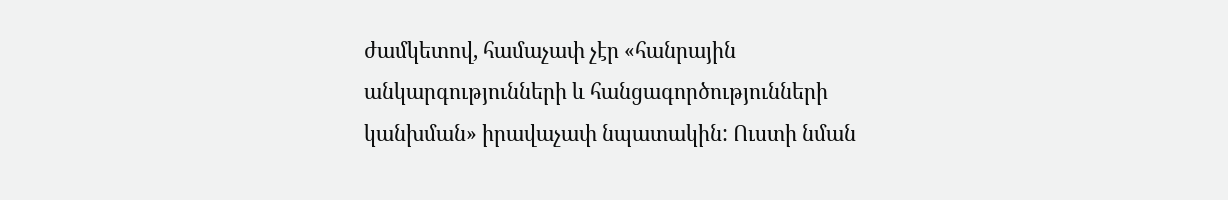ժամկետով, համաչափ չէր «հանրային անկարգությունների և հանցագործությունների կանխման» իրավաչափ նպատակին: Ուստի նման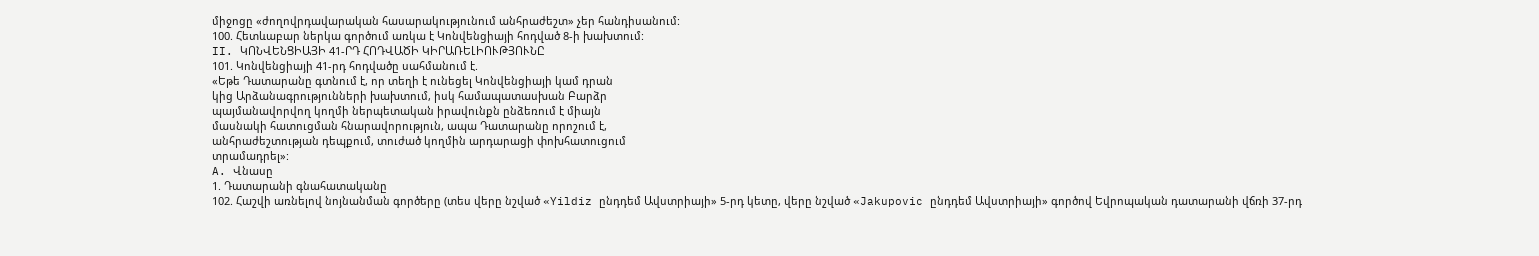միջոցը «ժողովրդավարական հասարակությունում անհրաժեշտ» չեր հանդիսանում:
100. Հետևաբար ներկա գործում առկա է Կոնվենցիայի հոդված 8-ի խախտում:
II. ԿՈՆՎԵՆՑԻԱՅԻ 41-ՐԴ ՀՈԴՎԱԾԻ ԿԻՐԱՌԵԼԻՈՒԹՅՈՒՆԸ
101. Կոնվենցիայի 41-րդ հոդվածը սահմանում է.
«Եթե Դատարանը գտնում է, որ տեղի է ունեցել Կոնվենցիայի կամ դրան
կից Արձանագրությունների խախտում, իսկ համապատասխան Բարձր
պայմանավորվող կողմի ներպետական իրավունքն ընձեռում է միայն
մասնակի հատուցման հնարավորություն, ապա Դատարանը որոշում է,
անհրաժեշտության դեպքում, տուժած կողմին արդարացի փոխհատուցում
տրամադրել»:
A. Վնասը
1. Դատարանի գնահատականը
102. Հաշվի առնելով նոյնանման գործերը (տես վերը նշված «Yildiz ընդդեմ Ավստրիայի» 5-րդ կետը, վերը նշված «Jakupovic ընդդեմ Ավստրիայի» գործով Եվրոպական դատարանի վճռի 37-րդ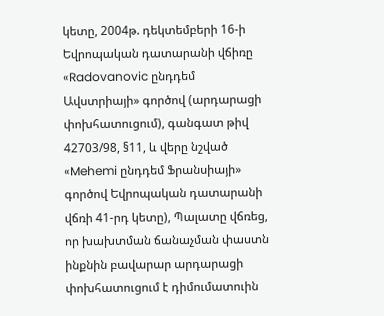կետը, 2004թ. դեկտեմբերի 16-ի Եվրոպական դատարանի վճիռը «Radovanovic ընդդեմ Ավստրիայի» գործով (արդարացի փոխհատուցում), գանգատ թիվ 42703/98, §11, և վերը նշված «Mehemi ընդդեմ Ֆրանսիայի» գործով Եվրոպական դատարանի վճռի 41-րդ կետը), Պալատը վճռեց, որ խախտման ճանաչման փաստն ինքնին բավարար արդարացի փոխհատուցում է դիմումատուին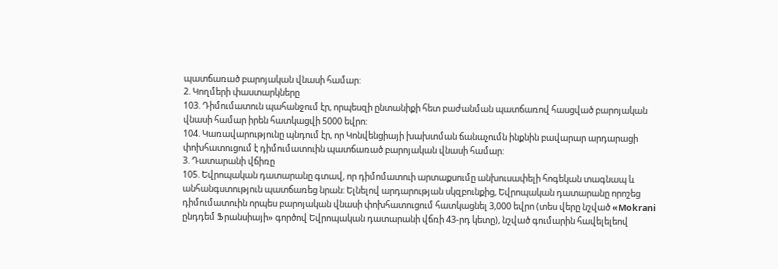պատճառած բարոյական վնասի համար:
2. Կողմերի փաստարկները
103. Դիմումատուն պահանջում էր, որպեսզի ընտանիքի հետ բաժանման պատճառով հասցված բարոյական վնասի համար իրեն հատկացվի 5000 եվրո:
104. Կառավարությունը պնդում էր, որ Կոնվենցիայի խախտման ճանաչումն ինքնին բավարար արդարացի փոխհատուցում է դիմումատուին պատճառած բարոյական վնասի համար:
3. Դատարանի վճիռը
105. Եվրոպական դատարանը գտավ, որ դիմոմատուի արտաքսումը անխուսափելի հոգեկան տագնապ և անհանգստություն պատճառեց նրան: Ելնելով արդարության սկզբունքից, Եվրոպական դատարանը որոշեց դիմումատուին որպես բարոյական վնասի փոխհատուցում հատկացնել 3,000 եվրո (տես վերը նշված «Mokrani ընդդեմ Ֆրանսիայի» գործով Եվրոպական դատարանի վճռի 43-րդ կետը), նշված գումարին հավելելեով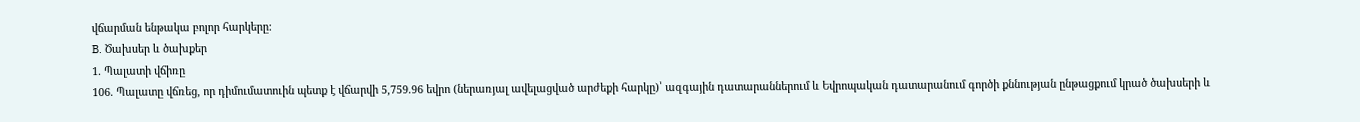վճարման ենթակա բոլոր հարկերը:
B. Ծախսեր և ծախքեր
1. Պալատի վճիռը
106. Պալատը վճռեց, որ դիմումատուին պետք է վճարվի 5,759.96 եվրո (ներառյալ ավելացված արժեքի հարկը)՝ ազգային դատարաններում և Եվրոպական դատարանում գործի քննության ընթացքում կրած ծախսերի և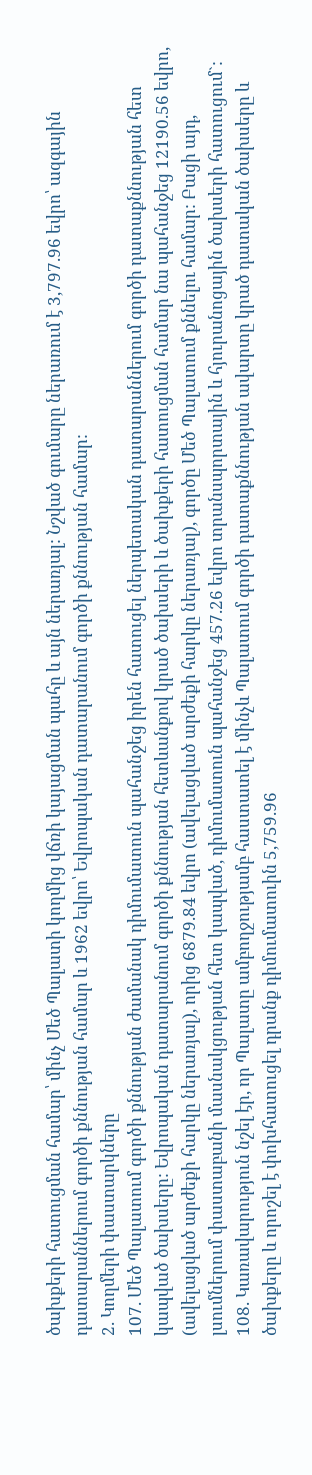ծախքերի հատուցման համար՝ մինչ Մեծ Պալատի կողմից վճռի կայացման պահը և այն ներառյալ: Նշված գումարը ներառում է 3,797.96 եվրո՝ ազգային դատարաններում գործի քննության համար և 1962 եվրո՝ Եվրոպական դատարանում գործի քննության համար:
2. Կողմերի փաստարկները
107. Մեծ Պալատում գործի քննության ժամանակ դիմումատուն պահանջեց իրեն հատուցել ներպետական դատարաններում գործի դատաքննության հետ կապված ծախսերը: Եվրոպական դատարանում գործի քննության հետևանքով կրած ծախսերի և ծախքերի հատուցման համար նա պահանջեց 12190.56 եվրո, (ավելացված արժեքի հարկը ներառյալ), որից 6879.84 եվրո (ավելացված արժեքի հարկը ներառյալ), գործը Մեծ Պալատում քննելու համար: Բացի այդ, լսումներում փաստաբանի մասնակցության հետ կապված, դիմումատուն պահանջեց 457.26 եվրո տրանսպորտային և հյուրանոցային ծախսերի հատուցում`:
108. Կառավարություն նշել էր, որ Պալատը ամբողջությամբ հաստատել է մինչև Պալատում գործի դատաքննության ավարտը կրած դատական ծախսերը և ծախքերը և որոշել է փոխհատուցել դրանք դիմումատուին 5,759.96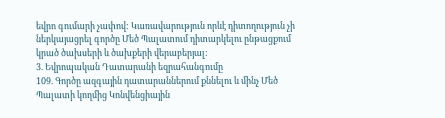եվրո գումարի չափով: Կառավարություն որևէ դիտողություն չի ներկայացրել գործը Մեծ Պալատում դիտարկելու ընթացքում կրած ծախսերի և ծախքերի վերաբերյալ:
3. Եվրոպական Դատարանի եզրահանգումը
109. Գործը ազգային դատարաններում քննելու և մինչ Մեծ Պալատի կողմից Կոնվենցիային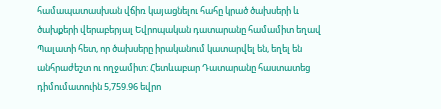համապատասխան վճիռ կայացնելու հահը կրած ծախսերի և ծախքերի վերաբերյալ Եվրոպական դատարանը համամիտ եղավ Պալատի հետ, որ ծախսերը իրականում կատարվել են, եղել են անհրաժեշտ ու ողջամիտ: Հետևաբար Դատարանը հաստատեց դիմումատուին 5,759.96 եվրո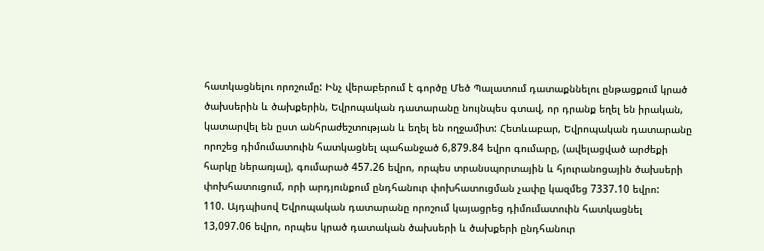հատկացնելու որոշումը: Ինչ վերաբերում է գործը Մեծ Պալատում դատաքննելու ընթացքում կրած ծախսերին և ծախքերին, Եվրոպական դատարանը նույնպես գտավ, որ դրանք եղել են իրական, կատարվել են ըստ անհրաժեշտության և եղել են ողջամիտ: Հետևաբար, Եվրոպական դատարանը որոշեց դիմումատուին հատկացնել պահանջած 6,879.84 եվրո գումարը, (ավելացված արժեքի հարկը ներառյալ), գումարած 457.26 եվրո, որպես տրանսպորտային և հյուրանոցային ծախսերի փոխհատուցում, որի արդյունքում ընդհանուր փոխհատուցման չափը կազմեց 7337.10 եվրո:
110. Այդպիսով Եվրոպական դատարանը որոշում կայացրեց դիմումատուին հատկացնել 13,097.06 եվրո, որպես կրած դատական ծախսերի և ծախքերի ընդհանուր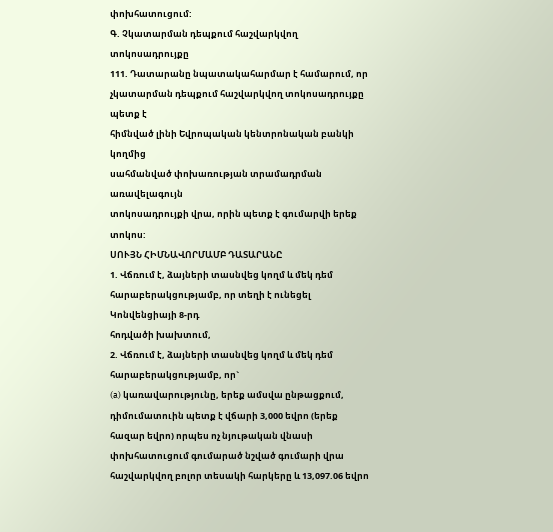փոխհատուցում:
Գ. Չկատարման դեպքում հաշվարկվող տոկոսադրույքը
111. Դատարանը նպատակահարմար է համարում, որ
չկատարման դեպքում հաշվարկվող տոկոսադրույքը պետք է
հիմնված լինի Եվրոպական կենտրոնական բանկի կողմից
սահմանված փոխառության տրամադրման առավելագույն
տոկոսադրույքի վրա, որին պետք է գումարվի երեք տոկոս:
ՍՈՒՅՆ ՀԻՄՆԱՎՈՐՄԱՄԲ ԴԱՏԱՐԱՆԸ
1. Վճռում է, ձայների տասնվեց կողմ և մեկ դեմ հարաբերակցությամբ, որ տեղի է ունեցել Կոնվենցիայի 8-րդ
հոդվածի խախտում,
2. Վճռում է, ձայների տասնվեց կողմ և մեկ դեմ հարաբերակցությամբ, որ`
(a) կառավարությունը, երեք ամսվա ընթացքում,
դիմումատուին պետք է վճարի 3,000 եվրո (երեք հազար եվրո) որպես ոչ նյութական վնասի փոխհատուցում գումարած նշված գումարի վրա հաշվարկվող բոլոր տեսակի հարկերը և 13,097.06 եվրո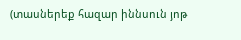(տասներեք հազար իննսուն յոթ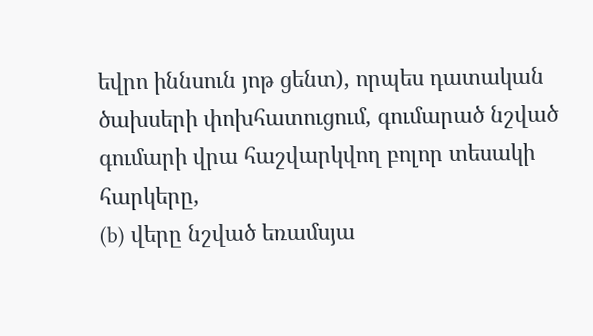եվրո իննսուն յոթ ցենտ), որպես դատական ծախսերի փոխհատուցում, գումարած նշված գումարի վրա հաշվարկվող բոլոր տեսակի հարկերը,
(b) վերը նշված եռամսյա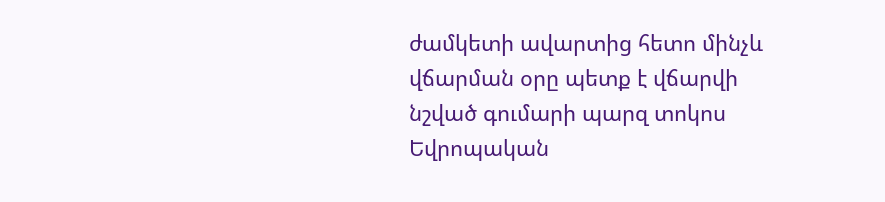ժամկետի ավարտից հետո մինչև
վճարման օրը պետք է վճարվի նշված գումարի պարզ տոկոս
Եվրոպական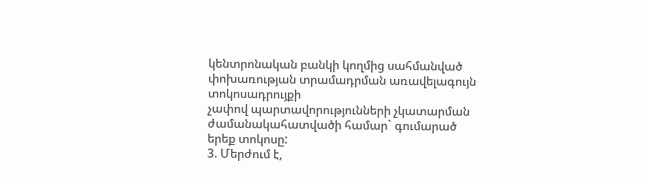կենտրոնական բանկի կողմից սահմանված
փոխառության տրամադրման առավելագույն տոկոսադրույքի
չափով պարտավորությունների չկատարման
ժամանակահատվածի համար` գումարած երեք տոկոսը:
3. Մերժում է,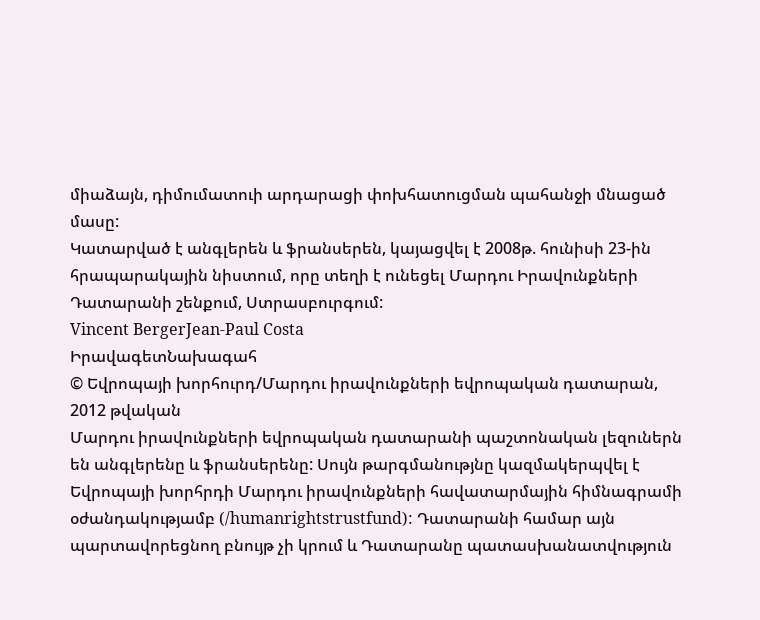միաձայն, դիմումատուի արդարացի փոխհատուցման պահանջի մնացած մասը:
Կատարված է անգլերեն և ֆրանսերեն, կայացվել է 2008թ. հունիսի 23-ին հրապարակային նիստում, որը տեղի է ունեցել Մարդու Իրավունքների Դատարանի շենքում, Ստրասբուրգում:
Vincent BergerJean-Paul Costa
ԻրավագետՆախագահ
© Եվրոպայի խորհուրդ/Մարդու իրավունքների եվրոպական դատարան, 2012 թվական
Մարդու իրավունքների եվրոպական դատարանի պաշտոնական լեզուներն են անգլերենը և ֆրանսերենը: Սույն թարգմանությնը կազմակերպվել է Եվրոպայի խորհրդի Մարդու իրավունքների հավատարմային հիմնագրամի օժանդակությամբ (/humanrightstrustfund): Դատարանի համար այն պարտավորեցնող բնույթ չի կրում և Դատարանը պատասխանատվություն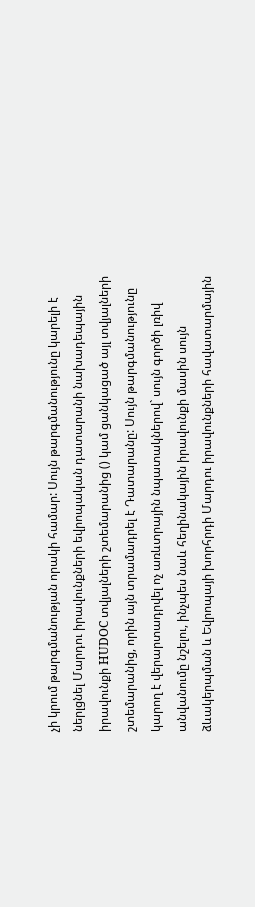չի կրում թարգմանության որակի համար: Սույն թարգմանությունը կարելի է ներլցնել Մարդու իրավունքների եվրոպական դատարանի նախադեպային իրավունքի HUDOC տվյալների շտեմարանից () կամ ցանկացած այլ տվյալների շտեմարանից, որին այն տրամադրել է Դատարանը: Սույն թարգմանությունը կարող է վերարտադրվել ոչ առևտրային նպատակներով` սույն գործի լռիվ անվանումը նշելու, ինչպես նաև հեղինակային իրավունքի մասին սույն ձևակերպման և Եվրոպայի խորհրդի Մարդու իրավունքների հավատարմային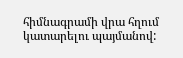հիմնագրամի վրա հղում կատարելու պայմանով: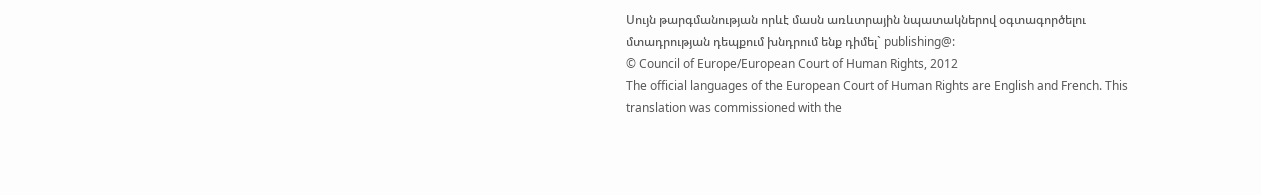Սույն թարգմանության որևէ մասն առևտրային նպատակներով օգտագործելու մտադրության դեպքում խնդրում ենք դիմել` publishing@:
© Council of Europe/European Court of Human Rights, 2012
The official languages of the European Court of Human Rights are English and French. This translation was commissioned with the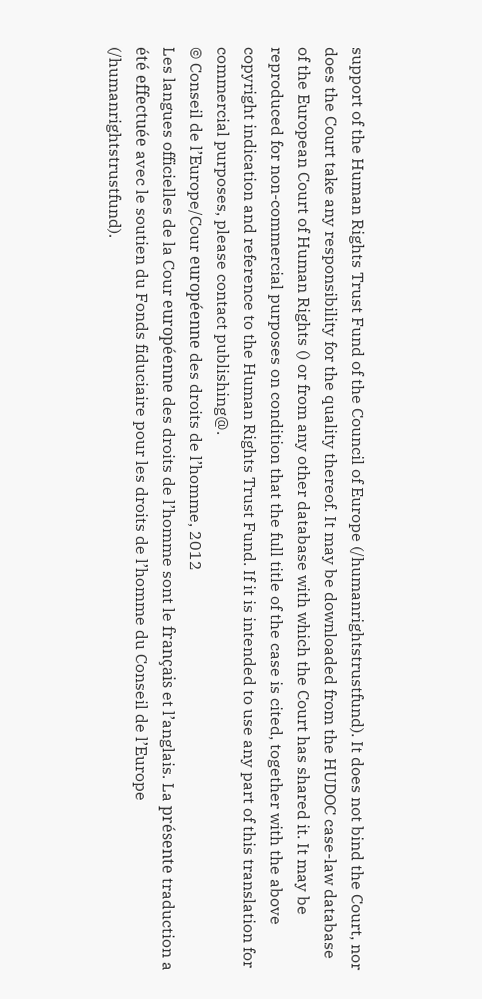support of the Human Rights Trust Fund of the Council of Europe (/humanrightstrustfund). It does not bind the Court, nor does the Court take any responsibility for the quality thereof. It may be downloaded from the HUDOC case-law database of the European Court of Human Rights () or from any other database with which the Court has shared it. It may be reproduced for non-commercial purposes on condition that the full title of the case is cited, together with the above copyright indication and reference to the Human Rights Trust Fund. If it is intended to use any part of this translation for commercial purposes, please contact publishing@.
© Conseil de l’Europe/Cour européenne des droits de l’homme, 2012
Les langues officielles de la Cour européenne des droits de l’homme sont le français et l’anglais. La présente traduction a été effectuée avec le soutien du Fonds fiduciaire pour les droits de l’homme du Conseil de l’Europe (/humanrightstrustfund).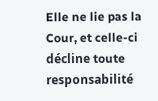Elle ne lie pas la Cour, et celle-ci décline toute responsabilité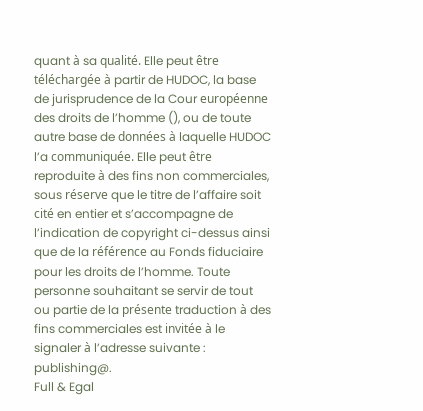quant à sa qualité. Elle peut être téléchargée à partir de HUDOC, la base de jurisprudence de la Cour européenne des droits de l’homme (), ou de toute autre base de données à laquelle HUDOC l’a communiquée. Elle peut être reproduite à des fins non commerciales, sous réserve que le titre de l’affaire soit cité en entier et s’accompagne de l’indication de copyright ci-dessus ainsi que de la référence au Fonds fiduciaire pour les droits de l’homme. Toute personne souhaitant se servir de tout ou partie de la présente traduction à des fins commerciales est invitée à le signaler à l’adresse suivante : publishing@.
Full & Egal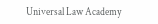Universal Law Academy